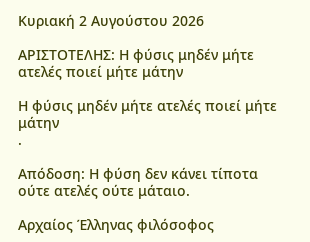Κυριακή 2 Αυγούστου 2026

ΑΡΙΣΤΟΤΕΛΗΣ: Η φύσις μηδέν μήτε ατελές ποιεί μήτε μάτην

Η φύσις μηδέν μήτε ατελές ποιεί μήτε μάτην
.

Απόδοση: Η φύση δεν κάνει τίποτα ούτε ατελές ούτε μάταιο.

Αρχαίος Έλληνας φιλόσοφος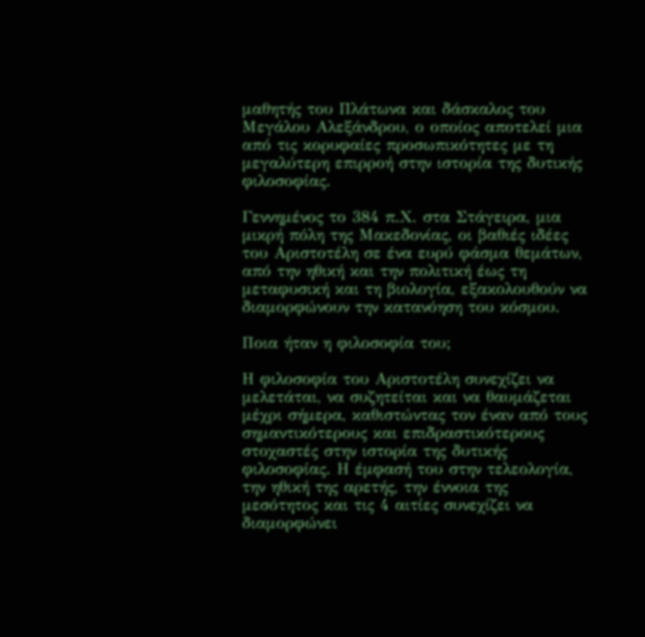μαθητής του Πλάτωνα και δάσκαλος του Μεγάλου Αλεξάνδρου, ο οποίος αποτελεί μια από τις κορυφαίες προσωπικότητες με τη μεγαλύτερη επιρροή στην ιστορία της δυτικής φιλοσοφίας.

Γεννημένος το 384 π.Χ. στα Στάγειρα, μια μικρή πόλη της Μακεδονίας, οι βαθιές ιδέες του Αριστοτέλη σε ένα ευρύ φάσμα θεμάτων, από την ηθική και την πολιτική έως τη μεταφυσική και τη βιολογία, εξακολουθούν να διαμορφώνουν την κατανόηση του κόσμου.

Ποια ήταν η φιλοσοφία του;

Η φιλοσοφία του Αριστοτέλη συνεχίζει να μελετάται, να συζητείται και να θαυμάζεται μέχρι σήμερα, καθιστώντας τον έναν από τους σημαντικότερους και επιδραστικότερους στοχαστές στην ιστορία της δυτικής φιλοσοφίας. Η έμφασή του στην τελεολογία, την ηθική της αρετής, την έννοια της μεσότητος και τις 4 αιτίες συνεχίζει να διαμορφώνει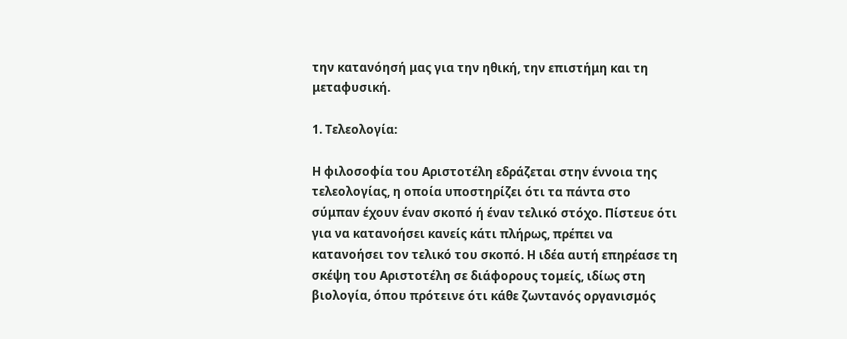την κατανόησή μας για την ηθική, την επιστήμη και τη μεταφυσική.

1. Τελεολογία:

Η φιλοσοφία του Αριστοτέλη εδράζεται στην έννοια της τελεολογίας, η οποία υποστηρίζει ότι τα πάντα στο σύμπαν έχουν έναν σκοπό ή έναν τελικό στόχο. Πίστευε ότι για να κατανοήσει κανείς κάτι πλήρως, πρέπει να κατανοήσει τον τελικό του σκοπό. Η ιδέα αυτή επηρέασε τη σκέψη του Αριστοτέλη σε διάφορους τομείς, ιδίως στη βιολογία, όπου πρότεινε ότι κάθε ζωντανός οργανισμός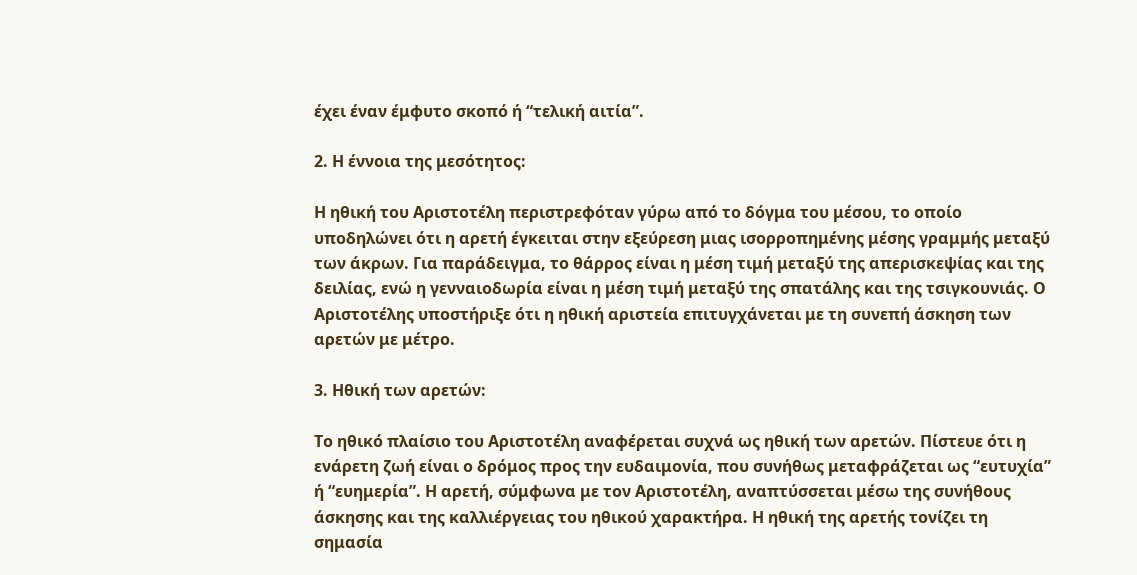έχει έναν έμφυτο σκοπό ή “τελική αιτία”.

2. Η έννοια της μεσότητος:

Η ηθική του Αριστοτέλη περιστρεφόταν γύρω από το δόγμα του μέσου, το οποίο υποδηλώνει ότι η αρετή έγκειται στην εξεύρεση μιας ισορροπημένης μέσης γραμμής μεταξύ των άκρων. Για παράδειγμα, το θάρρος είναι η μέση τιμή μεταξύ της απερισκεψίας και της δειλίας, ενώ η γενναιοδωρία είναι η μέση τιμή μεταξύ της σπατάλης και της τσιγκουνιάς. Ο Αριστοτέλης υποστήριξε ότι η ηθική αριστεία επιτυγχάνεται με τη συνεπή άσκηση των αρετών με μέτρο.

3. Ηθική των αρετών:

Το ηθικό πλαίσιο του Αριστοτέλη αναφέρεται συχνά ως ηθική των αρετών. Πίστευε ότι η ενάρετη ζωή είναι ο δρόμος προς την ευδαιμονία, που συνήθως μεταφράζεται ως “ευτυχία” ή “ευημερία”. Η αρετή, σύμφωνα με τον Αριστοτέλη, αναπτύσσεται μέσω της συνήθους άσκησης και της καλλιέργειας του ηθικού χαρακτήρα. Η ηθική της αρετής τονίζει τη σημασία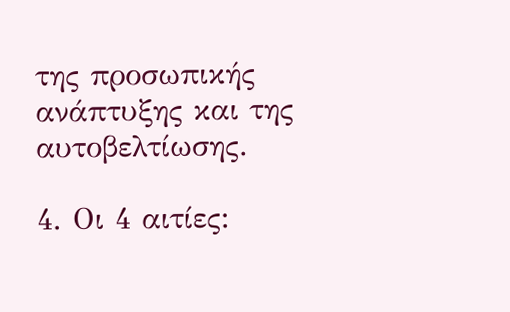της προσωπικής ανάπτυξης και της αυτοβελτίωσης.

4. Οι 4 αιτίες: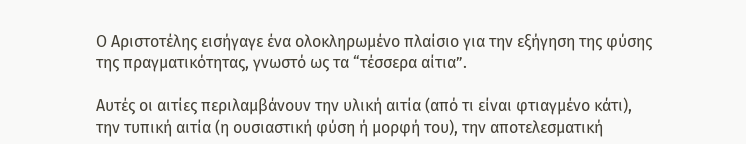Ο Αριστοτέλης εισήγαγε ένα ολοκληρωμένο πλαίσιο για την εξήγηση της φύσης της πραγματικότητας, γνωστό ως τα “τέσσερα αίτια”.

Αυτές οι αιτίες περιλαμβάνουν την υλική αιτία (από τι είναι φτιαγμένο κάτι), την τυπική αιτία (η ουσιαστική φύση ή μορφή του), την αποτελεσματική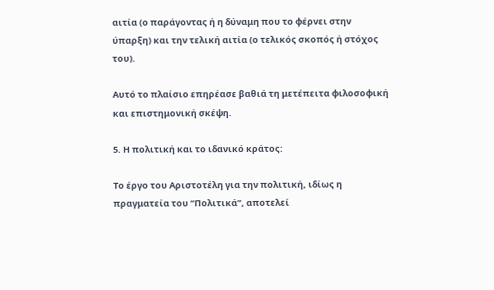αιτία (ο παράγοντας ή η δύναμη που το φέρνει στην ύπαρξη) και την τελική αιτία (ο τελικός σκοπός ή στόχος του).

Αυτό το πλαίσιο επηρέασε βαθιά τη μετέπειτα φιλοσοφική και επιστημονική σκέψη.

5. Η πολιτική και το ιδανικό κράτος:

Το έργο του Αριστοτέλη για την πολιτική, ιδίως η πραγματεία του “Πολιτικά”, αποτελεί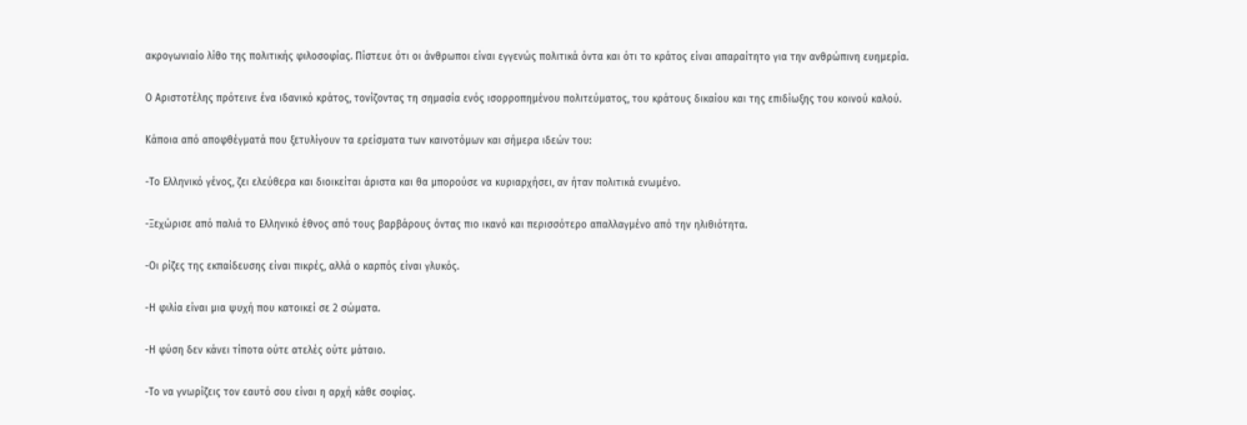ακρογωνιαίο λίθο της πολιτικής φιλοσοφίας. Πίστευε ότι οι άνθρωποι είναι εγγενώς πολιτικά όντα και ότι το κράτος είναι απαραίτητο για την ανθρώπινη ευημερία.

Ο Αριστοτέλης πρότεινε ένα ιδανικό κράτος, τονίζοντας τη σημασία ενός ισορροπημένου πολιτεύματος, του κράτους δικαίου και της επιδίωξης του κοινού καλού.

Κάποια από αποφθέγματά που ξετυλίγουν τα ερείσματα των καινοτόμων και σήμερα ιδεών του:

-Το Ελληνικό γένος, ζει ελεύθερα και διοικείται άριστα και θα μπορούσε να κυριαρχήσει, αν ήταν πολιτικά ενωμένο.

-Ξεχώρισε από παλιά το Ελληνικό έθνος από τους βαρβάρους όντας πιο ικανό και περισσότερο απαλλαγμένο από την ηλιθιότητα.

-Οι ρίζες της εκπαίδευσης είναι πικρές, αλλά ο καρπός είναι γλυκός.

-Η φιλία είναι μια ψυχή που κατοικεί σε 2 σώματα.

-Η φύση δεν κάνει τίποτα ούτε ατελές ούτε μάταιο.

-Το να γνωρίζεις τον εαυτό σου είναι η αρχή κάθε σοφίας.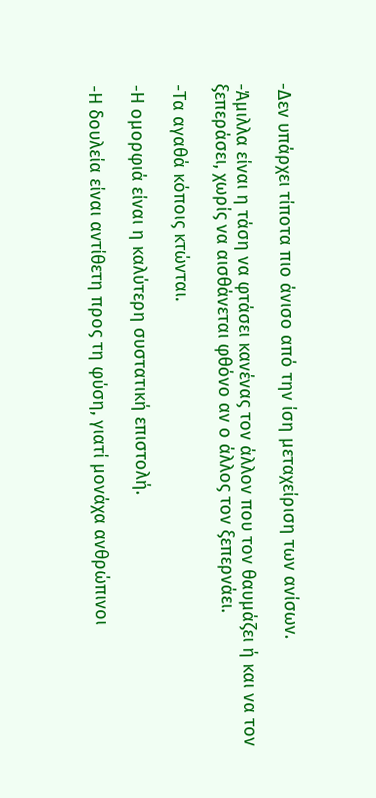-Δεν υπάρχει τίποτα πιο άνισο από την ίση μεταχείριση των ανίσων.

-Άμιλλα είναι η τάση να φτάσει κανένας τον άλλον που τον θαυμάζει ή και να τον ξεπεράσει, χωρίς να αισθάνεται φθόνο αν ο άλλος τον ξεπερνάει.

-Τα αγαθά κόποις κτώνται.

-Η ομορφιά είναι η καλύτερη συστατική επιστολή.

-Η δουλεία είναι αντίθετη προς τη φύση, γιατί μονάχα ανθρώπινοι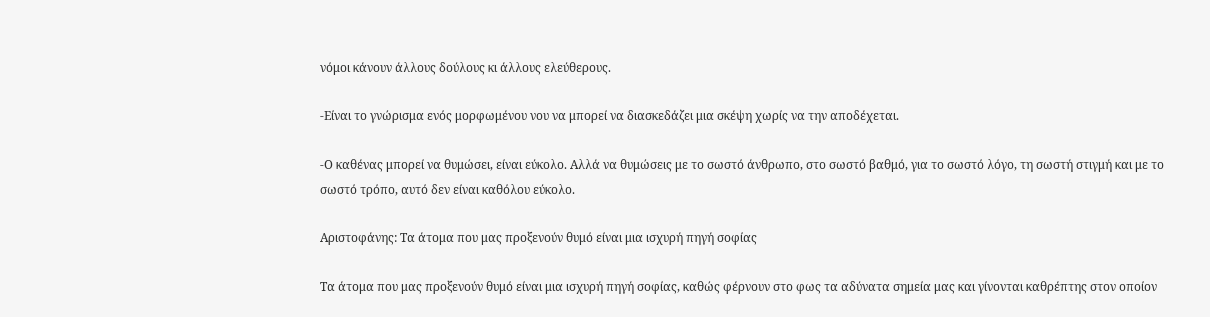νόμοι κάνουν άλλους δούλους κι άλλους ελεύθερους.

-Είναι το γνώρισμα ενός μορφωμένου νου να μπορεί να διασκεδάζει μια σκέψη χωρίς να την αποδέχεται.

-Ο καθένας μπορεί να θυμώσει, είναι εύκολο. Αλλά να θυμώσεις με το σωστό άνθρωπο, στο σωστό βαθμό, για το σωστό λόγο, τη σωστή στιγμή και με το σωστό τρόπο, αυτό δεν είναι καθόλου εύκολο.

Αριστοφάνης: Τα άτομα που μας προξενούν θυμό είναι μια ισχυρή πηγή σοφίας

Τα άτομα που μας προξενούν θυμό είναι μια ισχυρή πηγή σοφίας, καθώς φέρνουν στο φως τα αδύνατα σημεία μας και γίνονται καθρέπτης στον οποίον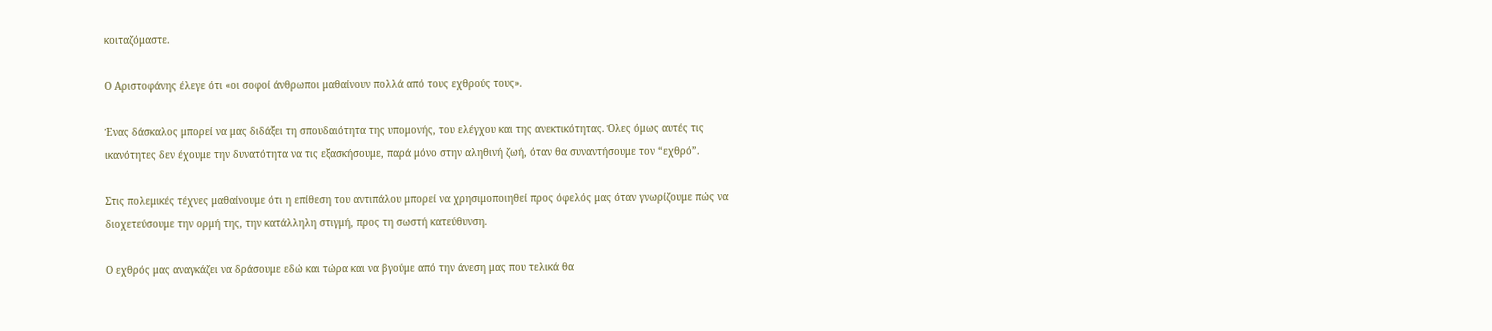κοιταζόμαστε.

Ο Αριστοφάνης έλεγε ότι «οι σοφοί άνθρωποι μαθαίνουν πολλά από τους εχθρούς τους».

Ένας δάσκαλος μπορεί να μας διδάξει τη σπουδαιότητα της υπομονής, του ελέγχου και της ανεκτικότητας. Όλες όμως αυτές τις ικανότητες δεν έχουμε την δυνατότητα να τις εξασκήσουμε, παρά μόνο στην αληθινή ζωή, όταν θα συναντήσουμε τον “εχθρό”.

Στις πολεμικές τέχνες μαθαίνουμε ότι η επίθεση του αντιπάλου μπορεί να χρησιμοποιηθεί προς όφελός μας όταν γνωρίζουμε πώς να διοχετεύσουμε την ορμή της, την κατάλληλη στιγμή, προς τη σωστή κατεύθυνση.

Ο εχθρός μας αναγκάζει να δράσουμε εδώ και τώρα και να βγούμε από την άνεση μας που τελικά θα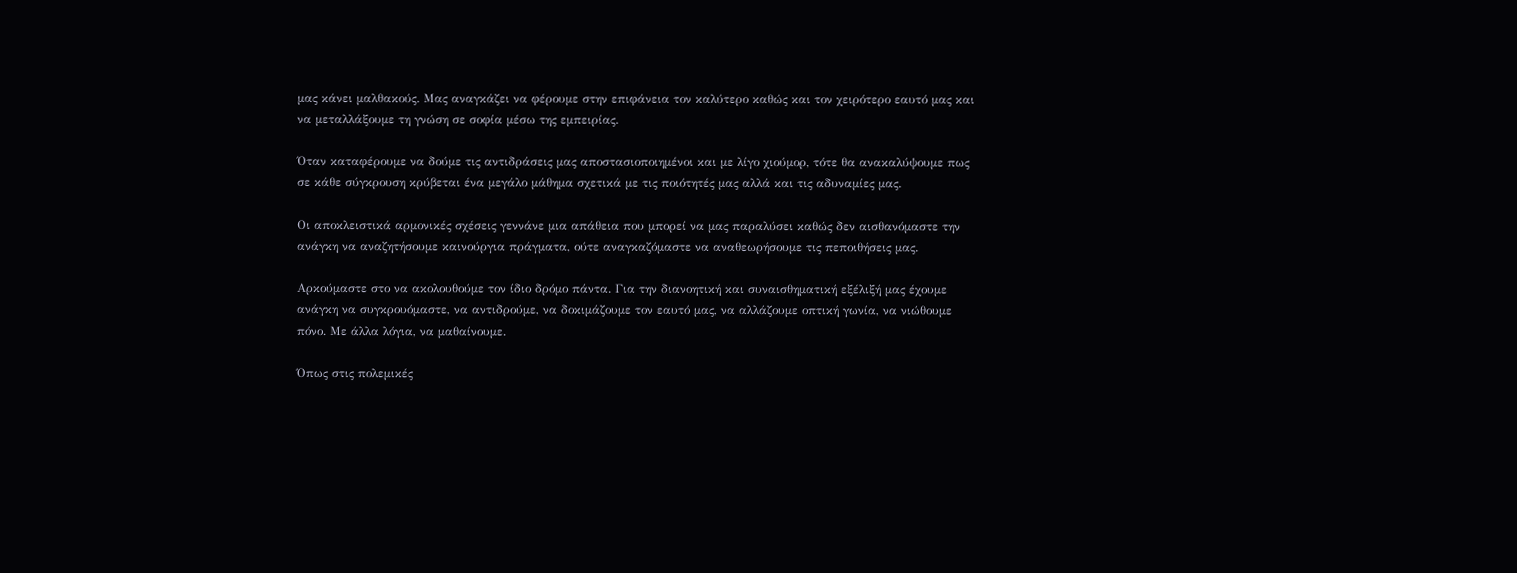μας κάνει μαλθακούς. Μας αναγκάζει να φέρουμε στην επιφάνεια τον καλύτερο καθώς και τον χειρότερο εαυτό μας και να μεταλλάξουμε τη γνώση σε σοφία μέσω της εμπειρίας.

Όταν καταφέρουμε να δούμε τις αντιδράσεις μας αποστασιοποιημένοι και με λίγο χιούμορ, τότε θα ανακαλύψουμε πως σε κάθε σύγκρουση κρύβεται ένα μεγάλο μάθημα σχετικά με τις ποιότητές μας αλλά και τις αδυναμίες μας.

Οι αποκλειστικά αρμονικές σχέσεις γεννάνε μια απάθεια που μπορεί να μας παραλύσει καθώς δεν αισθανόμαστε την ανάγκη να αναζητήσουμε καινούργια πράγματα, ούτε αναγκαζόμαστε να αναθεωρήσουμε τις πεποιθήσεις μας.

Αρκούμαστε στο να ακολουθούμε τον ίδιο δρόμο πάντα. Για την διανοητική και συναισθηματική εξέλιξή μας έχουμε ανάγκη να συγκρουόμαστε, να αντιδρούμε, να δοκιμάζουμε τον εαυτό μας, να αλλάζουμε οπτική γωνία, να νιώθουμε πόνο. Με άλλα λόγια, να μαθαίνουμε.

Όπως στις πολεμικές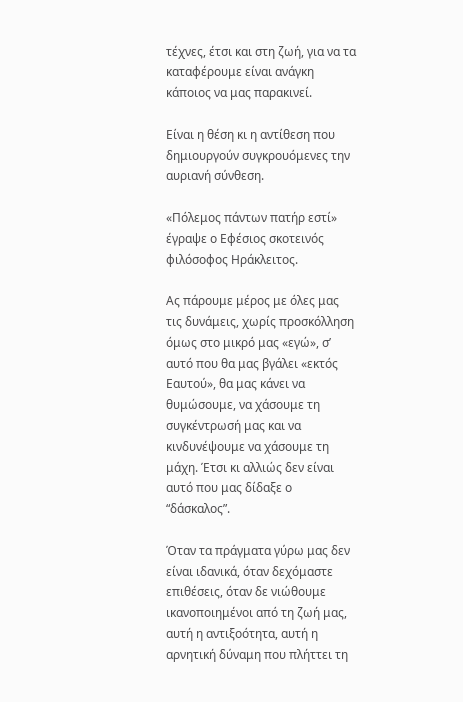τέχνες, έτσι και στη ζωή, για να τα καταφέρουμε είναι ανάγκη κάποιος να μας παρακινεί.

Είναι η θέση κι η αντίθεση που δημιουργούν συγκρουόμενες την αυριανή σύνθεση.

«Πόλεμος πάντων πατήρ εστί» έγραψε ο Εφέσιος σκοτεινός φιλόσοφος Ηράκλειτος.

Ας πάρουμε μέρος με όλες μας τις δυνάμεις, χωρίς προσκόλληση όμως στο μικρό μας «εγώ», σ’ αυτό που θα μας βγάλει «εκτός Εαυτού», θα μας κάνει να θυμώσουμε, να χάσουμε τη συγκέντρωσή μας και να κινδυνέψουμε να χάσουμε τη μάχη. Έτσι κι αλλιώς δεν είναι αυτό που μας δίδαξε ο “δάσκαλος”.

Όταν τα πράγματα γύρω μας δεν είναι ιδανικά, όταν δεχόμαστε επιθέσεις, όταν δε νιώθουμε ικανοποιημένοι από τη ζωή μας, αυτή η αντιξοότητα, αυτή η αρνητική δύναμη που πλήττει τη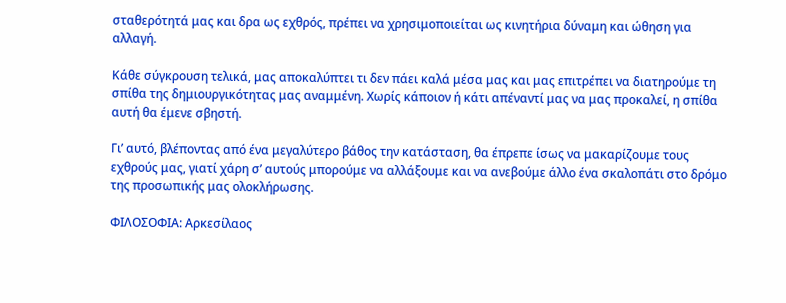σταθερότητά μας και δρα ως εχθρός, πρέπει να χρησιμοποιείται ως κινητήρια δύναμη και ώθηση για αλλαγή.

Κάθε σύγκρουση τελικά, μας αποκαλύπτει τι δεν πάει καλά μέσα μας και μας επιτρέπει να διατηρούμε τη σπίθα της δημιουργικότητας μας αναμμένη. Χωρίς κάποιον ή κάτι απέναντί μας να μας προκαλεί, η σπίθα αυτή θα έμενε σβηστή.

Γι’ αυτό, βλέποντας από ένα μεγαλύτερο βάθος την κατάσταση, θα έπρεπε ίσως να μακαρίζουμε τους εχθρούς μας, γιατί χάρη σ’ αυτούς μπορούμε να αλλάξουμε και να ανεβούμε άλλο ένα σκαλοπάτι στο δρόμο της προσωπικής μας ολοκλήρωσης.

ΦΙΛΟΣΟΦΙΑ: Αρκεσίλαος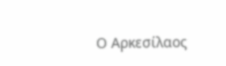Ο Αρκεσίλαος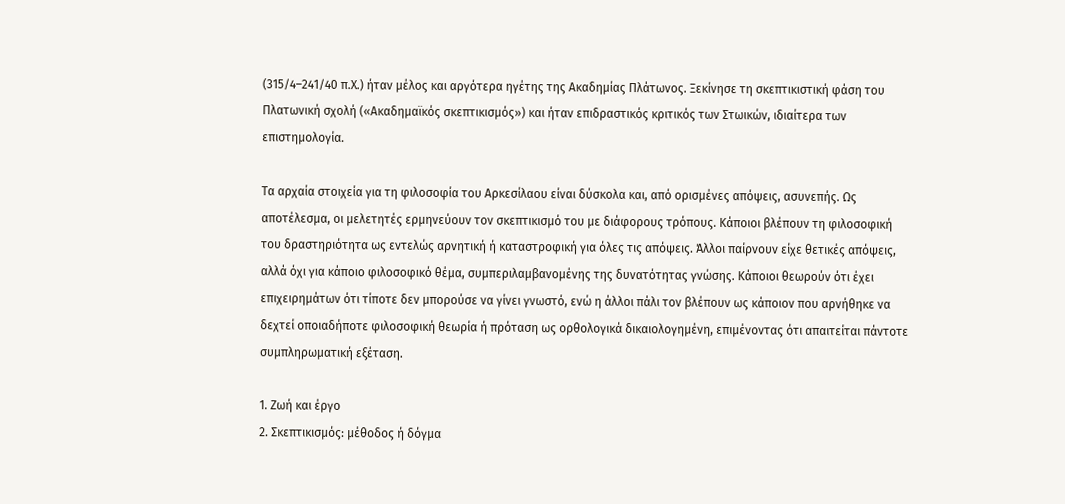(315/4–241/40 π.Χ.) ήταν μέλος και αργότερα ηγέτης της Ακαδημίας Πλάτωνος. Ξεκίνησε τη σκεπτικιστική φάση του Πλατωνική σχολή («Ακαδημαϊκός σκεπτικισμός») και ήταν επιδραστικός κριτικός των Στωικών, ιδιαίτερα των επιστημολογία.

Τα αρχαία στοιχεία για τη φιλοσοφία του Αρκεσίλαου είναι δύσκολα και, από ορισμένες απόψεις, ασυνεπής. Ως αποτέλεσμα, οι μελετητές ερμηνεύουν τον σκεπτικισμό του με διάφορους τρόπους. Κάποιοι βλέπουν τη φιλοσοφική του δραστηριότητα ως εντελώς αρνητική ή καταστροφική για όλες τις απόψεις. Άλλοι παίρνουν είχε θετικές απόψεις, αλλά όχι για κάποιο φιλοσοφικό θέμα, συμπεριλαμβανομένης της δυνατότητας γνώσης. Κάποιοι θεωρούν ότι έχει επιχειρημάτων ότι τίποτε δεν μπορούσε να γίνει γνωστό, ενώ η άλλοι πάλι τον βλέπουν ως κάποιον που αρνήθηκε να δεχτεί οποιαδήποτε φιλοσοφική θεωρία ή πρόταση ως ορθολογικά δικαιολογημένη, επιμένοντας ότι απαιτείται πάντοτε συμπληρωματική εξέταση.

1. Ζωή και έργο
2. Σκεπτικισμός: μέθοδος ή δόγμα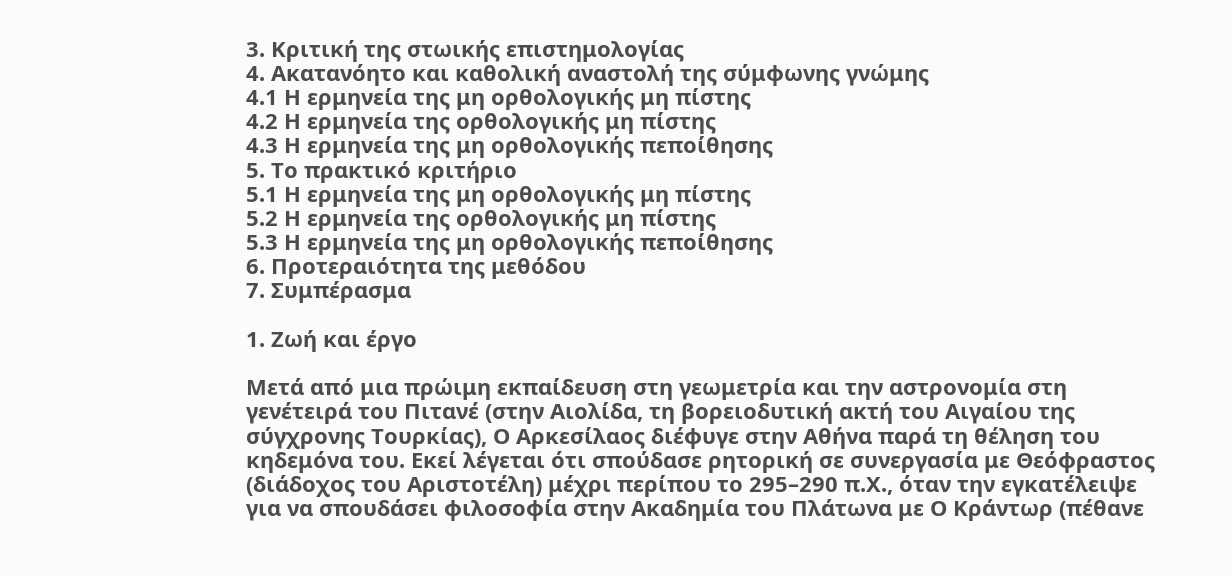3. Κριτική της στωικής επιστημολογίας
4. Ακατανόητο και καθολική αναστολή της σύμφωνης γνώμης
4.1 Η ερμηνεία της μη ορθολογικής μη πίστης
4.2 Η ερμηνεία της ορθολογικής μη πίστης
4.3 Η ερμηνεία της μη ορθολογικής πεποίθησης
5. Το πρακτικό κριτήριο
5.1 Η ερμηνεία της μη ορθολογικής μη πίστης
5.2 Η ερμηνεία της ορθολογικής μη πίστης
5.3 Η ερμηνεία της μη ορθολογικής πεποίθησης
6. Προτεραιότητα της μεθόδου
7. Συμπέρασμα

1. Ζωή και έργο

Μετά από μια πρώιμη εκπαίδευση στη γεωμετρία και την αστρονομία στη γενέτειρά του Πιτανέ (στην Αιολίδα, τη βορειοδυτική ακτή του Αιγαίου της σύγχρονης Τουρκίας), Ο Αρκεσίλαος διέφυγε στην Αθήνα παρά τη θέληση του κηδεμόνα του. Εκεί λέγεται ότι σπούδασε ρητορική σε συνεργασία με Θεόφραστος (διάδοχος του Αριστοτέλη) μέχρι περίπου το 295–290 π.Χ., όταν την εγκατέλειψε για να σπουδάσει φιλοσοφία στην Ακαδημία του Πλάτωνα με Ο Κράντωρ (πέθανε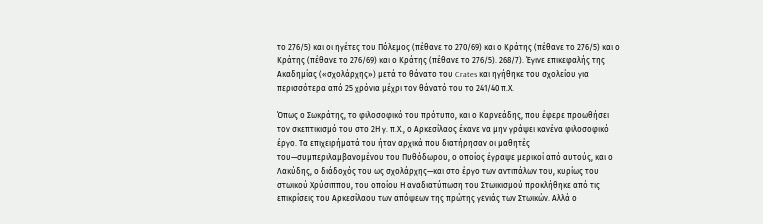το 276/5) και οι ηγέτες του Πόλεμος (πέθανε το 270/69) και ο Κράτης (πέθανε το 276/5) και ο Κράτης (πέθανε το 276/69) και ο Κράτης (πέθανε το 276/5). 268/7). Έγινε επικεφαλής της Ακαδημίας («σχολάρχης») μετά το θάνατο του Crates και ηγήθηκε του σχολείου για περισσότερα από 25 χρόνια μέχρι τον θάνατό του το 241/40 π.Χ.

Όπως ο Σωκράτης, το φιλοσοφικό του πρότυπο, και ο Καρνεάδης, που έφερε προωθήσει τον σκεπτικισμό του στο 2Η γ. π.Χ., ο Αρκεσίλαος έκανε να μην γράψει κανένα φιλοσοφικό έργο. Τα επιχειρήματά του ήταν αρχικά που διατήρησαν οι μαθητές του—συμπεριλαμβανομένου του Πυθόδωρου, ο οποίος έγραψε μερικοί από αυτούς, και ο Λακύδης, ο διάδοχός του ως σχολάρχης—και στο έργο των αντιπάλων του, κυρίως του στωικού Χρύσιππου, του οποίου Η αναδιατύπωση του Στωικισμού προκλήθηκε από τις επικρίσεις του Αρκεσίλαου των απόψεων της πρώτης γενιάς των Στωικών. Αλλά ο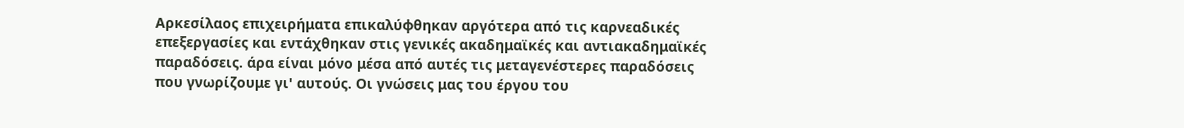Αρκεσίλαος επιχειρήματα επικαλύφθηκαν αργότερα από τις καρνεαδικές επεξεργασίες και εντάχθηκαν στις γενικές ακαδημαϊκές και αντιακαδημαϊκές παραδόσεις. άρα είναι μόνο μέσα από αυτές τις μεταγενέστερες παραδόσεις που γνωρίζουμε γι' αυτούς. Οι γνώσεις μας του έργου του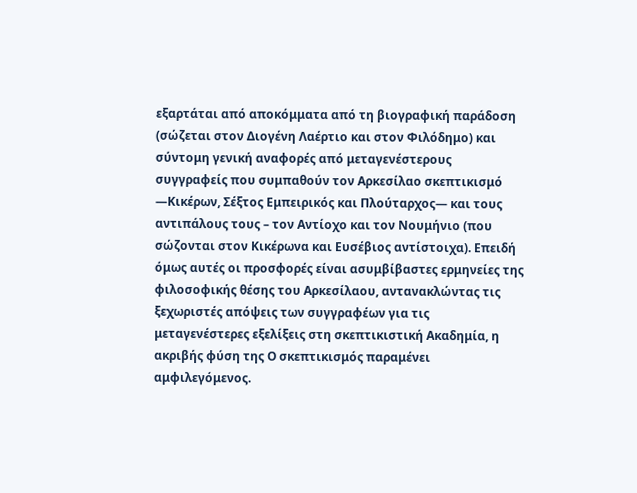εξαρτάται από αποκόμματα από τη βιογραφική παράδοση (σώζεται στον Διογένη Λαέρτιο και στον Φιλόδημο) και σύντομη γενική αναφορές από μεταγενέστερους συγγραφείς που συμπαθούν τον Αρκεσίλαο σκεπτικισμό —Κικέρων, Σέξτος Εμπειρικός και Πλούταρχος— και τους αντιπάλους τους – τον Αντίοχο και τον Νουμήνιο (που σώζονται στον Κικέρωνα και Ευσέβιος αντίστοιχα). Επειδή όμως αυτές οι προσφορές είναι ασυμβίβαστες ερμηνείες της φιλοσοφικής θέσης του Αρκεσίλαου, αντανακλώντας τις ξεχωριστές απόψεις των συγγραφέων για τις μεταγενέστερες εξελίξεις στη σκεπτικιστική Ακαδημία, η ακριβής φύση της Ο σκεπτικισμός παραμένει αμφιλεγόμενος.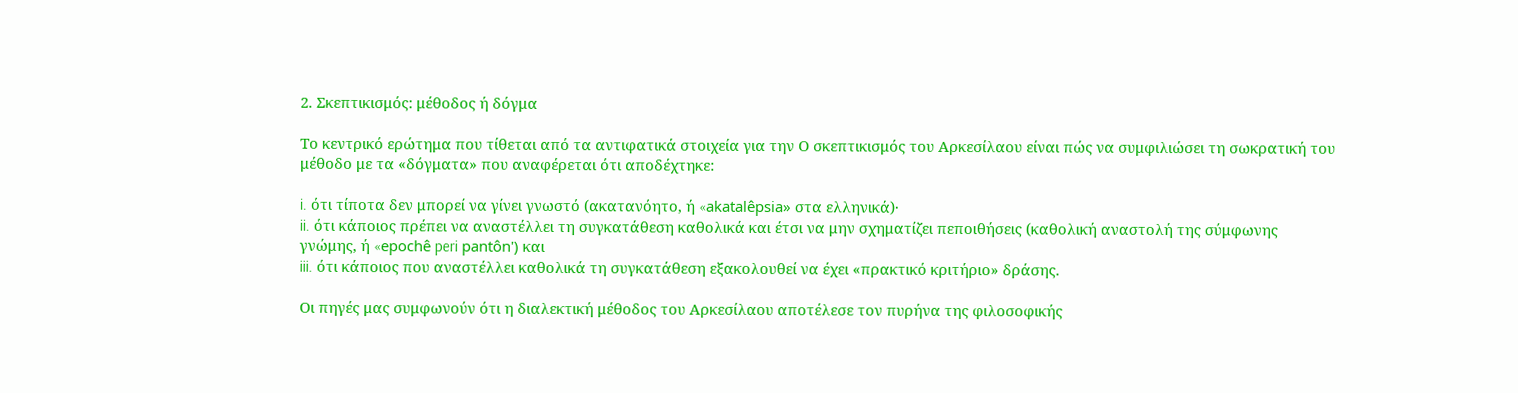2. Σκεπτικισμός: μέθοδος ή δόγμα

Το κεντρικό ερώτημα που τίθεται από τα αντιφατικά στοιχεία για την Ο σκεπτικισμός του Αρκεσίλαου είναι πώς να συμφιλιώσει τη σωκρατική του μέθοδο με τα «δόγματα» που αναφέρεται ότι αποδέχτηκε:

i. ότι τίποτα δεν μπορεί να γίνει γνωστό (ακατανόητο, ή «akatalêpsia» στα ελληνικά)·
ii. ότι κάποιος πρέπει να αναστέλλει τη συγκατάθεση καθολικά και έτσι να μην σχηματίζει πεποιθήσεις (καθολική αναστολή της σύμφωνης γνώμης, ή «epochê peri pantôn') και
iii. ότι κάποιος που αναστέλλει καθολικά τη συγκατάθεση εξακολουθεί να έχει «πρακτικό κριτήριο» δράσης.

Οι πηγές μας συμφωνούν ότι η διαλεκτική μέθοδος του Αρκεσίλαου αποτέλεσε τον πυρήνα της φιλοσοφικής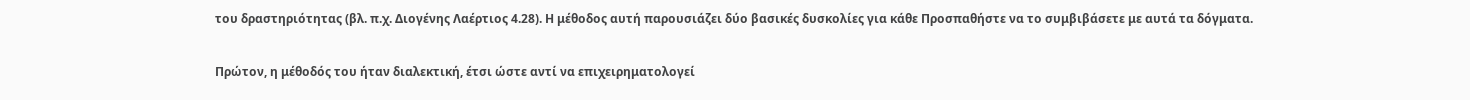του δραστηριότητας (βλ. π.χ. Διογένης Λαέρτιος 4.28). Η μέθοδος αυτή παρουσιάζει δύο βασικές δυσκολίες για κάθε Προσπαθήστε να το συμβιβάσετε με αυτά τα δόγματα.

Πρώτον, η μέθοδός του ήταν διαλεκτική, έτσι ώστε αντί να επιχειρηματολογεί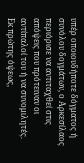υπέρ οποιουδήποτε δόγματος ή συνόλου δογμάτων, ο Αρκεσίλαος περιόρισε να αντιταχθεί στις απόψεις που πρότειναν οι αντίπαλοί του ή να συνομιλητές. Εκ πρώτης όψεως,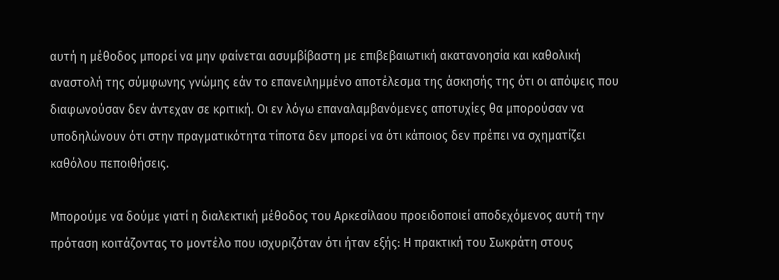αυτή η μέθοδος μπορεί να μην φαίνεται ασυμβίβαστη με επιβεβαιωτική ακατανοησία και καθολική αναστολή της σύμφωνης γνώμης εάν το επανειλημμένο αποτέλεσμα της άσκησής της ότι οι απόψεις που διαφωνούσαν δεν άντεχαν σε κριτική. Οι εν λόγω επαναλαμβανόμενες αποτυχίες θα μπορούσαν να υποδηλώνουν ότι στην πραγματικότητα τίποτα δεν μπορεί να ότι κάποιος δεν πρέπει να σχηματίζει καθόλου πεποιθήσεις.

Μπορούμε να δούμε γιατί η διαλεκτική μέθοδος του Αρκεσίλαου προειδοποιεί αποδεχόμενος αυτή την πρόταση κοιτάζοντας το μοντέλο που ισχυριζόταν ότι ήταν εξής: Η πρακτική του Σωκράτη στους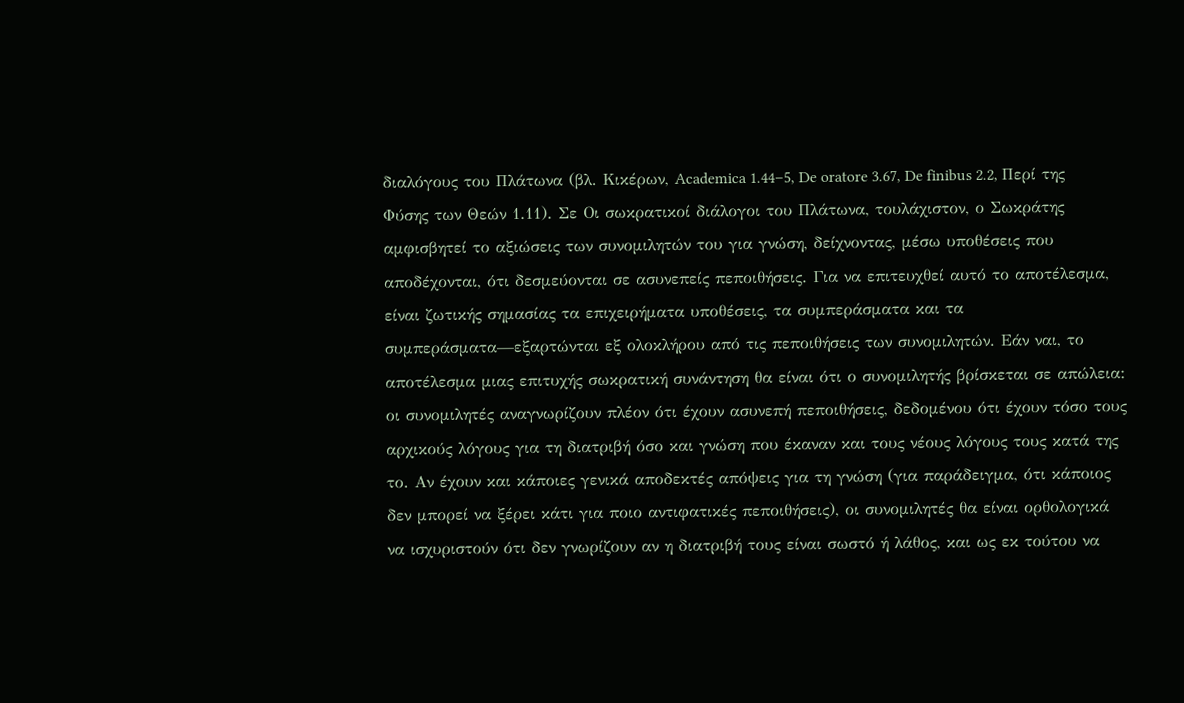διαλόγους του Πλάτωνα (βλ. Κικέρων, Academica 1.44–5, De oratore 3.67, De finibus 2.2, Περί της Φύσης των Θεών 1.11). Σε Οι σωκρατικοί διάλογοι του Πλάτωνα, τουλάχιστον, ο Σωκράτης αμφισβητεί το αξιώσεις των συνομιλητών του για γνώση, δείχνοντας, μέσω υποθέσεις που αποδέχονται, ότι δεσμεύονται σε ασυνεπείς πεποιθήσεις. Για να επιτευχθεί αυτό το αποτέλεσμα, είναι ζωτικής σημασίας τα επιχειρήματα υποθέσεις, τα συμπεράσματα και τα συμπεράσματα—εξαρτώνται εξ ολοκλήρου από τις πεποιθήσεις των συνομιλητών. Εάν ναι, το αποτέλεσμα μιας επιτυχής σωκρατική συνάντηση θα είναι ότι ο συνομιλητής βρίσκεται σε απώλεια: οι συνομιλητές αναγνωρίζουν πλέον ότι έχουν ασυνεπή πεποιθήσεις, δεδομένου ότι έχουν τόσο τους αρχικούς λόγους για τη διατριβή όσο και γνώση που έκαναν και τους νέους λόγους τους κατά της το. Αν έχουν και κάποιες γενικά αποδεκτές απόψεις για τη γνώση (για παράδειγμα, ότι κάποιος δεν μπορεί να ξέρει κάτι για ποιο αντιφατικές πεποιθήσεις), οι συνομιλητές θα είναι ορθολογικά να ισχυριστούν ότι δεν γνωρίζουν αν η διατριβή τους είναι σωστό ή λάθος, και ως εκ τούτου να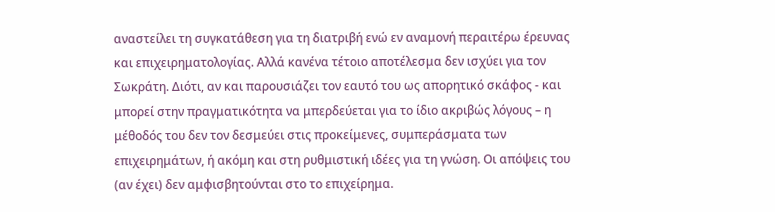αναστείλει τη συγκατάθεση για τη διατριβή ενώ εν αναμονή περαιτέρω έρευνας και επιχειρηματολογίας. Αλλά κανένα τέτοιο αποτέλεσμα δεν ισχύει για τον Σωκράτη. Διότι, αν και παρουσιάζει τον εαυτό του ως απορητικό σκάφος - και μπορεί στην πραγματικότητα να μπερδεύεται για το ίδιο ακριβώς λόγους – η μέθοδός του δεν τον δεσμεύει στις προκείμενες, συμπεράσματα των επιχειρημάτων, ή ακόμη και στη ρυθμιστική ιδέες για τη γνώση. Οι απόψεις του (αν έχει) δεν αμφισβητούνται στο το επιχείρημα.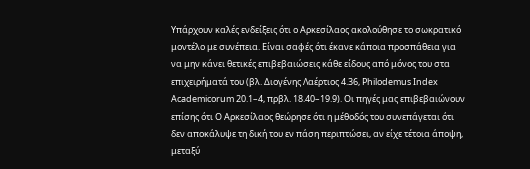Υπάρχουν καλές ενδείξεις ότι ο Αρκεσίλαος ακολούθησε το σωκρατικό μοντέλο με συνέπεια. Είναι σαφές ότι έκανε κάποια προσπάθεια για να μην κάνει θετικές επιβεβαιώσεις κάθε είδους από μόνος του στα επιχειρήματά του (βλ. Διογένης Λαέρτιος 4.36, Philodemus Index Academicorum 20.1–4, πρβλ. 18.40–19.9). Οι πηγές μας επιβεβαιώνουν επίσης ότι Ο Αρκεσίλαος θεώρησε ότι η μέθοδός του συνεπάγεται ότι δεν αποκάλυψε τη δική του εν πάση περιπτώσει, αν είχε τέτοια άποψη, μεταξύ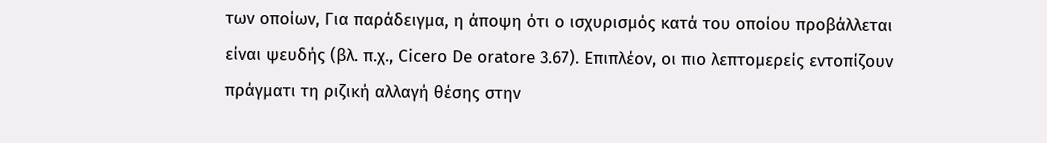των οποίων, Για παράδειγμα, η άποψη ότι ο ισχυρισμός κατά του οποίου προβάλλεται είναι ψευδής (βλ. π.χ., Cicero De oratore 3.67). Επιπλέον, οι πιο λεπτομερείς εντοπίζουν πράγματι τη ριζική αλλαγή θέσης στην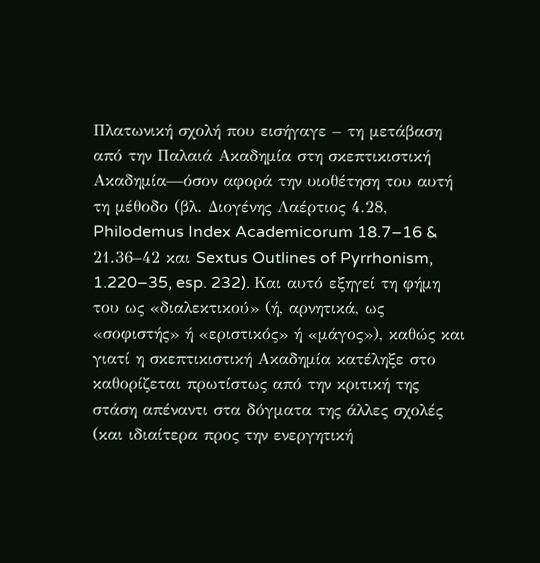Πλατωνική σχολή που εισήγαγε – τη μετάβαση από την Παλαιά Ακαδημία στη σκεπτικιστική Ακαδημία—όσον αφορά την υιοθέτηση του αυτή τη μέθοδο (βλ. Διογένης Λαέρτιος 4.28, Philodemus Index Academicorum 18.7–16 & 21.36–42 και Sextus Outlines of Pyrrhonism, 1.220–35, esp. 232). Και αυτό εξηγεί τη φήμη του ως «διαλεκτικού» (ή, αρνητικά, ως «σοφιστής» ή «εριστικός» ή «μάγος»), καθώς και γιατί η σκεπτικιστική Ακαδημία κατέληξε στο καθορίζεται πρωτίστως από την κριτική της στάση απέναντι στα δόγματα της άλλες σχολές (και ιδιαίτερα προς την ενεργητική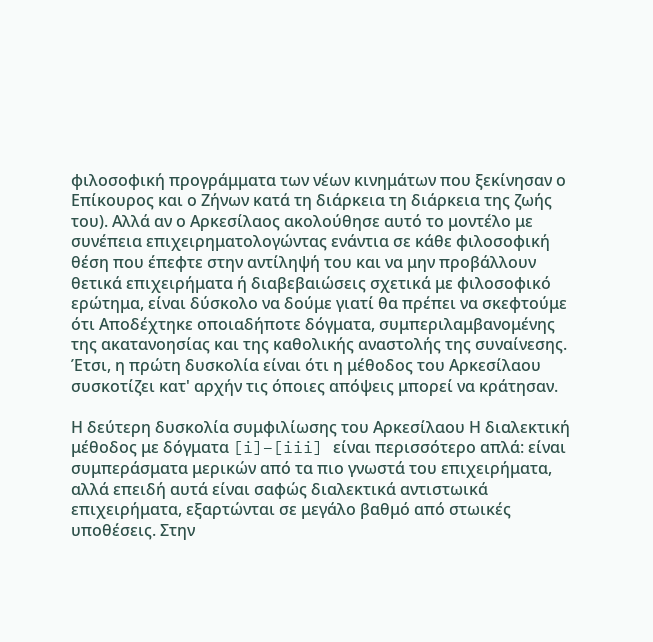φιλοσοφική προγράμματα των νέων κινημάτων που ξεκίνησαν ο Επίκουρος και ο Ζήνων κατά τη διάρκεια τη διάρκεια της ζωής του). Αλλά αν ο Αρκεσίλαος ακολούθησε αυτό το μοντέλο με συνέπεια επιχειρηματολογώντας ενάντια σε κάθε φιλοσοφική θέση που έπεφτε στην αντίληψή του και να μην προβάλλουν θετικά επιχειρήματα ή διαβεβαιώσεις σχετικά με φιλοσοφικό ερώτημα, είναι δύσκολο να δούμε γιατί θα πρέπει να σκεφτούμε ότι Αποδέχτηκε οποιαδήποτε δόγματα, συμπεριλαμβανομένης της ακατανοησίας και της καθολικής αναστολής της συναίνεσης. Έτσι, η πρώτη δυσκολία είναι ότι η μέθοδος του Αρκεσίλαου συσκοτίζει κατ' αρχήν τις όποιες απόψεις μπορεί να κράτησαν.

Η δεύτερη δυσκολία συμφιλίωσης του Αρκεσίλαου Η διαλεκτική μέθοδος με δόγματα [i]–[iii] είναι περισσότερο απλά: είναι συμπεράσματα μερικών από τα πιο γνωστά του επιχειρήματα, αλλά επειδή αυτά είναι σαφώς διαλεκτικά αντιστωικά επιχειρήματα, εξαρτώνται σε μεγάλο βαθμό από στωικές υποθέσεις. Στην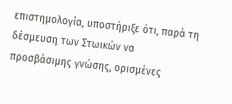επιστημολογία, υποστήριξε ότι, παρά τη δέσμευση των Στωικών να προσβάσιμης γνώσης, ορισμένες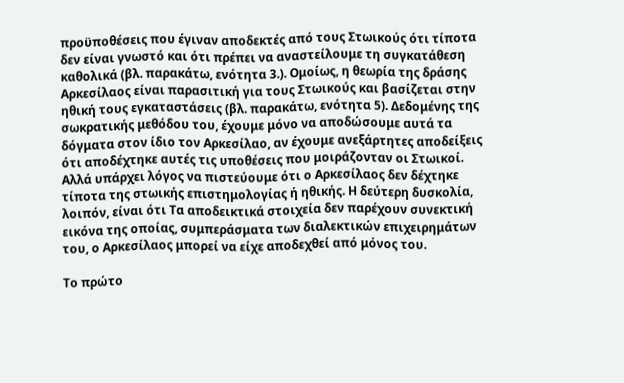προϋποθέσεις που έγιναν αποδεκτές από τους Στωικούς ότι τίποτα δεν είναι γνωστό και ότι πρέπει να αναστείλουμε τη συγκατάθεση καθολικά (βλ. παρακάτω, ενότητα 3.). Ομοίως, η θεωρία της δράσης Αρκεσίλαος είναι παρασιτική για τους Στωικούς και βασίζεται στην ηθική τους εγκαταστάσεις (βλ. παρακάτω, ενότητα 5). Δεδομένης της σωκρατικής μεθόδου του, έχουμε μόνο να αποδώσουμε αυτά τα δόγματα στον ίδιο τον Αρκεσίλαο, αν έχουμε ανεξάρτητες αποδείξεις ότι αποδέχτηκε αυτές τις υποθέσεις που μοιράζονταν οι Στωικοί. Αλλά υπάρχει λόγος να πιστεύουμε ότι ο Αρκεσίλαος δεν δέχτηκε τίποτα της στωικής επιστημολογίας ή ηθικής. Η δεύτερη δυσκολία, λοιπόν, είναι ότι Τα αποδεικτικά στοιχεία δεν παρέχουν συνεκτική εικόνα της οποίας, συμπεράσματα των διαλεκτικών επιχειρημάτων του, ο Αρκεσίλαος μπορεί να είχε αποδεχθεί από μόνος του.

Το πρώτο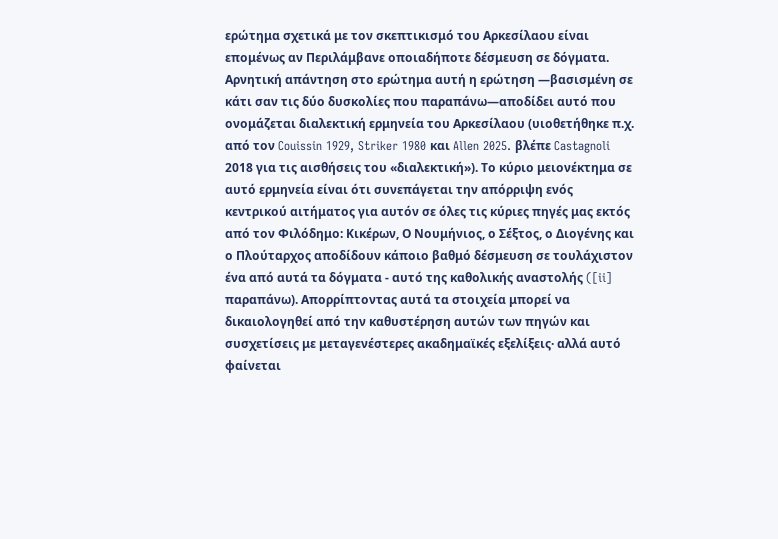ερώτημα σχετικά με τον σκεπτικισμό του Αρκεσίλαου είναι επομένως αν Περιλάμβανε οποιαδήποτε δέσμευση σε δόγματα. Αρνητική απάντηση στο ερώτημα αυτή η ερώτηση —βασισμένη σε κάτι σαν τις δύο δυσκολίες που παραπάνω—αποδίδει αυτό που ονομάζεται διαλεκτική ερμηνεία του Αρκεσίλαου (υιοθετήθηκε π.χ. από τον Couissin 1929, Striker 1980 και Allen 2025. βλέπε Castagnoli 2018 για τις αισθήσεις του «διαλεκτική»). Το κύριο μειονέκτημα σε αυτό ερμηνεία είναι ότι συνεπάγεται την απόρριψη ενός κεντρικού αιτήματος για αυτόν σε όλες τις κύριες πηγές μας εκτός από τον Φιλόδημο: Κικέρων, Ο Νουμήνιος, ο Σέξτος, ο Διογένης και ο Πλούταρχος αποδίδουν κάποιο βαθμό δέσμευση σε τουλάχιστον ένα από αυτά τα δόγματα - αυτό της καθολικής αναστολής ([ii] παραπάνω). Απορρίπτοντας αυτά τα στοιχεία μπορεί να δικαιολογηθεί από την καθυστέρηση αυτών των πηγών και συσχετίσεις με μεταγενέστερες ακαδημαϊκές εξελίξεις· αλλά αυτό φαίνεται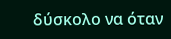δύσκολο να όταν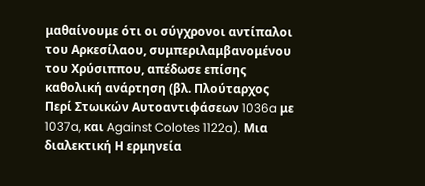μαθαίνουμε ότι οι σύγχρονοι αντίπαλοι του Αρκεσίλαου, συμπεριλαμβανομένου του Χρύσιππου, απέδωσε επίσης καθολική ανάρτηση (βλ. Πλούταρχος Περί Στωικών Αυτοαντιφάσεων 1036a με 1037a, και Against Colotes 1122a). Μια διαλεκτική Η ερμηνεία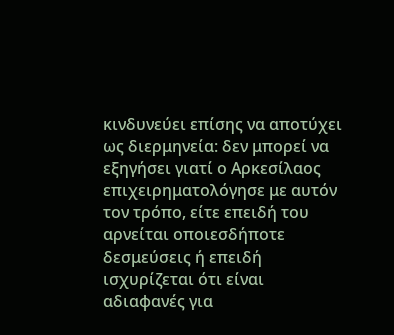κινδυνεύει επίσης να αποτύχει ως διερμηνεία: δεν μπορεί να εξηγήσει γιατί ο Αρκεσίλαος επιχειρηματολόγησε με αυτόν τον τρόπο, είτε επειδή του αρνείται οποιεσδήποτε δεσμεύσεις ή επειδή ισχυρίζεται ότι είναι αδιαφανές για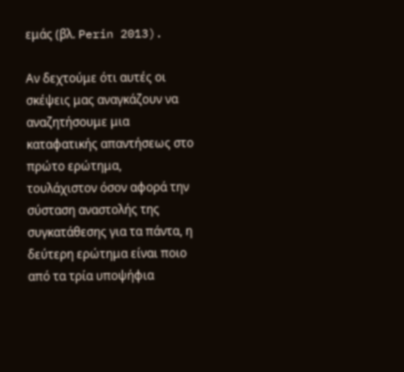εμάς (βλ. Perin 2013).

Αν δεχτούμε ότι αυτές οι σκέψεις μας αναγκάζουν να αναζητήσουμε μια καταφατικής απαντήσεως στο πρώτο ερώτημα, τουλάχιστον όσον αφορά την σύσταση αναστολής της συγκατάθεσης για τα πάντα, η δεύτερη ερώτημα είναι ποιο από τα τρία υποψήφια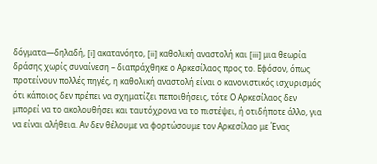δόγματα—δηλαδή, [i] ακατανόητο, [ii] καθολική αναστολή και [iii] μια θεωρία δράσης χωρίς συναίνεση – διαπράχθηκε ο Αρκεσίλαος προς το. Εφόσον, όπως προτείνουν πολλές πηγές, η καθολική αναστολή είναι ο κανονιστικός ισχυρισμός ότι κάποιος δεν πρέπει να σχηματίζει πεποιθήσεις, τότε Ο Αρκεσίλαος δεν μπορεί να το ακολουθήσει και ταυτόχρονα να το πιστέψει, ή οτιδήποτε άλλο, για να είναι αλήθεια. Αν δεν θέλουμε να φορτώσουμε τον Αρκεσίλαο με Ένας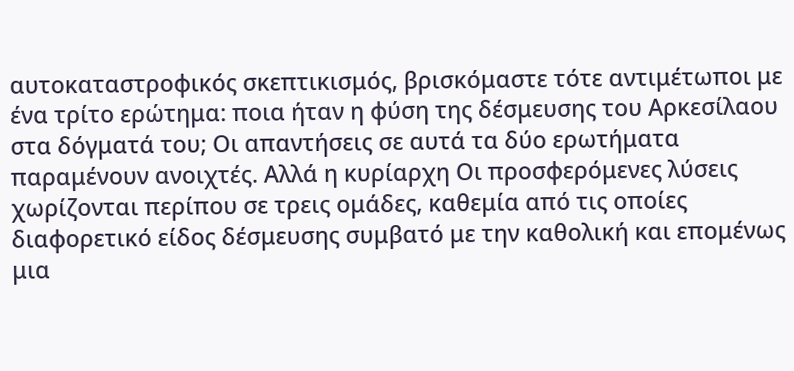αυτοκαταστροφικός σκεπτικισμός, βρισκόμαστε τότε αντιμέτωποι με ένα τρίτο ερώτημα: ποια ήταν η φύση της δέσμευσης του Αρκεσίλαου στα δόγματά του; Οι απαντήσεις σε αυτά τα δύο ερωτήματα παραμένουν ανοιχτές. Αλλά η κυρίαρχη Οι προσφερόμενες λύσεις χωρίζονται περίπου σε τρεις ομάδες, καθεμία από τις οποίες διαφορετικό είδος δέσμευσης συμβατό με την καθολική και επομένως μια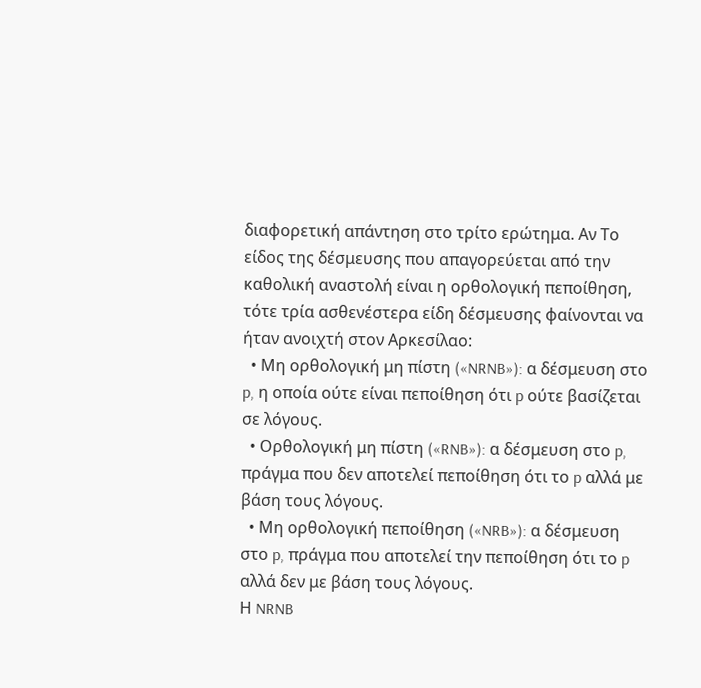διαφορετική απάντηση στο τρίτο ερώτημα. Αν Το είδος της δέσμευσης που απαγορεύεται από την καθολική αναστολή είναι η ορθολογική πεποίθηση, τότε τρία ασθενέστερα είδη δέσμευσης φαίνονται να ήταν ανοιχτή στον Αρκεσίλαο:
  • Μη ορθολογική μη πίστη («NRNB»): α δέσμευση στο p, η οποία ούτε είναι πεποίθηση ότι p ούτε βασίζεται σε λόγους.
  • Ορθολογική μη πίστη («RNB»): α δέσμευση στο p, πράγμα που δεν αποτελεί πεποίθηση ότι το p αλλά με βάση τους λόγους.
  • Μη ορθολογική πεποίθηση («NRB»): α δέσμευση στο p, πράγμα που αποτελεί την πεποίθηση ότι το p αλλά δεν με βάση τους λόγους.
Η NRNB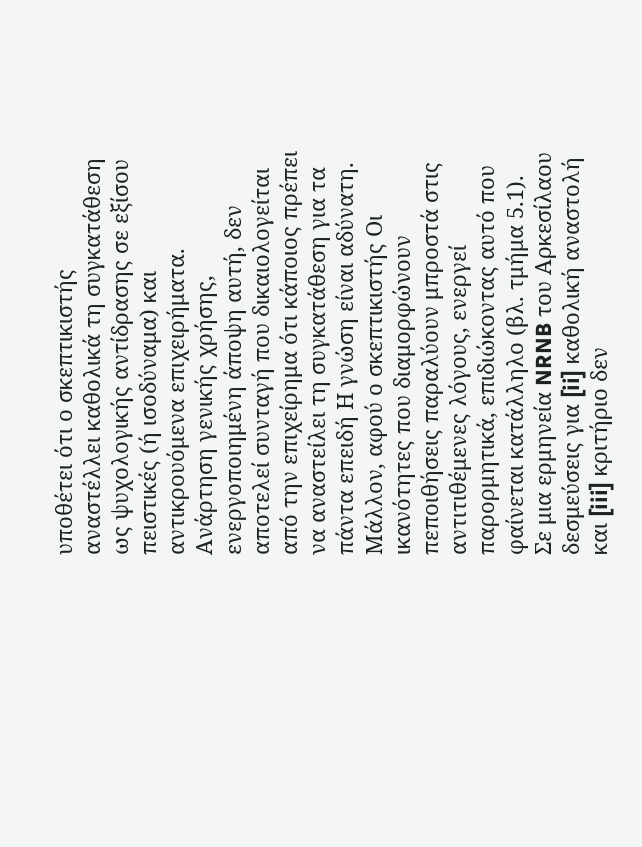υποθέτει ότι ο σκεπτικιστής αναστέλλει καθολικά τη συγκατάθεση ως ψυχολογικής αντίδρασης σε εξίσου πειστικές (ή ισοδύναμα) και αντικρουόμενα επιχειρήματα. Ανάρτηση γενικής χρήσης, ενεργοποιημένη άποψη αυτή, δεν αποτελεί συνταγή που δικαιολογείται από την επιχείρημα ότι κάποιος πρέπει να αναστείλει τη συγκατάθεση για τα πάντα επειδή Η γνώση είναι αδύνατη. Μάλλον, αφού ο σκεπτικιστής Οι ικανότητες που διαμορφώνουν πεποιθήσεις παραλύουν μπροστά στις αντιτιθέμενες λόγους, ενεργεί παρορμητικά, επιδιώκοντας αυτό που φαίνεται κατάλληλο (βλ. τμήμα 5.1). Σε μια ερμηνεία NRNB του Αρκεσίλαου δεσμεύσεις για [ii] καθολική αναστολή και [iii] κριτήριο δεν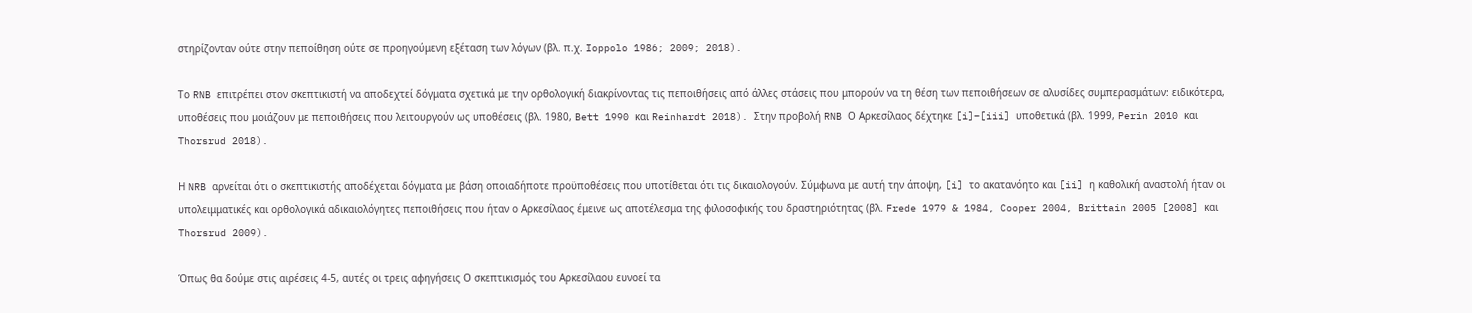στηρίζονταν ούτε στην πεποίθηση ούτε σε προηγούμενη εξέταση των λόγων (βλ. π.χ. Ioppolo 1986; 2009; 2018).

Το RNB επιτρέπει στον σκεπτικιστή να αποδεχτεί δόγματα σχετικά με την ορθολογική διακρίνοντας τις πεποιθήσεις από άλλες στάσεις που μπορούν να τη θέση των πεποιθήσεων σε αλυσίδες συμπερασμάτων: ειδικότερα, υποθέσεις που μοιάζουν με πεποιθήσεις που λειτουργούν ως υποθέσεις (βλ. 1980, Bett 1990 και Reinhardt 2018). Στην προβολή RNB Ο Αρκεσίλαος δέχτηκε [i]–[iii] υποθετικά (βλ. 1999, Perin 2010 και Thorsrud 2018).

Η NRB αρνείται ότι ο σκεπτικιστής αποδέχεται δόγματα με βάση οποιαδήποτε προϋποθέσεις που υποτίθεται ότι τις δικαιολογούν. Σύμφωνα με αυτή την άποψη, [i] το ακατανόητο και [ii] η καθολική αναστολή ήταν οι υπολειμματικές και ορθολογικά αδικαιολόγητες πεποιθήσεις που ήταν ο Αρκεσίλαος έμεινε ως αποτέλεσμα της φιλοσοφικής του δραστηριότητας (βλ. Frede 1979 & 1984, Cooper 2004, Brittain 2005 [2008] και Thorsrud 2009).

Όπως θα δούμε στις αιρέσεις 4-5, αυτές οι τρεις αφηγήσεις Ο σκεπτικισμός του Αρκεσίλαου ευνοεί τα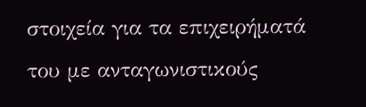στοιχεία για τα επιχειρήματά του με ανταγωνιστικούς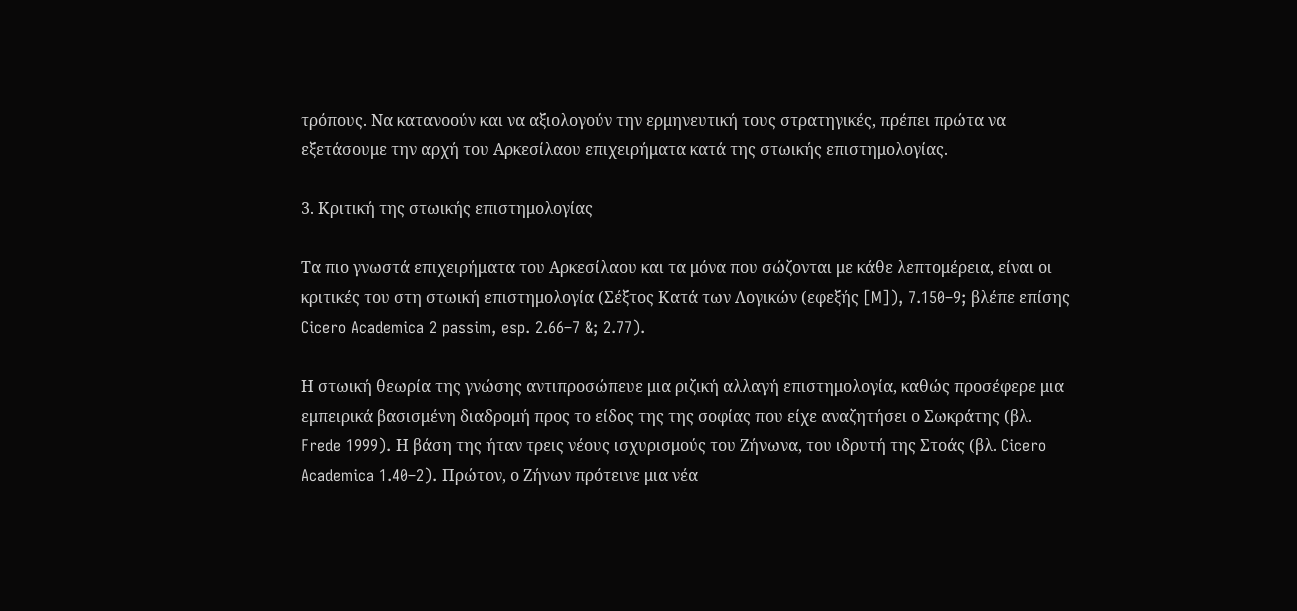τρόπους. Να κατανοούν και να αξιολογούν την ερμηνευτική τους στρατηγικές, πρέπει πρώτα να εξετάσουμε την αρχή του Αρκεσίλαου επιχειρήματα κατά της στωικής επιστημολογίας.

3. Κριτική της στωικής επιστημολογίας

Τα πιο γνωστά επιχειρήματα του Αρκεσίλαου και τα μόνα που σώζονται με κάθε λεπτομέρεια, είναι οι κριτικές του στη στωική επιστημολογία (Σέξτος Κατά των Λογικών (εφεξής [M]), 7.150–9; βλέπε επίσης Cicero Academica 2 passim, esp. 2.66–7 &; 2.77).

Η στωική θεωρία της γνώσης αντιπροσώπευε μια ριζική αλλαγή επιστημολογία, καθώς προσέφερε μια εμπειρικά βασισμένη διαδρομή προς το είδος της της σοφίας που είχε αναζητήσει ο Σωκράτης (βλ. Frede 1999). Η βάση της ήταν τρεις νέους ισχυρισμούς του Ζήνωνα, του ιδρυτή της Στοάς (βλ. Cicero Academica 1.40–2). Πρώτον, ο Ζήνων πρότεινε μια νέα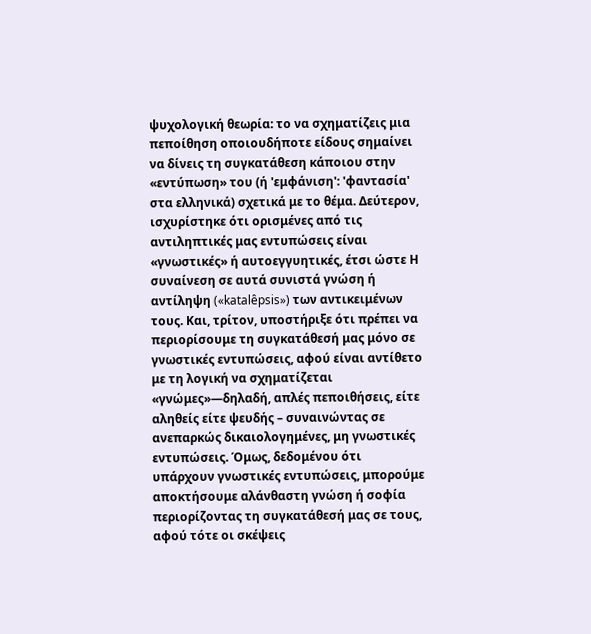ψυχολογική θεωρία: το να σχηματίζεις μια πεποίθηση οποιουδήποτε είδους σημαίνει να δίνεις τη συγκατάθεση κάποιου στην «εντύπωση» του (ή 'εμφάνιση': 'φαντασία' στα ελληνικά) σχετικά με το θέμα. Δεύτερον, ισχυρίστηκε ότι ορισμένες από τις αντιληπτικές μας εντυπώσεις είναι «γνωστικές» ή αυτοεγγυητικές, έτσι ώστε Η συναίνεση σε αυτά συνιστά γνώση ή αντίληψη («katalêpsis») των αντικειμένων τους. Και, τρίτον, υποστήριξε ότι πρέπει να περιορίσουμε τη συγκατάθεσή μας μόνο σε γνωστικές εντυπώσεις, αφού είναι αντίθετο με τη λογική να σχηματίζεται «γνώμες»—δηλαδή, απλές πεποιθήσεις, είτε αληθείς είτε ψευδής – συναινώντας σε ανεπαρκώς δικαιολογημένες, μη γνωστικές εντυπώσεις. Όμως, δεδομένου ότι υπάρχουν γνωστικές εντυπώσεις, μπορούμε αποκτήσουμε αλάνθαστη γνώση ή σοφία περιορίζοντας τη συγκατάθεσή μας σε τους, αφού τότε οι σκέψεις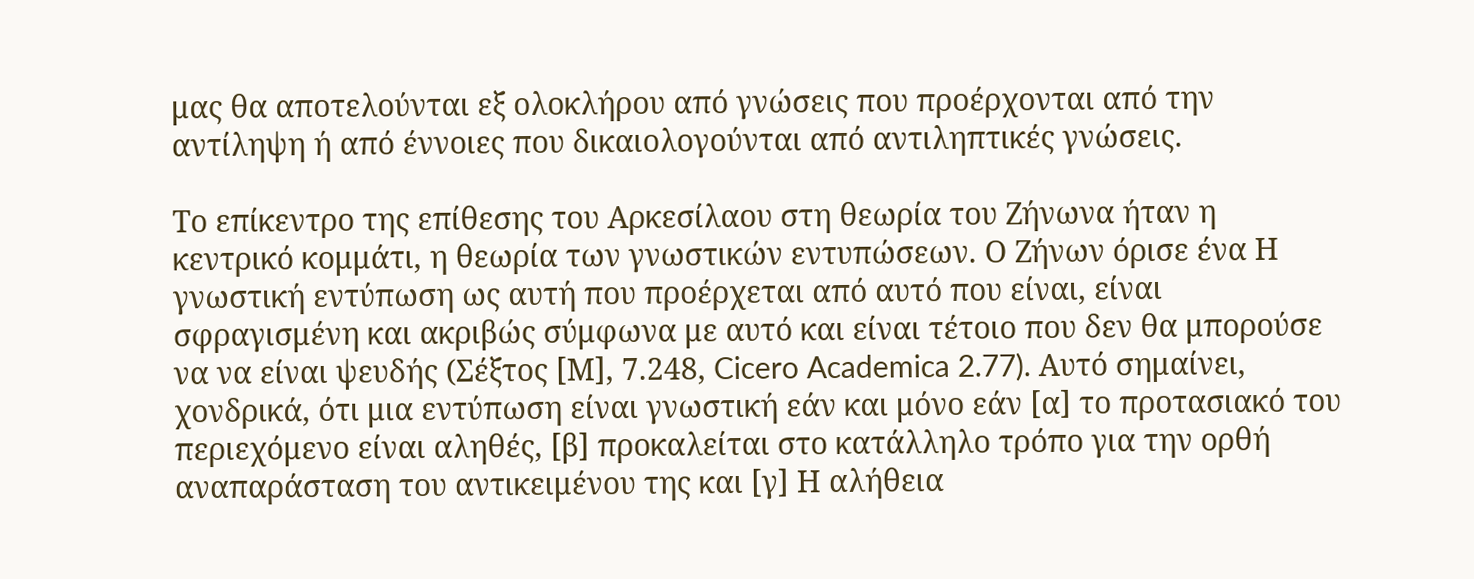μας θα αποτελούνται εξ ολοκλήρου από γνώσεις που προέρχονται από την αντίληψη ή από έννοιες που δικαιολογούνται από αντιληπτικές γνώσεις.

Το επίκεντρο της επίθεσης του Αρκεσίλαου στη θεωρία του Ζήνωνα ήταν η κεντρικό κομμάτι, η θεωρία των γνωστικών εντυπώσεων. Ο Ζήνων όρισε ένα Η γνωστική εντύπωση ως αυτή που προέρχεται από αυτό που είναι, είναι σφραγισμένη και ακριβώς σύμφωνα με αυτό και είναι τέτοιο που δεν θα μπορούσε να να είναι ψευδής (Σέξτος [Μ], 7.248, Cicero Academica 2.77). Αυτό σημαίνει, χονδρικά, ότι μια εντύπωση είναι γνωστική εάν και μόνο εάν [α] το προτασιακό του περιεχόμενο είναι αληθές, [β] προκαλείται στο κατάλληλο τρόπο για την ορθή αναπαράσταση του αντικειμένου της και [γ] Η αλήθεια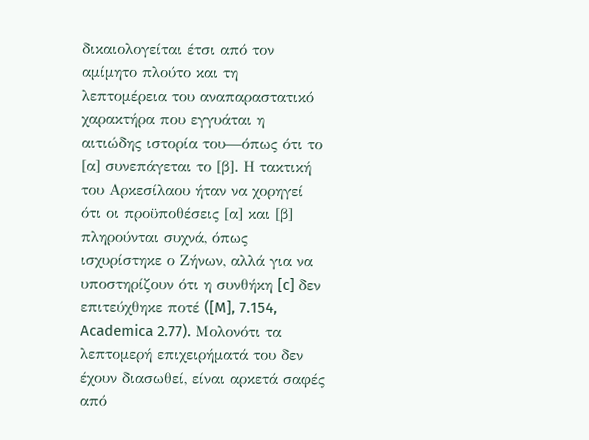δικαιολογείται έτσι από τον αμίμητο πλούτο και τη λεπτομέρεια του αναπαραστατικό χαρακτήρα που εγγυάται η αιτιώδης ιστορία του—όπως ότι το [α] συνεπάγεται το [β]. Η τακτική του Αρκεσίλαου ήταν να χορηγεί ότι οι προϋποθέσεις [α] και [β] πληρούνται συχνά, όπως ισχυρίστηκε ο Ζήνων, αλλά για να υποστηρίζουν ότι η συνθήκη [c] δεν επιτεύχθηκε ποτέ ([M], 7.154, Academica 2.77). Μολονότι τα λεπτομερή επιχειρήματά του δεν έχουν διασωθεί, είναι αρκετά σαφές από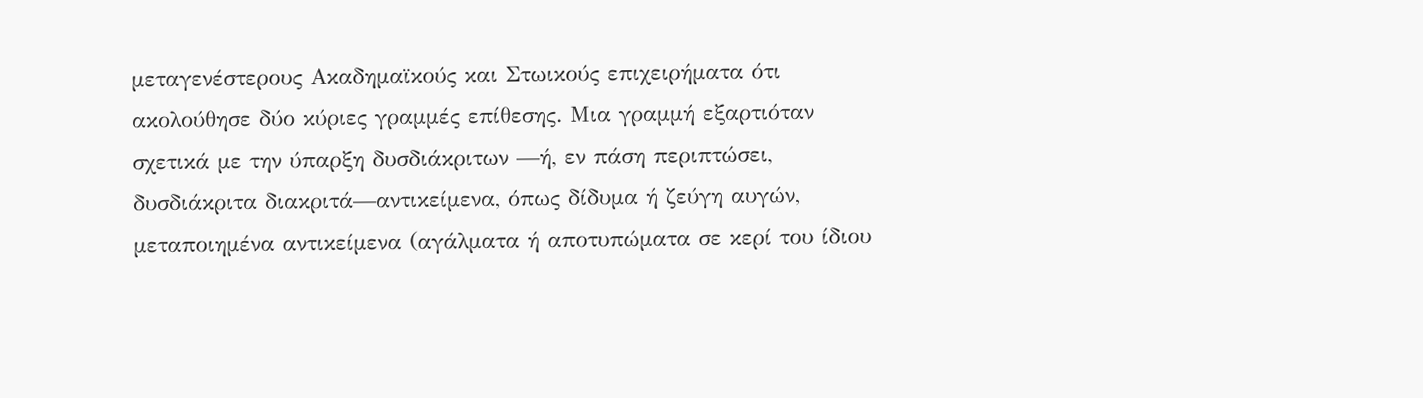μεταγενέστερους Ακαδημαϊκούς και Στωικούς επιχειρήματα ότι ακολούθησε δύο κύριες γραμμές επίθεσης. Μια γραμμή εξαρτιόταν σχετικά με την ύπαρξη δυσδιάκριτων —ή, εν πάση περιπτώσει, δυσδιάκριτα διακριτά—αντικείμενα, όπως δίδυμα ή ζεύγη αυγών, μεταποιημένα αντικείμενα (αγάλματα ή αποτυπώματα σε κερί του ίδιου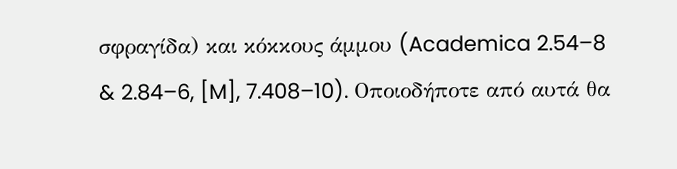σφραγίδα) και κόκκους άμμου (Academica 2.54–8 & 2.84–6, [M], 7.408–10). Οποιοδήποτε από αυτά θα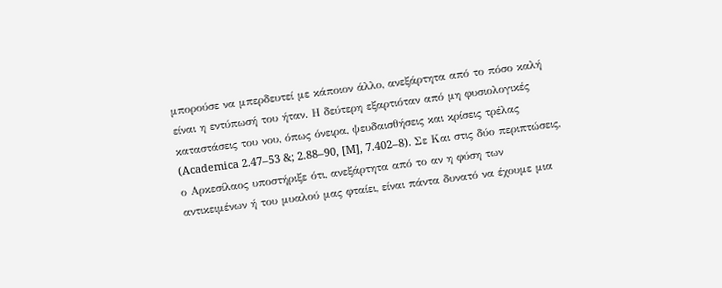μπορούσε να μπερδευτεί με κάποιον άλλο, ανεξάρτητα από το πόσο καλή είναι η εντύπωσή του ήταν. Η δεύτερη εξαρτιόταν από μη φυσιολογικές καταστάσεις του νου, όπως όνειρα, ψευδαισθήσεις και κρίσεις τρέλας (Academica 2.47–53 &; 2.88–90, [M], 7.402–8). Σε Και στις δύο περιπτώσεις, ο Αρκεσίλαος υποστήριξε ότι, ανεξάρτητα από το αν η φύση των αντικειμένων ή του μυαλού μας φταίει, είναι πάντα δυνατό να έχουμε μια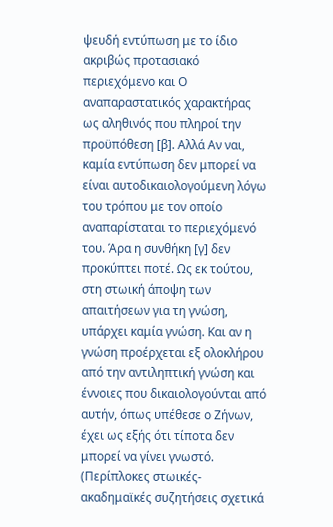ψευδή εντύπωση με το ίδιο ακριβώς προτασιακό περιεχόμενο και Ο αναπαραστατικός χαρακτήρας ως αληθινός που πληροί την προϋπόθεση [β]. Αλλά Αν ναι, καμία εντύπωση δεν μπορεί να είναι αυτοδικαιολογούμενη λόγω του τρόπου με τον οποίο αναπαρίσταται το περιεχόμενό του. Άρα η συνθήκη [γ] δεν προκύπτει ποτέ. Ως εκ τούτου, στη στωική άποψη των απαιτήσεων για τη γνώση, υπάρχει καμία γνώση. Και αν η γνώση προέρχεται εξ ολοκλήρου από την αντιληπτική γνώση και έννοιες που δικαιολογούνται από αυτήν, όπως υπέθεσε ο Ζήνων, έχει ως εξής ότι τίποτα δεν μπορεί να γίνει γνωστό. (Περίπλοκες στωικές-ακαδημαϊκές συζητήσεις σχετικά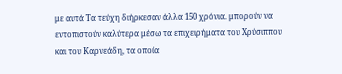με αυτά Τα τεύχη διήρκεσαν άλλα 150 χρόνια. μπορούν να εντοπιστούν καλύτερα μέσω τα επιχειρήματα του Χρύσιππου και του Καρνεάδη, τα οποία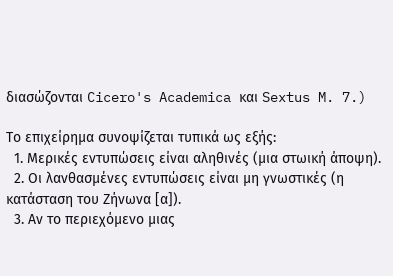διασώζονται Cicero's Academica και Sextus M. 7.)

Το επιχείρημα συνοψίζεται τυπικά ως εξής:
  1. Μερικές εντυπώσεις είναι αληθινές (μια στωική άποψη).
  2. Οι λανθασμένες εντυπώσεις είναι μη γνωστικές (η κατάσταση του Ζήνωνα [α]).
  3. Αν το περιεχόμενο μιας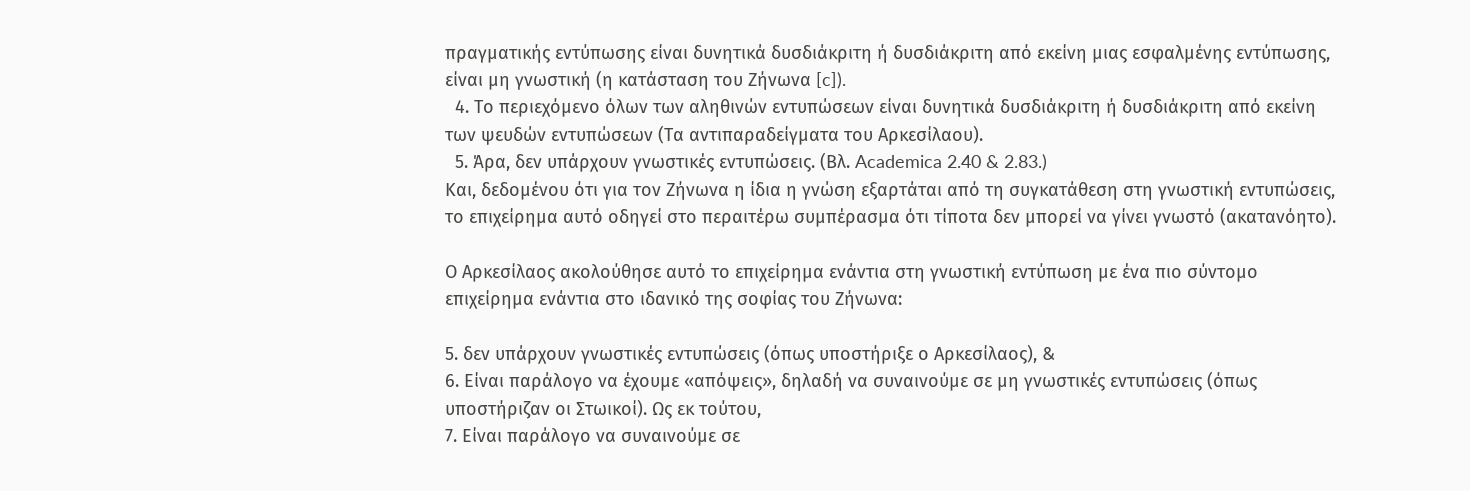πραγματικής εντύπωσης είναι δυνητικά δυσδιάκριτη ή δυσδιάκριτη από εκείνη μιας εσφαλμένης εντύπωσης, είναι μη γνωστική (η κατάσταση του Ζήνωνα [c]).
  4. Το περιεχόμενο όλων των αληθινών εντυπώσεων είναι δυνητικά δυσδιάκριτη ή δυσδιάκριτη από εκείνη των ψευδών εντυπώσεων (Τα αντιπαραδείγματα του Αρκεσίλαου).
  5. Άρα, δεν υπάρχουν γνωστικές εντυπώσεις. (Βλ. Academica 2.40 & 2.83.)
Και, δεδομένου ότι για τον Ζήνωνα η ίδια η γνώση εξαρτάται από τη συγκατάθεση στη γνωστική εντυπώσεις, το επιχείρημα αυτό οδηγεί στο περαιτέρω συμπέρασμα ότι τίποτα δεν μπορεί να γίνει γνωστό (ακατανόητο).

Ο Αρκεσίλαος ακολούθησε αυτό το επιχείρημα ενάντια στη γνωστική εντύπωση με ένα πιο σύντομο επιχείρημα ενάντια στο ιδανικό της σοφίας του Ζήνωνα:

5. δεν υπάρχουν γνωστικές εντυπώσεις (όπως υποστήριξε ο Αρκεσίλαος), &
6. Είναι παράλογο να έχουμε «απόψεις», δηλαδή να συναινούμε σε μη γνωστικές εντυπώσεις (όπως υποστήριζαν οι Στωικοί). Ως εκ τούτου,
7. Είναι παράλογο να συναινούμε σε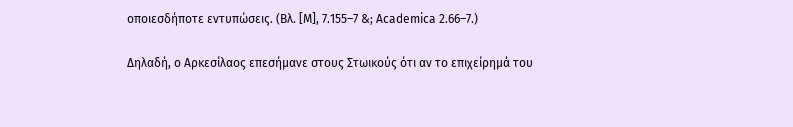οποιεσδήποτε εντυπώσεις. (Βλ. [Μ], 7.155–7 &; Academica 2.66–7.)

Δηλαδή, ο Αρκεσίλαος επεσήμανε στους Στωικούς ότι αν το επιχείρημά του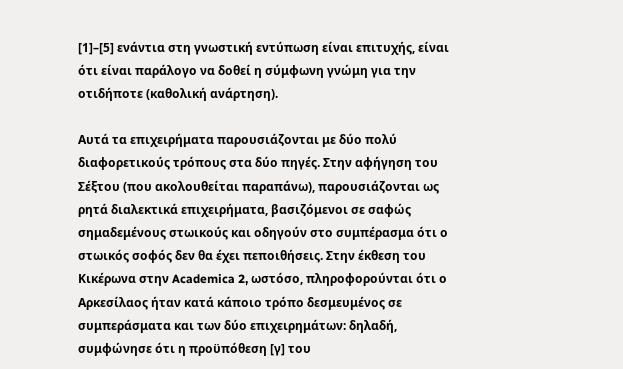[1]–[5] ενάντια στη γνωστική εντύπωση είναι επιτυχής, είναι ότι είναι παράλογο να δοθεί η σύμφωνη γνώμη για την οτιδήποτε (καθολική ανάρτηση).

Αυτά τα επιχειρήματα παρουσιάζονται με δύο πολύ διαφορετικούς τρόπους στα δύο πηγές. Στην αφήγηση του Σέξτου (που ακολουθείται παραπάνω), παρουσιάζονται ως ρητά διαλεκτικά επιχειρήματα, βασιζόμενοι σε σαφώς σημαδεμένους στωικούς και οδηγούν στο συμπέρασμα ότι ο στωικός σοφός δεν θα έχει πεποιθήσεις. Στην έκθεση του Κικέρωνα στην Academica 2, ωστόσο, πληροφορούνται ότι ο Αρκεσίλαος ήταν κατά κάποιο τρόπο δεσμευμένος σε συμπεράσματα και των δύο επιχειρημάτων: δηλαδή, συμφώνησε ότι η προϋπόθεση [γ] του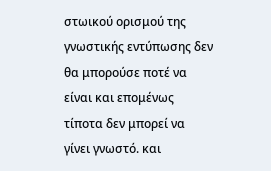στωικού ορισμού της γνωστικής εντύπωσης δεν θα μπορούσε ποτέ να είναι και επομένως τίποτα δεν μπορεί να γίνει γνωστό. και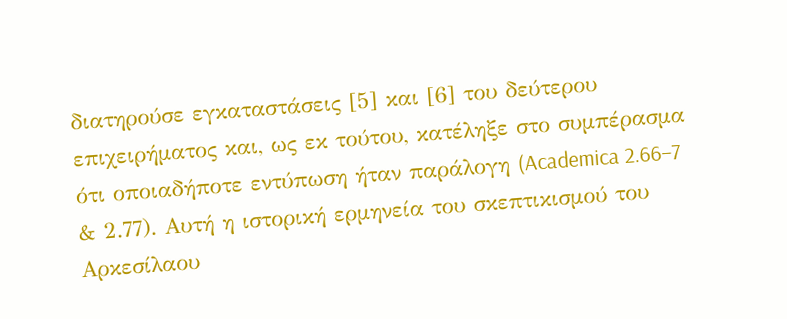διατηρούσε εγκαταστάσεις [5] και [6] του δεύτερου επιχειρήματος και, ως εκ τούτου, κατέληξε στο συμπέρασμα ότι οποιαδήποτε εντύπωση ήταν παράλογη (Academica 2.66–7 & 2.77). Αυτή η ιστορική ερμηνεία του σκεπτικισμού του Αρκεσίλαου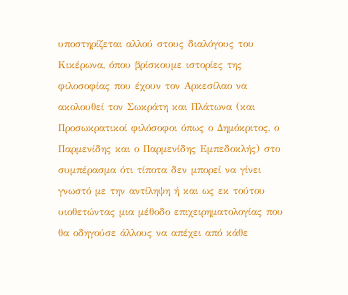υποστηρίζεται αλλού στους διαλόγους του Κικέρωνα, όπου βρίσκουμε ιστορίες της φιλοσοφίας που έχουν τον Αρκεσίλαο να ακολουθεί τον Σωκράτη και Πλάτωνα (και Προσωκρατικοί φιλόσοφοι όπως ο Δημόκριτος, ο Παρμενίδης και ο Παρμενίδης Εμπεδοκλής) στο συμπέρασμα ότι τίποτα δεν μπορεί να γίνει γνωστό με την αντίληψη ή και ως εκ τούτου υιοθετώντας μια μέθοδο επιχειρηματολογίας που θα οδηγούσε άλλους να απέχει από κάθε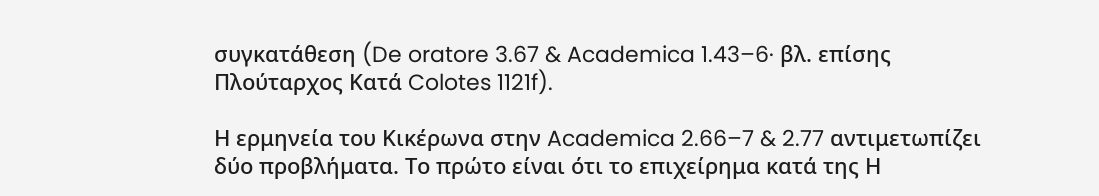συγκατάθεση (De oratore 3.67 & Academica 1.43–6· βλ. επίσης Πλούταρχος Κατά Colotes 1121f).

Η ερμηνεία του Κικέρωνα στην Academica 2.66–7 & 2.77 αντιμετωπίζει δύο προβλήματα. Το πρώτο είναι ότι το επιχείρημα κατά της Η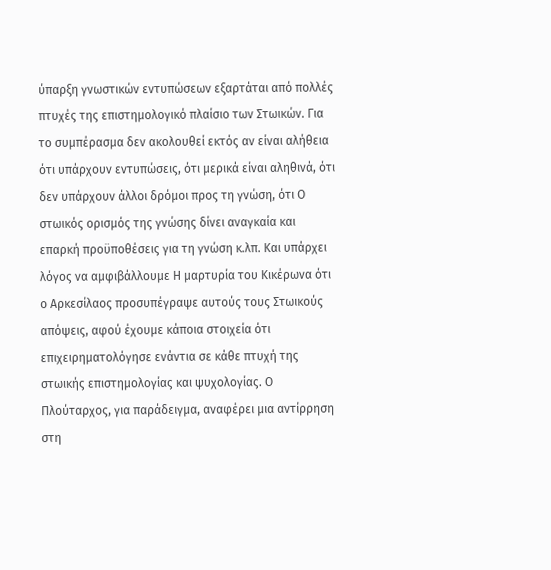ύπαρξη γνωστικών εντυπώσεων εξαρτάται από πολλές πτυχές της επιστημολογικό πλαίσιο των Στωικών. Για το συμπέρασμα δεν ακολουθεί εκτός αν είναι αλήθεια ότι υπάρχουν εντυπώσεις, ότι μερικά είναι αληθινά, ότι δεν υπάρχουν άλλοι δρόμοι προς τη γνώση, ότι Ο στωικός ορισμός της γνώσης δίνει αναγκαία και επαρκή προϋποθέσεις για τη γνώση κ.λπ. Και υπάρχει λόγος να αμφιβάλλουμε Η μαρτυρία του Κικέρωνα ότι ο Αρκεσίλαος προσυπέγραψε αυτούς τους Στωικούς απόψεις, αφού έχουμε κάποια στοιχεία ότι επιχειρηματολόγησε ενάντια σε κάθε πτυχή της στωικής επιστημολογίας και ψυχολογίας. Ο Πλούταρχος, για παράδειγμα, αναφέρει μια αντίρρηση στη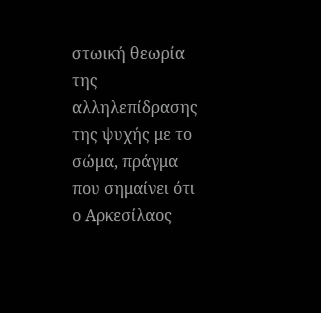στωική θεωρία της αλληλεπίδρασης της ψυχής με το σώμα, πράγμα που σημαίνει ότι ο Αρκεσίλαος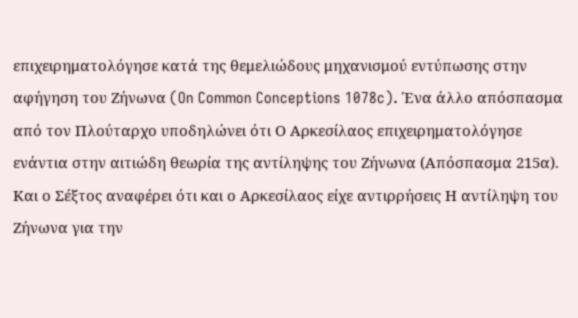επιχειρηματολόγησε κατά της θεμελιώδους μηχανισμού εντύπωσης στην αφήγηση του Ζήνωνα (On Common Conceptions 1078c). Ένα άλλο απόσπασμα από τον Πλούταρχο υποδηλώνει ότι Ο Αρκεσίλαος επιχειρηματολόγησε ενάντια στην αιτιώδη θεωρία της αντίληψης του Ζήνωνα (Απόσπασμα 215α). Και ο Σέξτος αναφέρει ότι και ο Αρκεσίλαος είχε αντιρρήσεις Η αντίληψη του Ζήνωνα για την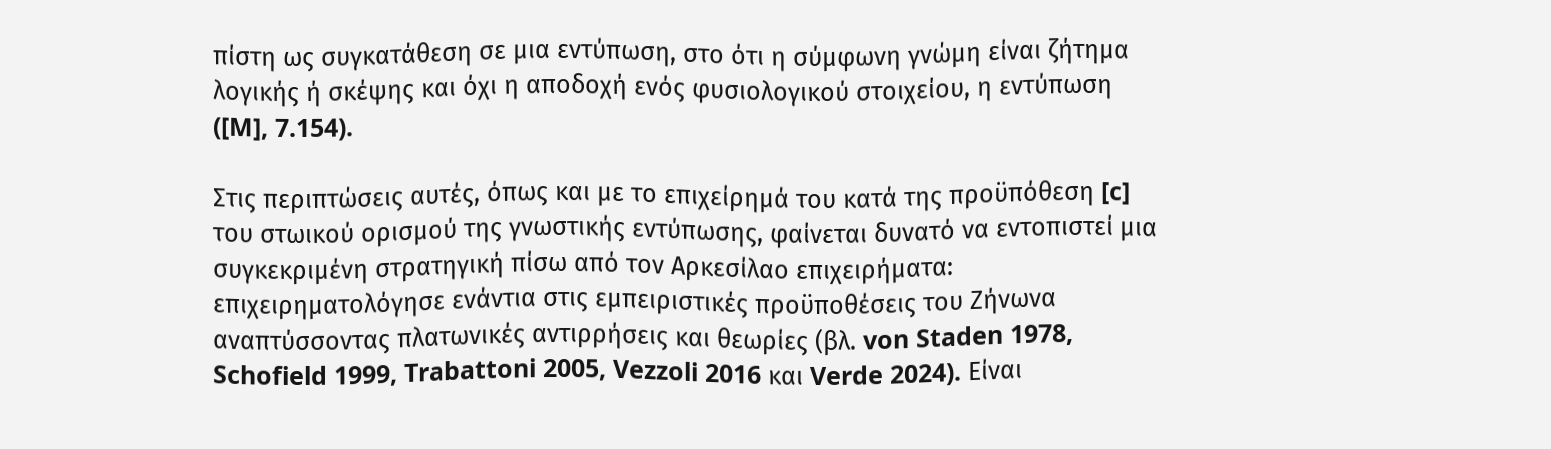πίστη ως συγκατάθεση σε μια εντύπωση, στο ότι η σύμφωνη γνώμη είναι ζήτημα λογικής ή σκέψης και όχι η αποδοχή ενός φυσιολογικού στοιχείου, η εντύπωση ([M], 7.154).

Στις περιπτώσεις αυτές, όπως και με το επιχείρημά του κατά της προϋπόθεση [c] του στωικού ορισμού της γνωστικής εντύπωσης, φαίνεται δυνατό να εντοπιστεί μια συγκεκριμένη στρατηγική πίσω από τον Αρκεσίλαο επιχειρήματα: επιχειρηματολόγησε ενάντια στις εμπειριστικές προϋποθέσεις του Ζήνωνα αναπτύσσοντας πλατωνικές αντιρρήσεις και θεωρίες (βλ. von Staden 1978, Schofield 1999, Trabattoni 2005, Vezzoli 2016 και Verde 2024). Είναι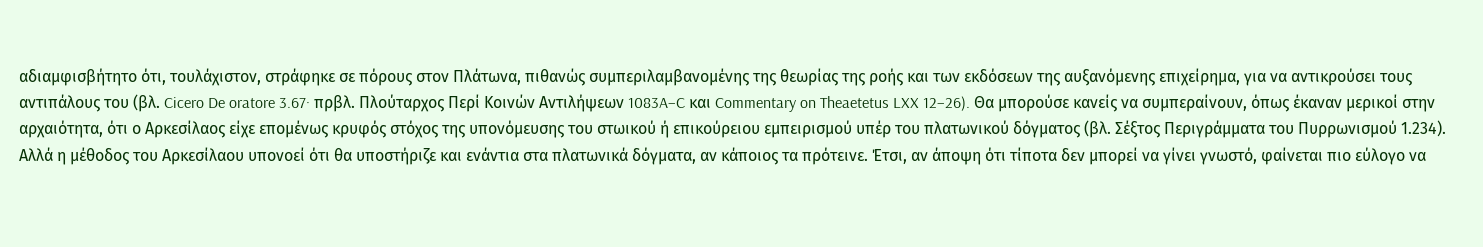αδιαμφισβήτητο ότι, τουλάχιστον, στράφηκε σε πόρους στον Πλάτωνα, πιθανώς συμπεριλαμβανομένης της θεωρίας της ροής και των εκδόσεων της αυξανόμενης επιχείρημα, για να αντικρούσει τους αντιπάλους του (βλ. Cicero De oratore 3.67· πρβλ. Πλούταρχος Περί Κοινών Αντιλήψεων 1083A–C και Commentary on Theaetetus LXX 12–26). Θα μπορούσε κανείς να συμπεραίνουν, όπως έκαναν μερικοί στην αρχαιότητα, ότι ο Αρκεσίλαος είχε επομένως κρυφός στόχος της υπονόμευσης του στωικού ή επικούρειου εμπειρισμού υπέρ του πλατωνικού δόγματος (βλ. Σέξτος Περιγράμματα του Πυρρωνισμού 1.234). Αλλά η μέθοδος του Αρκεσίλαου υπονοεί ότι θα υποστήριζε και ενάντια στα πλατωνικά δόγματα, αν κάποιος τα πρότεινε. Έτσι, αν άποψη ότι τίποτα δεν μπορεί να γίνει γνωστό, φαίνεται πιο εύλογο να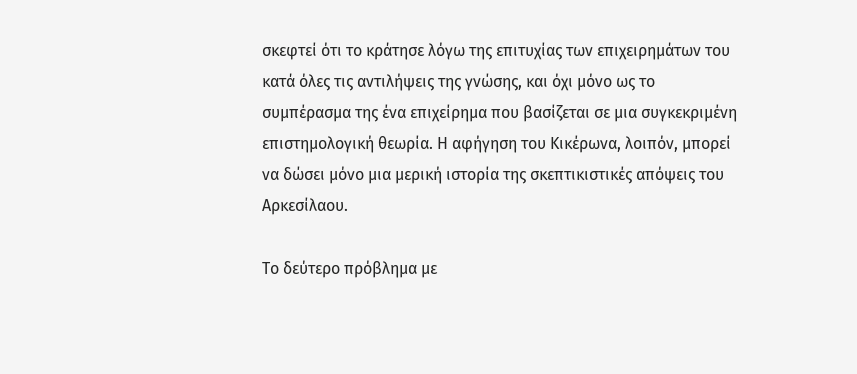σκεφτεί ότι το κράτησε λόγω της επιτυχίας των επιχειρημάτων του κατά όλες τις αντιλήψεις της γνώσης, και όχι μόνο ως το συμπέρασμα της ένα επιχείρημα που βασίζεται σε μια συγκεκριμένη επιστημολογική θεωρία. Η αφήγηση του Κικέρωνα, λοιπόν, μπορεί να δώσει μόνο μια μερική ιστορία της σκεπτικιστικές απόψεις του Αρκεσίλαου.

Το δεύτερο πρόβλημα με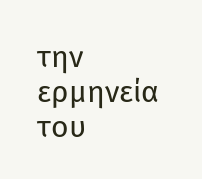την ερμηνεία του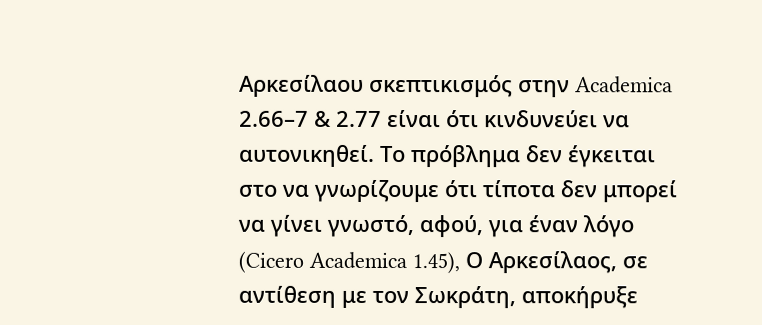Αρκεσίλαου σκεπτικισμός στην Academica 2.66–7 & 2.77 είναι ότι κινδυνεύει να αυτονικηθεί. Το πρόβλημα δεν έγκειται στο να γνωρίζουμε ότι τίποτα δεν μπορεί να γίνει γνωστό, αφού, για έναν λόγο (Cicero Academica 1.45), Ο Αρκεσίλαος, σε αντίθεση με τον Σωκράτη, αποκήρυξε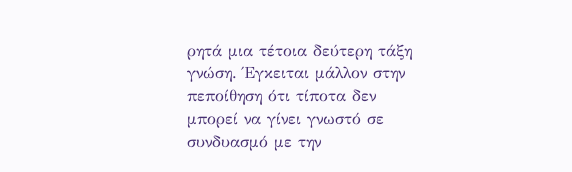ρητά μια τέτοια δεύτερη τάξη γνώση. Έγκειται μάλλον στην πεποίθηση ότι τίποτα δεν μπορεί να γίνει γνωστό σε συνδυασμό με την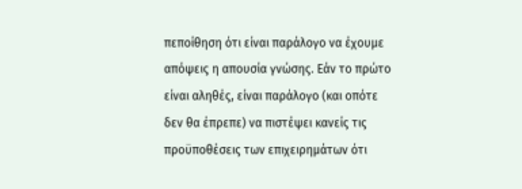πεποίθηση ότι είναι παράλογο να έχουμε απόψεις η απουσία γνώσης. Εάν το πρώτο είναι αληθές, είναι παράλογο (και οπότε δεν θα έπρεπε) να πιστέψει κανείς τις προϋποθέσεις των επιχειρημάτων ότι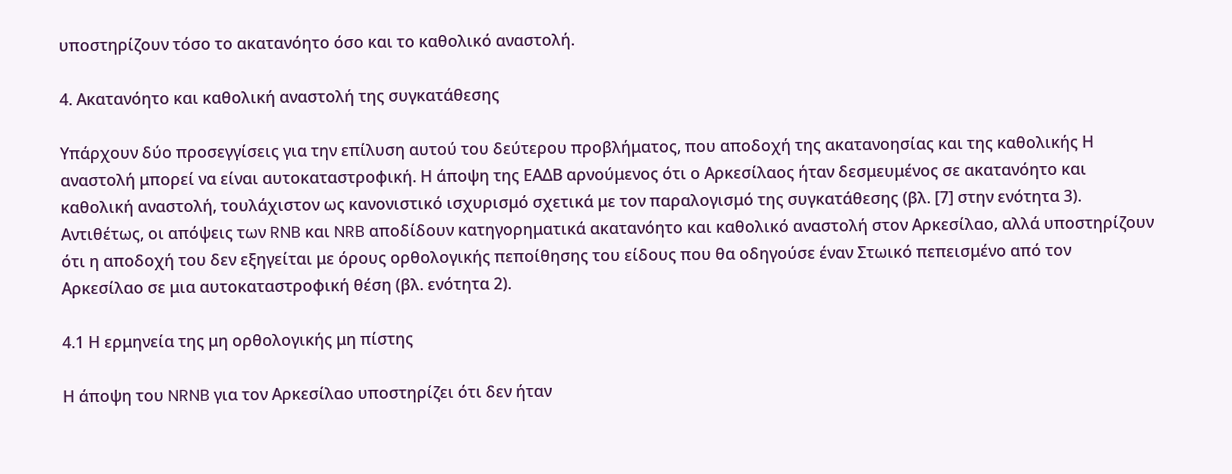υποστηρίζουν τόσο το ακατανόητο όσο και το καθολικό αναστολή.

4. Ακατανόητο και καθολική αναστολή της συγκατάθεσης

Υπάρχουν δύο προσεγγίσεις για την επίλυση αυτού του δεύτερου προβλήματος, που αποδοχή της ακατανοησίας και της καθολικής Η αναστολή μπορεί να είναι αυτοκαταστροφική. Η άποψη της ΕΑΔΒ αρνούμενος ότι ο Αρκεσίλαος ήταν δεσμευμένος σε ακατανόητο και καθολική αναστολή, τουλάχιστον ως κανονιστικό ισχυρισμό σχετικά με τον παραλογισμό της συγκατάθεσης (βλ. [7] στην ενότητα 3). Αντιθέτως, οι απόψεις των RNB και NRB αποδίδουν κατηγορηματικά ακατανόητο και καθολικό αναστολή στον Αρκεσίλαο, αλλά υποστηρίζουν ότι η αποδοχή του δεν εξηγείται με όρους ορθολογικής πεποίθησης του είδους που θα οδηγούσε έναν Στωικό πεπεισμένο από τον Αρκεσίλαο σε μια αυτοκαταστροφική θέση (βλ. ενότητα 2).

4.1 Η ερμηνεία της μη ορθολογικής μη πίστης

Η άποψη του NRNB για τον Αρκεσίλαο υποστηρίζει ότι δεν ήταν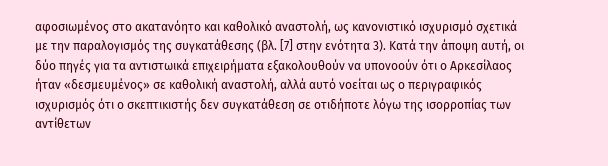αφοσιωμένος στο ακατανόητο και καθολικό αναστολή, ως κανονιστικό ισχυρισμό σχετικά με την παραλογισμός της συγκατάθεσης (βλ. [7] στην ενότητα 3). Κατά την άποψη αυτή, οι δύο πηγές για τα αντιστωικά επιχειρήματα εξακολουθούν να υπονοούν ότι ο Αρκεσίλαος ήταν «δεσμευμένος» σε καθολική αναστολή, αλλά αυτό νοείται ως ο περιγραφικός ισχυρισμός ότι ο σκεπτικιστής δεν συγκατάθεση σε οτιδήποτε λόγω της ισορροπίας των αντίθετων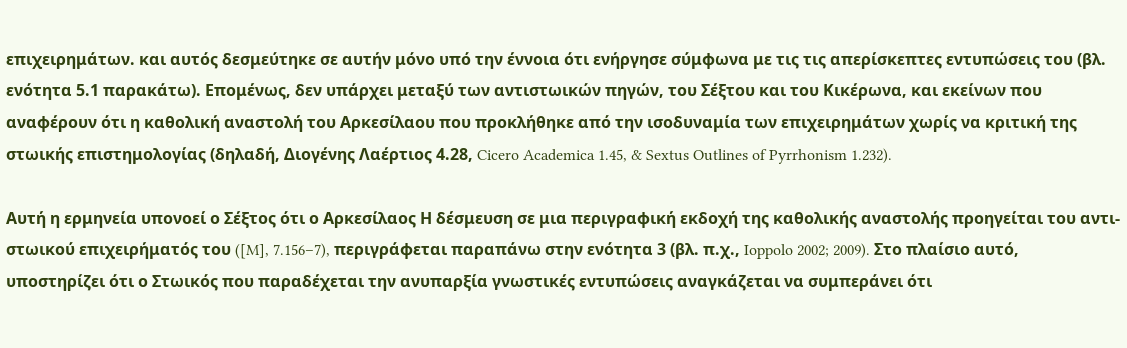επιχειρημάτων. και αυτός δεσμεύτηκε σε αυτήν μόνο υπό την έννοια ότι ενήργησε σύμφωνα με τις τις απερίσκεπτες εντυπώσεις του (βλ. ενότητα 5.1 παρακάτω). Επομένως, δεν υπάρχει μεταξύ των αντιστωικών πηγών, του Σέξτου και του Κικέρωνα, και εκείνων που αναφέρουν ότι η καθολική αναστολή του Αρκεσίλαου που προκλήθηκε από την ισοδυναμία των επιχειρημάτων χωρίς να κριτική της στωικής επιστημολογίας (δηλαδή, Διογένης Λαέρτιος 4.28, Cicero Academica 1.45, & Sextus Outlines of Pyrrhonism 1.232).

Αυτή η ερμηνεία υπονοεί ο Σέξτος ότι ο Αρκεσίλαος Η δέσμευση σε μια περιγραφική εκδοχή της καθολικής αναστολής προηγείται του αντι-στωικού επιχειρήματός του ([M], 7.156–7), περιγράφεται παραπάνω στην ενότητα 3 (βλ. π.χ., Ioppolo 2002; 2009). Στο πλαίσιο αυτό, υποστηρίζει ότι ο Στωικός που παραδέχεται την ανυπαρξία γνωστικές εντυπώσεις αναγκάζεται να συμπεράνει ότι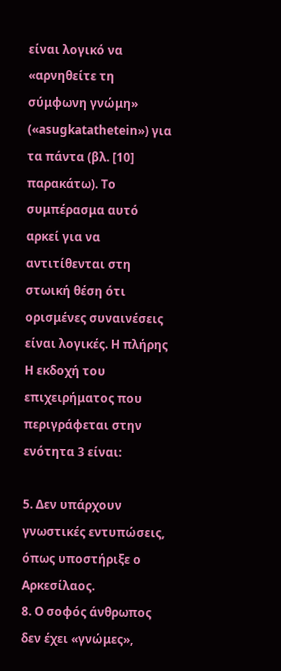είναι λογικό να «αρνηθείτε τη σύμφωνη γνώμη» («asugkatathetein») για τα πάντα (βλ. [10] παρακάτω). Το συμπέρασμα αυτό αρκεί για να αντιτίθενται στη στωική θέση ότι ορισμένες συναινέσεις είναι λογικές. Η πλήρης Η εκδοχή του επιχειρήματος που περιγράφεται στην ενότητα 3 είναι:

5. Δεν υπάρχουν γνωστικές εντυπώσεις, όπως υποστήριξε ο Αρκεσίλαος.
8. Ο σοφός άνθρωπος δεν έχει «γνώμες»,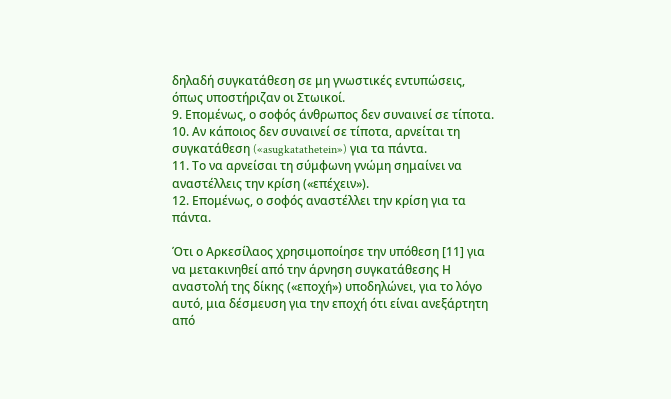δηλαδή συγκατάθεση σε μη γνωστικές εντυπώσεις, όπως υποστήριζαν οι Στωικοί.
9. Επομένως, ο σοφός άνθρωπος δεν συναινεί σε τίποτα.
10. Αν κάποιος δεν συναινεί σε τίποτα, αρνείται τη συγκατάθεση («asugkatathetein») για τα πάντα.
11. Το να αρνείσαι τη σύμφωνη γνώμη σημαίνει να αναστέλλεις την κρίση («επέχειν»).
12. Επομένως, ο σοφός αναστέλλει την κρίση για τα πάντα.

Ότι ο Αρκεσίλαος χρησιμοποίησε την υπόθεση [11] για να μετακινηθεί από την άρνηση συγκατάθεσης Η αναστολή της δίκης («εποχή») υποδηλώνει, για το λόγο αυτό, μια δέσμευση για την εποχή ότι είναι ανεξάρτητη από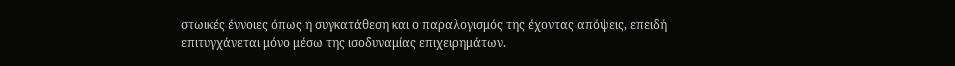στωικές έννοιες όπως η συγκατάθεση και ο παραλογισμός της έχοντας απόψεις, επειδή επιτυγχάνεται μόνο μέσω της ισοδυναμίας επιχειρημάτων.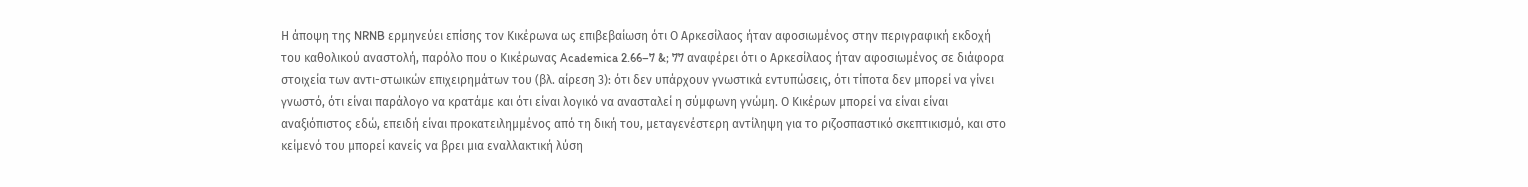Η άποψη της NRNB ερμηνεύει επίσης τον Κικέρωνα ως επιβεβαίωση ότι Ο Αρκεσίλαος ήταν αφοσιωμένος στην περιγραφική εκδοχή του καθολικού αναστολή, παρόλο που ο Κικέρωνας Academica 2.66–7 &; 77 αναφέρει ότι ο Αρκεσίλαος ήταν αφοσιωμένος σε διάφορα στοιχεία των αντι-στωικών επιχειρημάτων του (βλ. αίρεση 3): ότι δεν υπάρχουν γνωστικά εντυπώσεις, ότι τίποτα δεν μπορεί να γίνει γνωστό, ότι είναι παράλογο να κρατάμε και ότι είναι λογικό να ανασταλεί η σύμφωνη γνώμη. Ο Κικέρων μπορεί να είναι είναι αναξιόπιστος εδώ, επειδή είναι προκατειλημμένος από τη δική του, μεταγενέστερη αντίληψη για το ριζοσπαστικό σκεπτικισμό, και στο κείμενό του μπορεί κανείς να βρει μια εναλλακτική λύση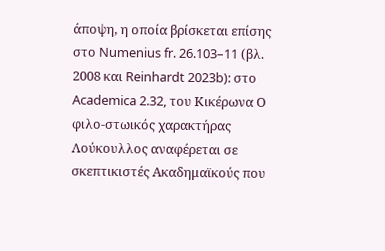άποψη, η οποία βρίσκεται επίσης στο Numenius fr. 26.103–11 (βλ. 2008 και Reinhardt 2023b): στο Academica 2.32, του Κικέρωνα Ο φιλο-στωικός χαρακτήρας Λούκουλλος αναφέρεται σε σκεπτικιστές Ακαδημαϊκούς που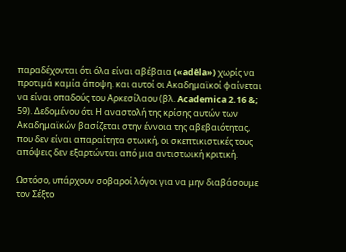παραδέχονται ότι όλα είναι αβέβαια («adêla») χωρίς να προτιμά καμία άποψη. και αυτοί οι Ακαδημαϊκοί φαίνεται να είναι οπαδούς του Αρκεσίλαου (βλ. Academica 2.16 &; 59). Δεδομένου ότι Η αναστολή της κρίσης αυτών των Ακαδημαϊκών βασίζεται στην έννοια της αβεβαιότητας, που δεν είναι απαραίτητα στωική, οι σκεπτικιστικές τους απόψεις δεν εξαρτώνται από μια αντιστωική κριτική.

Ωστόσο, υπάρχουν σοβαροί λόγοι για να μην διαβάσουμε τον Σέξτο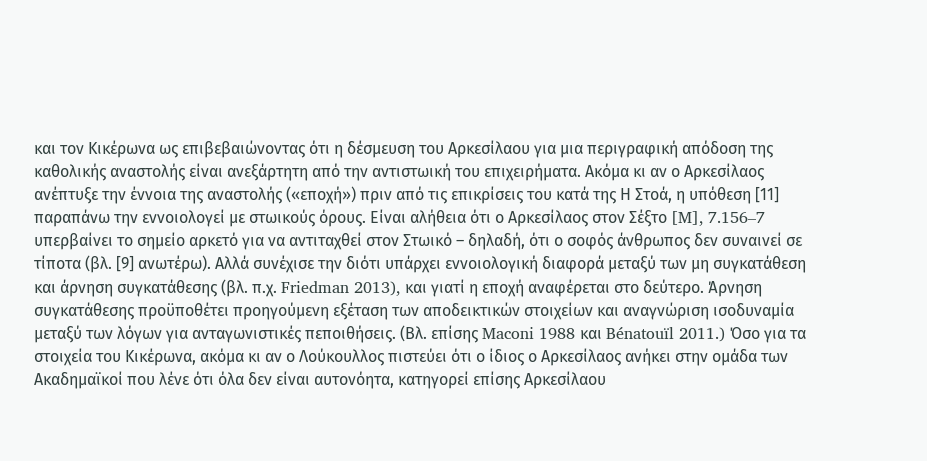και τον Κικέρωνα ως επιβεβαιώνοντας ότι η δέσμευση του Αρκεσίλαου για μια περιγραφική απόδοση της καθολικής αναστολής είναι ανεξάρτητη από την αντιστωική του επιχειρήματα. Ακόμα κι αν ο Αρκεσίλαος ανέπτυξε την έννοια της αναστολής («εποχή») πριν από τις επικρίσεις του κατά της Η Στοά, η υπόθεση [11] παραπάνω την εννοιολογεί με στωικούς όρους. Είναι αλήθεια ότι ο Αρκεσίλαος στον Σέξτο [M], 7.156–7 υπερβαίνει το σημείο αρκετό για να αντιταχθεί στον Στωικό – δηλαδή, ότι ο σοφός άνθρωπος δεν συναινεί σε τίποτα (βλ. [9] ανωτέρω). Αλλά συνέχισε την διότι υπάρχει εννοιολογική διαφορά μεταξύ των μη συγκατάθεση και άρνηση συγκατάθεσης (βλ. π.χ. Friedman 2013), και γιατί η εποχή αναφέρεται στο δεύτερο. Άρνηση συγκατάθεσης προϋποθέτει προηγούμενη εξέταση των αποδεικτικών στοιχείων και αναγνώριση ισοδυναμία μεταξύ των λόγων για ανταγωνιστικές πεποιθήσεις. (Βλ. επίσης Maconi 1988 και Bénatouïl 2011.) Όσο για τα στοιχεία του Κικέρωνα, ακόμα κι αν ο Λούκουλλος πιστεύει ότι ο ίδιος ο Αρκεσίλαος ανήκει στην ομάδα των Ακαδημαϊκοί που λένε ότι όλα δεν είναι αυτονόητα, κατηγορεί επίσης Αρκεσίλαου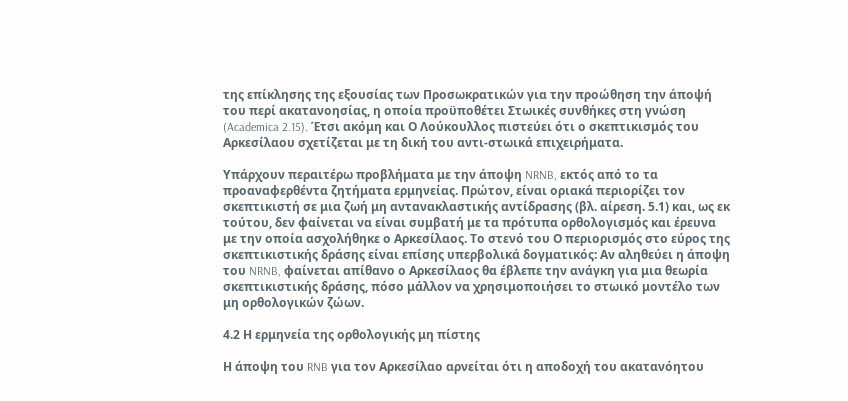της επίκλησης της εξουσίας των Προσωκρατικών για την προώθηση την άποψή του περί ακατανοησίας, η οποία προϋποθέτει Στωικές συνθήκες στη γνώση (Academica 2.15). Έτσι ακόμη και Ο Λούκουλλος πιστεύει ότι ο σκεπτικισμός του Αρκεσίλαου σχετίζεται με τη δική του αντι-στωικά επιχειρήματα.

Υπάρχουν περαιτέρω προβλήματα με την άποψη NRNB, εκτός από το τα προαναφερθέντα ζητήματα ερμηνείας. Πρώτον, είναι οριακά περιορίζει τον σκεπτικιστή σε μια ζωή μη αντανακλαστικής αντίδρασης (βλ. αίρεση. 5.1) και, ως εκ τούτου, δεν φαίνεται να είναι συμβατή με τα πρότυπα ορθολογισμός και έρευνα με την οποία ασχολήθηκε ο Αρκεσίλαος. Το στενό του Ο περιορισμός στο εύρος της σκεπτικιστικής δράσης είναι επίσης υπερβολικά δογματικός: Αν αληθεύει η άποψη του NRNB, φαίνεται απίθανο ο Αρκεσίλαος θα έβλεπε την ανάγκη για μια θεωρία σκεπτικιστικής δράσης, πόσο μάλλον να χρησιμοποιήσει το στωικό μοντέλο των μη ορθολογικών ζώων.

4.2 Η ερμηνεία της ορθολογικής μη πίστης

Η άποψη του RNB για τον Αρκεσίλαο αρνείται ότι η αποδοχή του ακατανόητου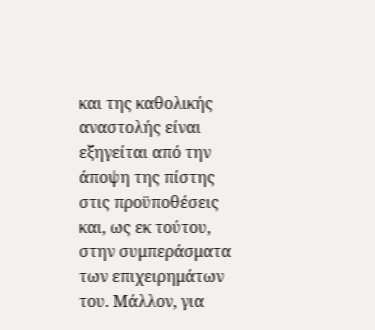και της καθολικής αναστολής είναι εξηγείται από την άποψη της πίστης στις προϋποθέσεις και, ως εκ τούτου, στην συμπεράσματα των επιχειρημάτων του. Μάλλον, για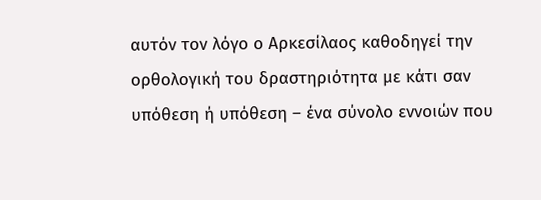αυτόν τον λόγο ο Αρκεσίλαος καθοδηγεί την ορθολογική του δραστηριότητα με κάτι σαν υπόθεση ή υπόθεση – ένα σύνολο εννοιών που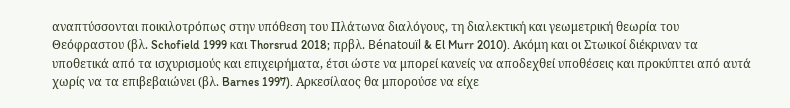αναπτύσσονται ποικιλοτρόπως στην υπόθεση του Πλάτωνα διαλόγους, τη διαλεκτική και γεωμετρική θεωρία του Θεόφραστου (βλ. Schofield 1999 και Thorsrud 2018; πρβλ. Bénatouïl & El Murr 2010). Ακόμη και οι Στωικοί διέκριναν τα υποθετικά από τα ισχυρισμούς και επιχειρήματα, έτσι ώστε να μπορεί κανείς να αποδεχθεί υποθέσεις και προκύπτει από αυτά χωρίς να τα επιβεβαιώνει (βλ. Barnes 1997). Αρκεσίλαος θα μπορούσε να είχε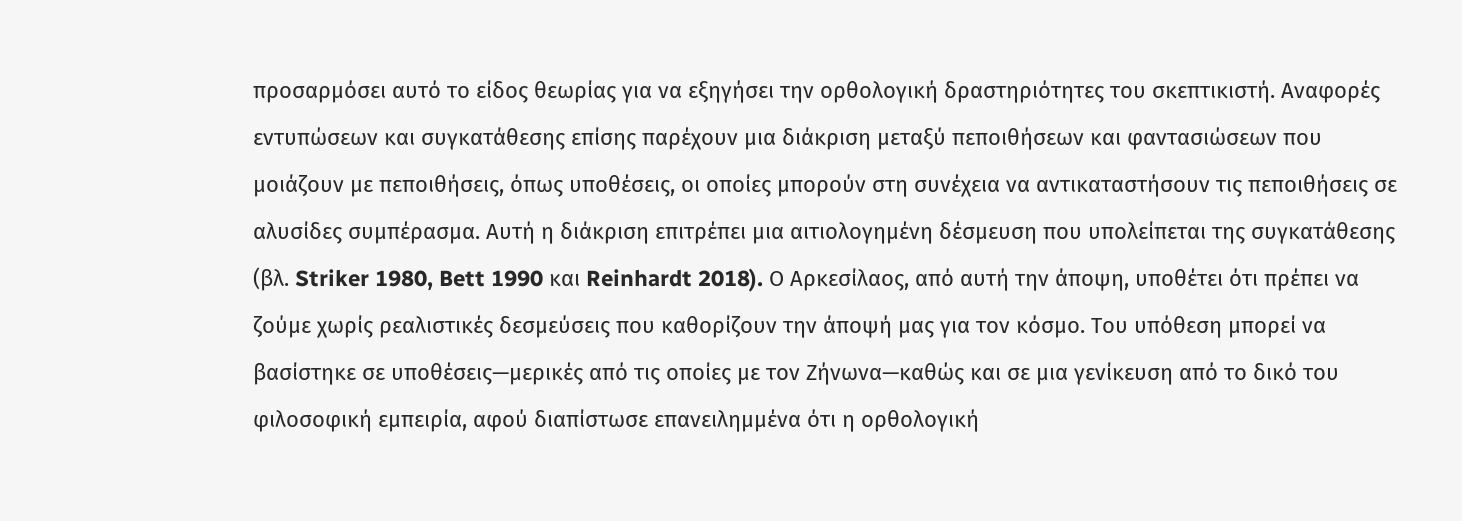προσαρμόσει αυτό το είδος θεωρίας για να εξηγήσει την ορθολογική δραστηριότητες του σκεπτικιστή. Αναφορές εντυπώσεων και συγκατάθεσης επίσης παρέχουν μια διάκριση μεταξύ πεποιθήσεων και φαντασιώσεων που μοιάζουν με πεποιθήσεις, όπως υποθέσεις, οι οποίες μπορούν στη συνέχεια να αντικαταστήσουν τις πεποιθήσεις σε αλυσίδες συμπέρασμα. Αυτή η διάκριση επιτρέπει μια αιτιολογημένη δέσμευση που υπολείπεται της συγκατάθεσης (βλ. Striker 1980, Bett 1990 και Reinhardt 2018). Ο Αρκεσίλαος, από αυτή την άποψη, υποθέτει ότι πρέπει να ζούμε χωρίς ρεαλιστικές δεσμεύσεις που καθορίζουν την άποψή μας για τον κόσμο. Του υπόθεση μπορεί να βασίστηκε σε υποθέσεις—μερικές από τις οποίες με τον Ζήνωνα—καθώς και σε μια γενίκευση από το δικό του φιλοσοφική εμπειρία, αφού διαπίστωσε επανειλημμένα ότι η ορθολογική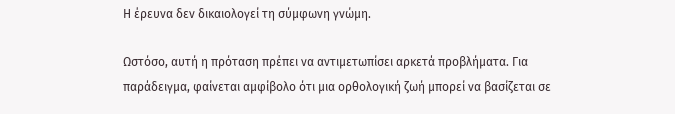Η έρευνα δεν δικαιολογεί τη σύμφωνη γνώμη.

Ωστόσο, αυτή η πρόταση πρέπει να αντιμετωπίσει αρκετά προβλήματα. Για παράδειγμα, φαίνεται αμφίβολο ότι μια ορθολογική ζωή μπορεί να βασίζεται σε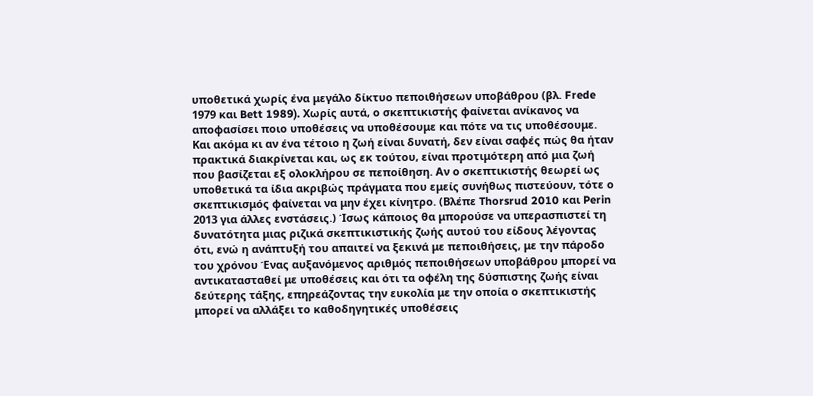υποθετικά χωρίς ένα μεγάλο δίκτυο πεποιθήσεων υποβάθρου (βλ. Frede 1979 και Bett 1989). Χωρίς αυτά, ο σκεπτικιστής φαίνεται ανίκανος να αποφασίσει ποιο υποθέσεις να υποθέσουμε και πότε να τις υποθέσουμε. Και ακόμα κι αν ένα τέτοιο η ζωή είναι δυνατή, δεν είναι σαφές πώς θα ήταν πρακτικά διακρίνεται και, ως εκ τούτου, είναι προτιμότερη από μια ζωή που βασίζεται εξ ολοκλήρου σε πεποίθηση. Αν ο σκεπτικιστής θεωρεί ως υποθετικά τα ίδια ακριβώς πράγματα που εμείς συνήθως πιστεύουν, τότε ο σκεπτικισμός φαίνεται να μην έχει κίνητρο. (Βλέπε Thorsrud 2010 και Perin 2013 για άλλες ενστάσεις.) Ίσως κάποιος θα μπορούσε να υπερασπιστεί τη δυνατότητα μιας ριζικά σκεπτικιστικής ζωής αυτού του είδους λέγοντας ότι, ενώ η ανάπτυξή του απαιτεί να ξεκινά με πεποιθήσεις, με την πάροδο του χρόνου Ένας αυξανόμενος αριθμός πεποιθήσεων υποβάθρου μπορεί να αντικατασταθεί με υποθέσεις και ότι τα οφέλη της δύσπιστης ζωής είναι δεύτερης τάξης, επηρεάζοντας την ευκολία με την οποία ο σκεπτικιστής μπορεί να αλλάξει το καθοδηγητικές υποθέσεις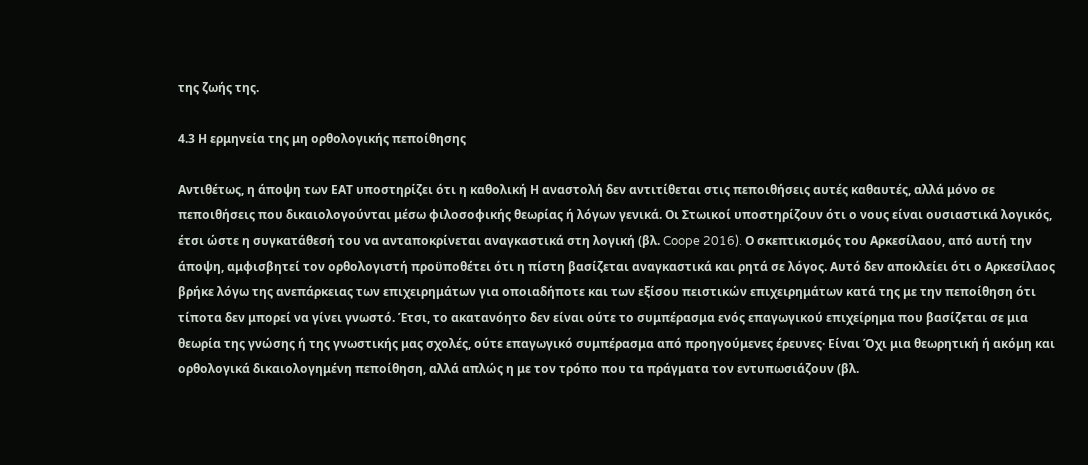της ζωής της.

4.3 Η ερμηνεία της μη ορθολογικής πεποίθησης

Αντιθέτως, η άποψη των ΕΑΤ υποστηρίζει ότι η καθολική Η αναστολή δεν αντιτίθεται στις πεποιθήσεις αυτές καθαυτές, αλλά μόνο σε πεποιθήσεις που δικαιολογούνται μέσω φιλοσοφικής θεωρίας ή λόγων γενικά. Οι Στωικοί υποστηρίζουν ότι ο νους είναι ουσιαστικά λογικός, έτσι ώστε η συγκατάθεσή του να ανταποκρίνεται αναγκαστικά στη λογική (βλ. Coope 2016). Ο σκεπτικισμός του Αρκεσίλαου, από αυτή την άποψη, αμφισβητεί τον ορθολογιστή προϋποθέτει ότι η πίστη βασίζεται αναγκαστικά και ρητά σε λόγος. Αυτό δεν αποκλείει ότι ο Αρκεσίλαος βρήκε λόγω της ανεπάρκειας των επιχειρημάτων για οποιαδήποτε και των εξίσου πειστικών επιχειρημάτων κατά της με την πεποίθηση ότι τίποτα δεν μπορεί να γίνει γνωστό. Έτσι, το ακατανόητο δεν είναι ούτε το συμπέρασμα ενός επαγωγικού επιχείρημα που βασίζεται σε μια θεωρία της γνώσης ή της γνωστικής μας σχολές, ούτε επαγωγικό συμπέρασμα από προηγούμενες έρευνες· Είναι Όχι μια θεωρητική ή ακόμη και ορθολογικά δικαιολογημένη πεποίθηση, αλλά απλώς η με τον τρόπο που τα πράγματα τον εντυπωσιάζουν (βλ.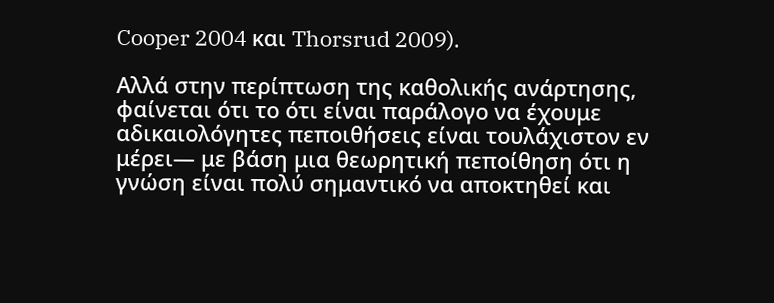Cooper 2004 και Thorsrud 2009).

Αλλά στην περίπτωση της καθολικής ανάρτησης, φαίνεται ότι το ότι είναι παράλογο να έχουμε αδικαιολόγητες πεποιθήσεις είναι τουλάχιστον εν μέρει— με βάση μια θεωρητική πεποίθηση ότι η γνώση είναι πολύ σημαντικό να αποκτηθεί και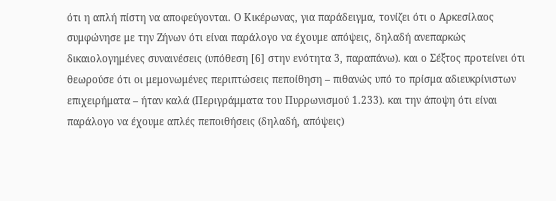ότι η απλή πίστη να αποφεύγονται. Ο Κικέρωνας, για παράδειγμα, τονίζει ότι ο Αρκεσίλαος συμφώνησε με την Ζήνων ότι είναι παράλογο να έχουμε απόψεις, δηλαδή ανεπαρκώς δικαιολογημένες συναινέσεις (υπόθεση [6] στην ενότητα 3, παραπάνω). και ο Σέξτος προτείνει ότι θεωρούσε ότι οι μεμονωμένες περιπτώσεις πεποίθηση – πιθανώς υπό το πρίσμα αδιευκρίνιστων επιχειρήματα – ήταν καλά (Περιγράμματα του Πυρρωνισμού 1.233). και την άποψη ότι είναι παράλογο να έχουμε απλές πεποιθήσεις (δηλαδή, απόψεις)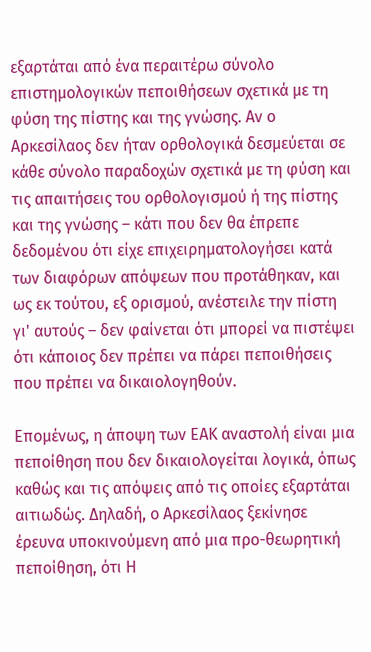εξαρτάται από ένα περαιτέρω σύνολο επιστημολογικών πεποιθήσεων σχετικά με τη φύση της πίστης και της γνώσης. Αν ο Αρκεσίλαος δεν ήταν ορθολογικά δεσμεύεται σε κάθε σύνολο παραδοχών σχετικά με τη φύση και τις απαιτήσεις του ορθολογισμού ή της πίστης και της γνώσης – κάτι που δεν θα έπρεπε δεδομένου ότι είχε επιχειρηματολογήσει κατά των διαφόρων απόψεων που προτάθηκαν, και ως εκ τούτου, εξ ορισμού, ανέστειλε την πίστη γι' αυτούς – δεν φαίνεται ότι μπορεί να πιστέψει ότι κάποιος δεν πρέπει να πάρει πεποιθήσεις που πρέπει να δικαιολογηθούν.

Επομένως, η άποψη των ΕΑΚ αναστολή είναι μια πεποίθηση που δεν δικαιολογείται λογικά, όπως καθώς και τις απόψεις από τις οποίες εξαρτάται αιτιωδώς. Δηλαδή, ο Αρκεσίλαος ξεκίνησε έρευνα υποκινούμενη από μια προ-θεωρητική πεποίθηση, ότι Η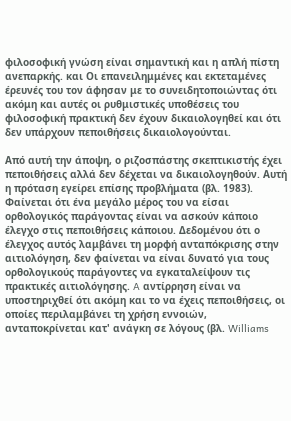φιλοσοφική γνώση είναι σημαντική και η απλή πίστη ανεπαρκής. και Οι επανειλημμένες και εκτεταμένες έρευνές του τον άφησαν με το συνειδητοποιώντας ότι ακόμη και αυτές οι ρυθμιστικές υποθέσεις του φιλοσοφική πρακτική δεν έχουν δικαιολογηθεί και ότι δεν υπάρχουν πεποιθήσεις δικαιολογούνται.

Από αυτή την άποψη, ο ριζοσπάστης σκεπτικιστής έχει πεποιθήσεις αλλά δεν δέχεται να δικαιολογηθούν. Αυτή η πρόταση εγείρει επίσης προβλήματα (βλ. 1983). Φαίνεται ότι ένα μεγάλο μέρος του να είσαι ορθολογικός παράγοντας είναι να ασκούν κάποιο έλεγχο στις πεποιθήσεις κάποιου. Δεδομένου ότι ο έλεγχος αυτός λαμβάνει τη μορφή ανταπόκρισης στην αιτιολόγηση, δεν φαίνεται να είναι δυνατό για τους ορθολογικούς παράγοντες να εγκαταλείψουν τις πρακτικές αιτιολόγησης. A αντίρρηση είναι να υποστηριχθεί ότι ακόμη και το να έχεις πεποιθήσεις, οι οποίες περιλαμβάνει τη χρήση εννοιών, ανταποκρίνεται κατ' ανάγκη σε λόγους (βλ. Williams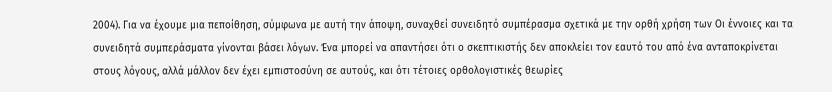2004). Για να έχουμε μια πεποίθηση, σύμφωνα με αυτή την άποψη, συναχθεί συνειδητό συμπέρασμα σχετικά με την ορθή χρήση των Οι έννοιες και τα συνειδητά συμπεράσματα γίνονται βάσει λόγων. Ένα μπορεί να απαντήσει ότι ο σκεπτικιστής δεν αποκλείει τον εαυτό του από ένα ανταποκρίνεται στους λόγους, αλλά μάλλον δεν έχει εμπιστοσύνη σε αυτούς, και ότι τέτοιες ορθολογιστικές θεωρίες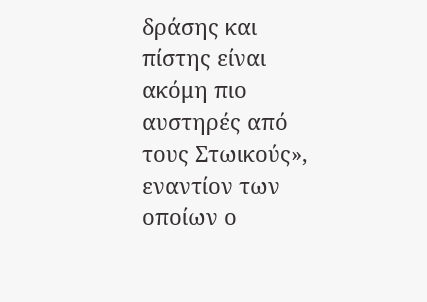δράσης και πίστης είναι ακόμη πιο αυστηρές από τους Στωικούς», εναντίον των οποίων ο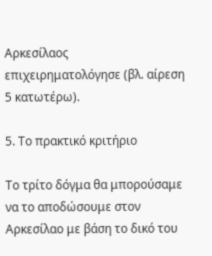Αρκεσίλαος επιχειρηματολόγησε (βλ. αίρεση 5 κατωτέρω).

5. Το πρακτικό κριτήριο

Το τρίτο δόγμα θα μπορούσαμε να το αποδώσουμε στον Αρκεσίλαο με βάση το δικό του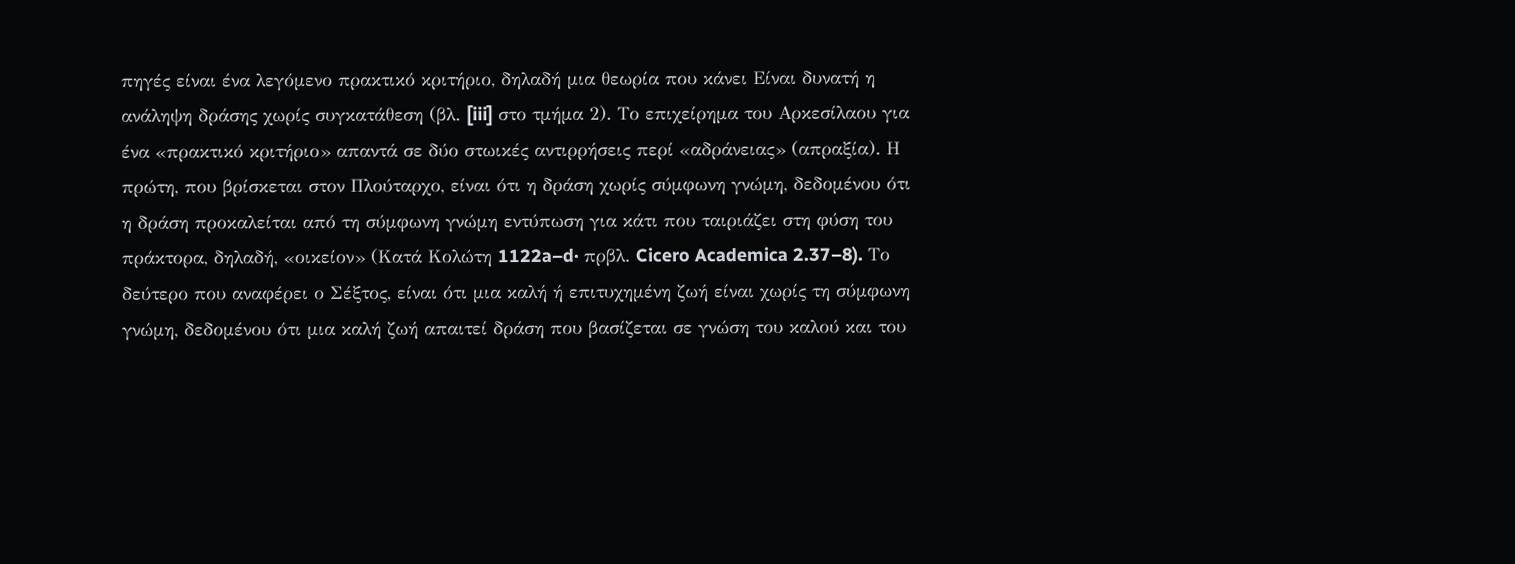πηγές είναι ένα λεγόμενο πρακτικό κριτήριο, δηλαδή μια θεωρία που κάνει Είναι δυνατή η ανάληψη δράσης χωρίς συγκατάθεση (βλ. [iii] στο τμήμα 2). Το επιχείρημα του Αρκεσίλαου για ένα «πρακτικό κριτήριο» απαντά σε δύο στωικές αντιρρήσεις περί «αδράνειας» (απραξία). Η πρώτη, που βρίσκεται στον Πλούταρχο, είναι ότι η δράση χωρίς σύμφωνη γνώμη, δεδομένου ότι η δράση προκαλείται από τη σύμφωνη γνώμη εντύπωση για κάτι που ταιριάζει στη φύση του πράκτορα, δηλαδή, «οικείον» (Κατά Κολώτη 1122a–d· πρβλ. Cicero Academica 2.37–8). Το δεύτερο που αναφέρει ο Σέξτος, είναι ότι μια καλή ή επιτυχημένη ζωή είναι χωρίς τη σύμφωνη γνώμη, δεδομένου ότι μια καλή ζωή απαιτεί δράση που βασίζεται σε γνώση του καλού και του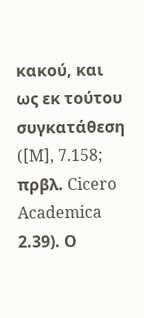κακού, και ως εκ τούτου συγκατάθεση ([M], 7.158; πρβλ. Cicero Academica 2.39). Ο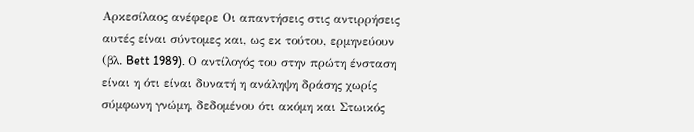Αρκεσίλαος ανέφερε Οι απαντήσεις στις αντιρρήσεις αυτές είναι σύντομες και, ως εκ τούτου, ερμηνεύουν (βλ. Bett 1989). Ο αντίλογός του στην πρώτη ένσταση είναι η ότι είναι δυνατή η ανάληψη δράσης χωρίς σύμφωνη γνώμη, δεδομένου ότι ακόμη και Στωικός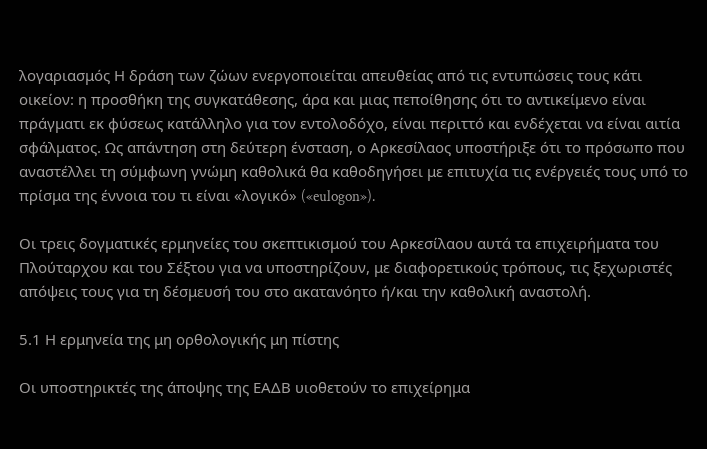λογαριασμός Η δράση των ζώων ενεργοποιείται απευθείας από τις εντυπώσεις τους κάτι οικείον: η προσθήκη της συγκατάθεσης, άρα και μιας πεποίθησης ότι το αντικείμενο είναι πράγματι εκ φύσεως κατάλληλο για τον εντολοδόχο, είναι περιττό και ενδέχεται να είναι αιτία σφάλματος. Ως απάντηση στη δεύτερη ένσταση, ο Αρκεσίλαος υποστήριξε ότι το πρόσωπο που αναστέλλει τη σύμφωνη γνώμη καθολικά θα καθοδηγήσει με επιτυχία τις ενέργειές τους υπό το πρίσμα της έννοια του τι είναι «λογικό» («eulogon»).

Οι τρεις δογματικές ερμηνείες του σκεπτικισμού του Αρκεσίλαου αυτά τα επιχειρήματα του Πλούταρχου και του Σέξτου για να υποστηρίζουν, με διαφορετικούς τρόπους, τις ξεχωριστές απόψεις τους για τη δέσμευσή του στο ακατανόητο ή/και την καθολική αναστολή.

5.1 Η ερμηνεία της μη ορθολογικής μη πίστης

Οι υποστηρικτές της άποψης της ΕΑΔΒ υιοθετούν το επιχείρημα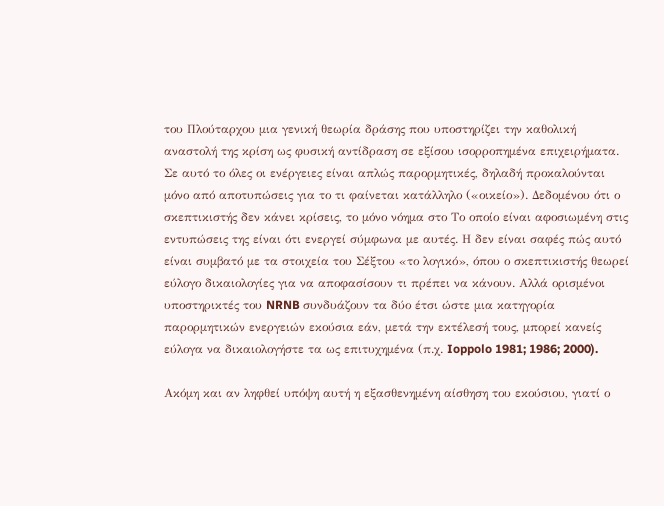του Πλούταρχου μια γενική θεωρία δράσης που υποστηρίζει την καθολική αναστολή της κρίση ως φυσική αντίδραση σε εξίσου ισορροπημένα επιχειρήματα. Σε αυτό το όλες οι ενέργειες είναι απλώς παρορμητικές, δηλαδή προκαλούνται μόνο από αποτυπώσεις για το τι φαίνεται κατάλληλο («οικείο»). Δεδομένου ότι ο σκεπτικιστής δεν κάνει κρίσεις, το μόνο νόημα στο Το οποίο είναι αφοσιωμένη στις εντυπώσεις της είναι ότι ενεργεί σύμφωνα με αυτές. Η δεν είναι σαφές πώς αυτό είναι συμβατό με τα στοιχεία του Σέξτου «το λογικό», όπου ο σκεπτικιστής θεωρεί εύλογο δικαιολογίες για να αποφασίσουν τι πρέπει να κάνουν. Αλλά ορισμένοι υποστηρικτές του NRNB συνδυάζουν τα δύο έτσι ώστε μια κατηγορία παρορμητικών ενεργειών εκούσια εάν, μετά την εκτέλεσή τους, μπορεί κανείς εύλογα να δικαιολογήστε τα ως επιτυχημένα (π.χ. Ioppolo 1981; 1986; 2000).

Ακόμη και αν ληφθεί υπόψη αυτή η εξασθενημένη αίσθηση του εκούσιου, γιατί ο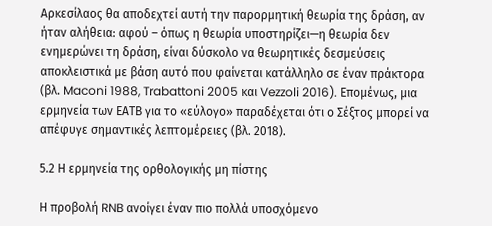Αρκεσίλαος θα αποδεχτεί αυτή την παρορμητική θεωρία της δράση, αν ήταν αλήθεια: αφού – όπως η θεωρία υποστηρίζει—η θεωρία δεν ενημερώνει τη δράση, είναι δύσκολο να θεωρητικές δεσμεύσεις αποκλειστικά με βάση αυτό που φαίνεται κατάλληλο σε έναν πράκτορα (βλ. Maconi 1988, Trabattoni 2005 και Vezzoli 2016). Επομένως, μια ερμηνεία των ΕΑΤΒ για το «εύλογο» παραδέχεται ότι ο Σέξτος μπορεί να απέφυγε σημαντικές λεπτομέρειες (βλ. 2018).

5.2 Η ερμηνεία της ορθολογικής μη πίστης

Η προβολή RNB ανοίγει έναν πιο πολλά υποσχόμενο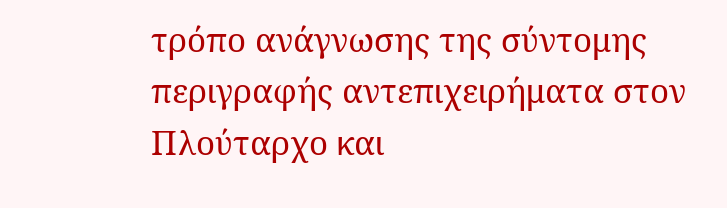τρόπο ανάγνωσης της σύντομης περιγραφής αντεπιχειρήματα στον Πλούταρχο και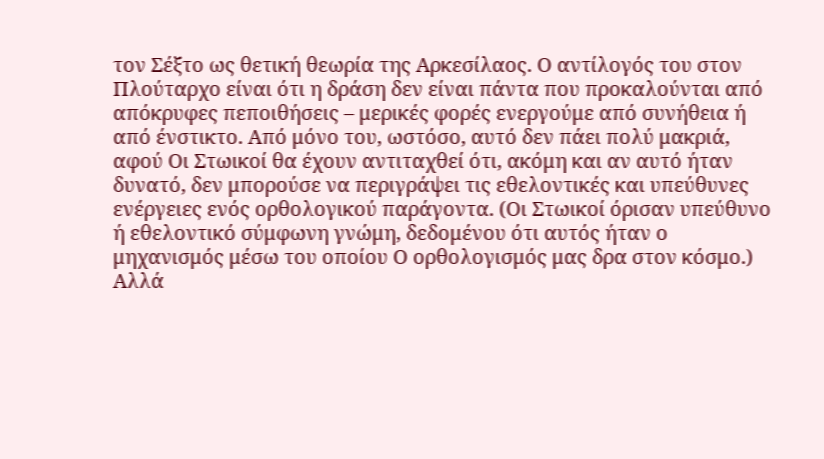τον Σέξτο ως θετική θεωρία της Αρκεσίλαος. Ο αντίλογός του στον Πλούταρχο είναι ότι η δράση δεν είναι πάντα που προκαλούνται από απόκρυφες πεποιθήσεις – μερικές φορές ενεργούμε από συνήθεια ή από ένστικτο. Από μόνο του, ωστόσο, αυτό δεν πάει πολύ μακριά, αφού Οι Στωικοί θα έχουν αντιταχθεί ότι, ακόμη και αν αυτό ήταν δυνατό, δεν μπορούσε να περιγράψει τις εθελοντικές και υπεύθυνες ενέργειες ενός ορθολογικού παράγοντα. (Οι Στωικοί όρισαν υπεύθυνο ή εθελοντικό σύμφωνη γνώμη, δεδομένου ότι αυτός ήταν ο μηχανισμός μέσω του οποίου Ο ορθολογισμός μας δρα στον κόσμο.) Αλλά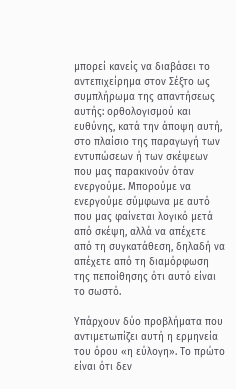μπορεί κανείς να διαβάσει το αντεπιχείρημα στον Σέξτο ως συμπλήρωμα της απαντήσεως αυτής: ορθολογισμού και ευθύνης, κατά την άποψη αυτή, στο πλαίσιο της παραγωγή των εντυπώσεων ή των σκέψεων που μας παρακινούν όταν ενεργούμε. Μπορούμε να ενεργούμε σύμφωνα με αυτό που μας φαίνεται λογικό μετά από σκέψη, αλλά να απέχετε από τη συγκατάθεση, δηλαδή να απέχετε από τη διαμόρφωση της πεποίθησης ότι αυτό είναι το σωστό.

Υπάρχουν δύο προβλήματα που αντιμετωπίζει αυτή η ερμηνεία του όρου «η εύλογη». Το πρώτο είναι ότι δεν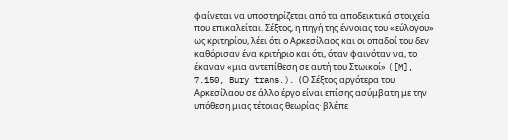φαίνεται να υποστηρίζεται από τα αποδεικτικά στοιχεία που επικαλείται. Σέξτος, η πηγή της έννοιας του «εύλογου» ως κριτηρίου, λέει ότι ο Αρκεσίλαος και οι οπαδοί του δεν καθόρισαν ένα κριτήριο και ότι, όταν φαινόταν να, το έκαναν «μια αντεπίθεση σε αυτή του Στωικοί» ([M], 7.150, Bury trans.). (Ο Σέξτος αργότερα του Αρκεσίλαου σε άλλο έργο είναι επίσης ασύμβατη με την υπόθεση μιας τέτοιας θεωρίας· βλέπε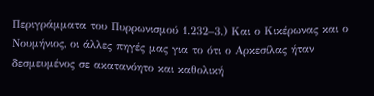Περιγράμματα του Πυρρωνισμού 1.232–3.) Και ο Κικέρωνας και ο Νουμήνιος, οι άλλες πηγές μας για το ότι ο Αρκεσίλας ήταν δεσμευμένος σε ακατανόητο και καθολική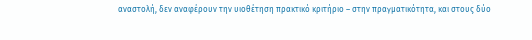αναστολή, δεν αναφέρουν την υιοθέτηση πρακτικό κριτήριο – στην πραγματικότητα, και στους δύο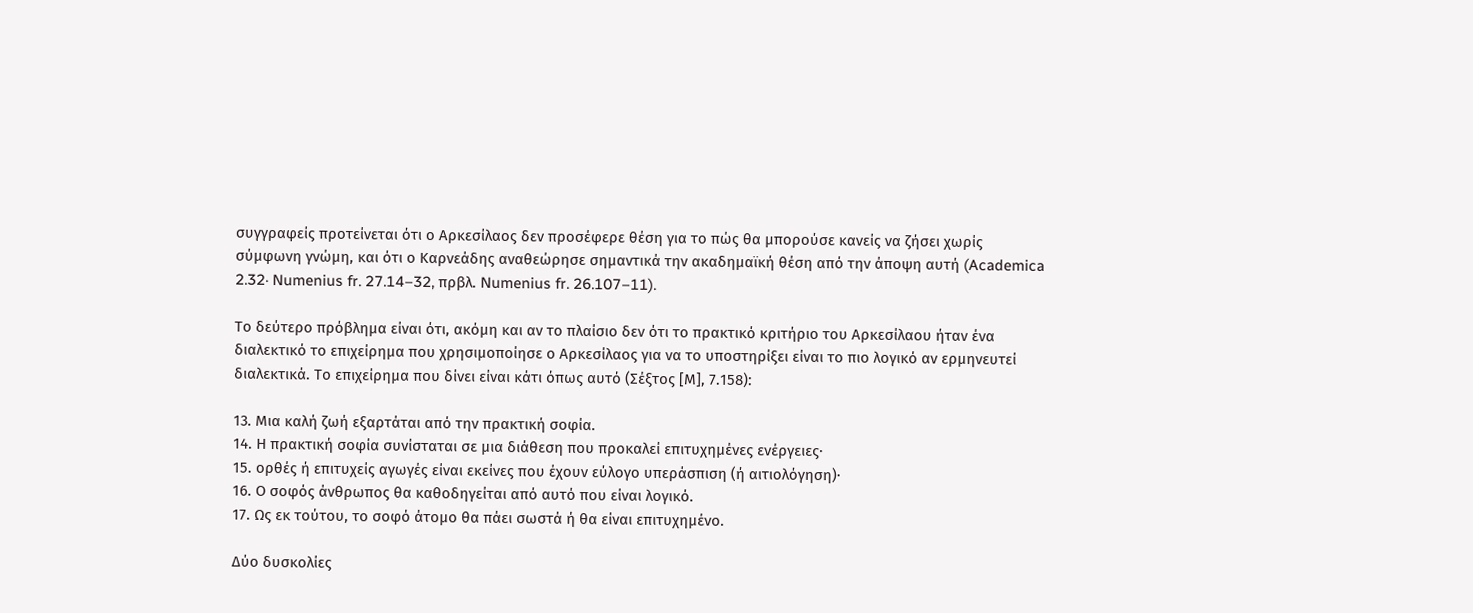συγγραφείς προτείνεται ότι ο Αρκεσίλαος δεν προσέφερε θέση για το πώς θα μπορούσε κανείς να ζήσει χωρίς σύμφωνη γνώμη, και ότι ο Καρνεάδης αναθεώρησε σημαντικά την ακαδημαϊκή θέση από την άποψη αυτή (Academica 2.32· Numenius fr. 27.14–32, πρβλ. Numenius fr. 26.107–11).

Το δεύτερο πρόβλημα είναι ότι, ακόμη και αν το πλαίσιο δεν ότι το πρακτικό κριτήριο του Αρκεσίλαου ήταν ένα διαλεκτικό το επιχείρημα που χρησιμοποίησε ο Αρκεσίλαος για να το υποστηρίξει είναι το πιο λογικό αν ερμηνευτεί διαλεκτικά. Το επιχείρημα που δίνει είναι κάτι όπως αυτό (Σέξτος [Μ], 7.158):

13. Μια καλή ζωή εξαρτάται από την πρακτική σοφία.
14. Η πρακτική σοφία συνίσταται σε μια διάθεση που προκαλεί επιτυχημένες ενέργειες·
15. ορθές ή επιτυχείς αγωγές είναι εκείνες που έχουν εύλογο υπεράσπιση (ή αιτιολόγηση)·
16. Ο σοφός άνθρωπος θα καθοδηγείται από αυτό που είναι λογικό.
17. Ως εκ τούτου, το σοφό άτομο θα πάει σωστά ή θα είναι επιτυχημένο.

Δύο δυσκολίες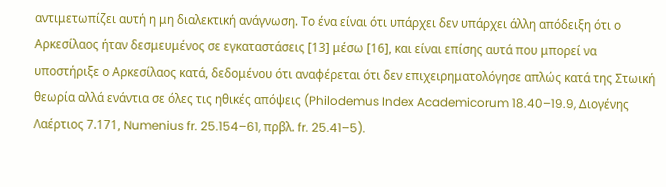αντιμετωπίζει αυτή η μη διαλεκτική ανάγνωση. Το ένα είναι ότι υπάρχει δεν υπάρχει άλλη απόδειξη ότι ο Αρκεσίλαος ήταν δεσμευμένος σε εγκαταστάσεις [13] μέσω [16], και είναι επίσης αυτά που μπορεί να υποστήριξε ο Αρκεσίλαος κατά, δεδομένου ότι αναφέρεται ότι δεν επιχειρηματολόγησε απλώς κατά της Στωική θεωρία αλλά ενάντια σε όλες τις ηθικές απόψεις (Philodemus Index Academicorum 18.40–19.9, Διογένης Λαέρτιος 7.171, Numenius fr. 25.154–61, πρβλ. fr. 25.41–5).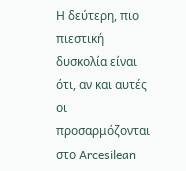Η δεύτερη, πιο πιεστική δυσκολία είναι ότι, αν και αυτές οι προσαρμόζονται στο Arcesilean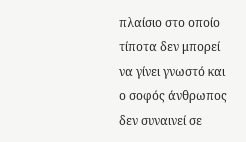πλαίσιο στο οποίο τίποτα δεν μπορεί να γίνει γνωστό και ο σοφός άνθρωπος δεν συναινεί σε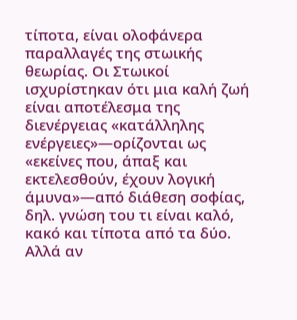τίποτα, είναι ολοφάνερα παραλλαγές της στωικής θεωρίας. Οι Στωικοί ισχυρίστηκαν ότι μια καλή ζωή είναι αποτέλεσμα της διενέργειας «κατάλληλης ενέργειες»—ορίζονται ως «εκείνες που, άπαξ και εκτελεσθούν, έχουν λογική άμυνα»—από διάθεση σοφίας, δηλ. γνώση του τι είναι καλό, κακό και τίποτα από τα δύο. Αλλά αν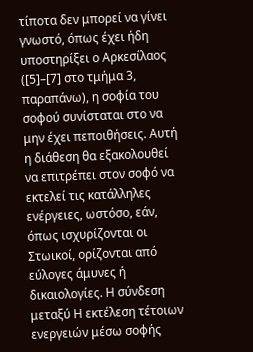τίποτα δεν μπορεί να γίνει γνωστό, όπως έχει ήδη υποστηρίξει ο Αρκεσίλαος ([5]–[7] στο τμήμα 3, παραπάνω), η σοφία του σοφού συνίσταται στο να μην έχει πεποιθήσεις. Αυτή η διάθεση θα εξακολουθεί να επιτρέπει στον σοφό να εκτελεί τις κατάλληλες ενέργειες, ωστόσο, εάν, όπως ισχυρίζονται οι Στωικοί, ορίζονται από εύλογες άμυνες ή δικαιολογίες. Η σύνδεση μεταξύ Η εκτέλεση τέτοιων ενεργειών μέσω σοφής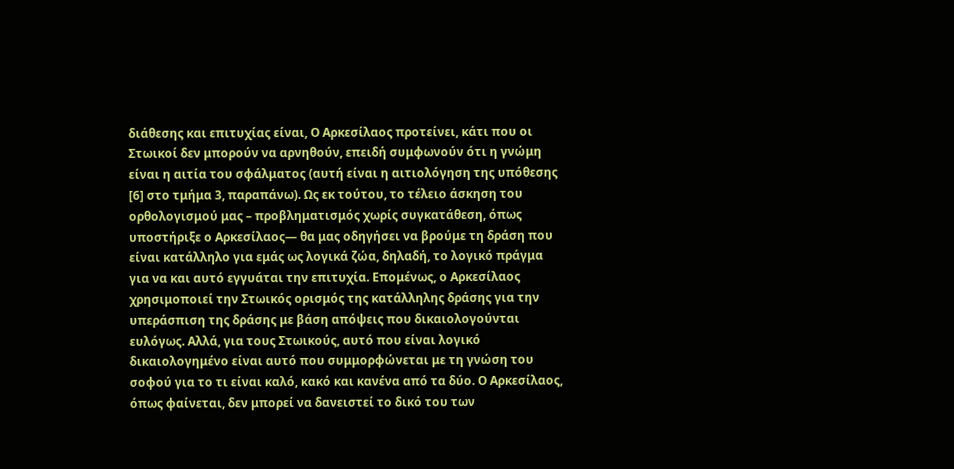διάθεσης και επιτυχίας είναι, Ο Αρκεσίλαος προτείνει, κάτι που οι Στωικοί δεν μπορούν να αρνηθούν, επειδή συμφωνούν ότι η γνώμη είναι η αιτία του σφάλματος (αυτή είναι η αιτιολόγηση της υπόθεσης [6] στο τμήμα 3, παραπάνω). Ως εκ τούτου, το τέλειο άσκηση του ορθολογισμού μας – προβληματισμός χωρίς συγκατάθεση, όπως υποστήριξε ο Αρκεσίλαος— θα μας οδηγήσει να βρούμε τη δράση που είναι κατάλληλο για εμάς ως λογικά ζώα, δηλαδή, το λογικό πράγμα για να και αυτό εγγυάται την επιτυχία. Επομένως, ο Αρκεσίλαος χρησιμοποιεί την Στωικός ορισμός της κατάλληλης δράσης για την υπεράσπιση της δράσης με βάση απόψεις που δικαιολογούνται ευλόγως. Αλλά, για τους Στωικούς, αυτό που είναι λογικό δικαιολογημένο είναι αυτό που συμμορφώνεται με τη γνώση του σοφού για το τι είναι καλό, κακό και κανένα από τα δύο. Ο Αρκεσίλαος, όπως φαίνεται, δεν μπορεί να δανειστεί το δικό του των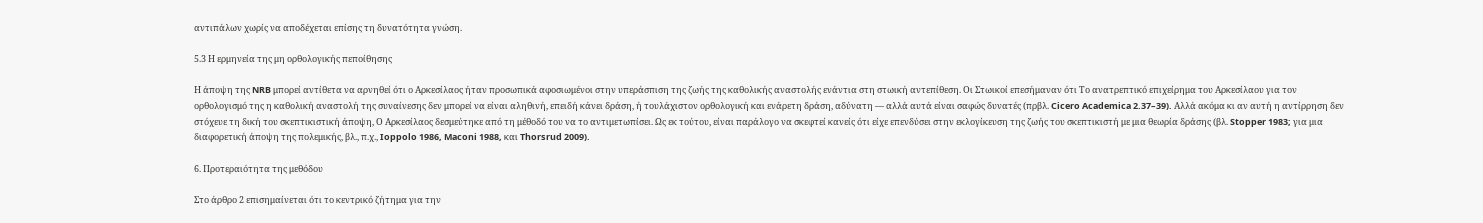αντιπάλων χωρίς να αποδέχεται επίσης τη δυνατότητα γνώση.

5.3 Η ερμηνεία της μη ορθολογικής πεποίθησης

Η άποψη της NRB μπορεί αντίθετα να αρνηθεί ότι ο Αρκεσίλαος ήταν προσωπικά αφοσιωμένοι στην υπεράσπιση της ζωής της καθολικής αναστολής ενάντια στη στωική αντεπίθεση. Οι Στωικοί επεσήμαναν ότι Το ανατρεπτικό επιχείρημα του Αρκεσίλαου για τον ορθολογισμό της η καθολική αναστολή της συναίνεσης δεν μπορεί να είναι αληθινή, επειδή κάνει δράση, ή τουλάχιστον ορθολογική και ενάρετη δράση, αδύνατη — αλλά αυτά είναι σαφώς δυνατές (πρβλ. Cicero Academica 2.37–39). Αλλά ακόμα κι αν αυτή η αντίρρηση δεν στόχευε τη δική του σκεπτικιστική άποψη, Ο Αρκεσίλαος δεσμεύτηκε από τη μέθοδό του να το αντιμετωπίσει. Ως εκ τούτου, είναι παράλογο να σκεφτεί κανείς ότι είχε επενδύσει στην εκλογίκευση της ζωής του σκεπτικιστή με μια θεωρία δράσης (βλ. Stopper 1983; για μια διαφορετική άποψη της πολεμικής, βλ., π.χ., Ioppolo 1986, Maconi 1988, και Thorsrud 2009).

6. Προτεραιότητα της μεθόδου

Στο άρθρο 2 επισημαίνεται ότι το κεντρικό ζήτημα για την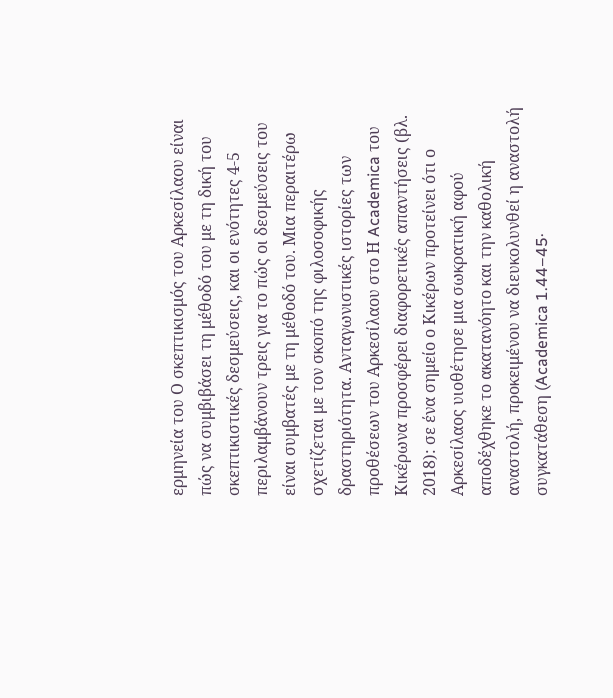ερμηνεία του Ο σκεπτικισμός του Αρκεσίλαου είναι πώς να συμβιβάσει τη μέθοδό του με τη δική του σκεπτικιστικές δεσμεύσεις, και οι ενότητες 4-5 περιλαμβάνουν τρεις για το πώς οι δεσμεύσεις του είναι συμβατές με τη μέθοδό του. Μια περαιτέρω σχετίζεται με τον σκοπό της φιλοσοφικής δραστηριότητα. Ανταγωνιστικές ιστορίες των προθέσεων του Αρκεσίλαου στο Η Academica του Κικέρωνα προσφέρει διαφορετικές απαντήσεις (βλ. 2018): σε ένα σημείο ο Κικέρων προτείνει ότι ο Αρκεσίλαος υιοθέτησε μια σωκρατική αφού αποδέχθηκε το ακατανόητο και την καθολική αναστολή, προκειμένου να διευκολυνθεί η αναστολή συγκατάθεση (Academica 1.44–45·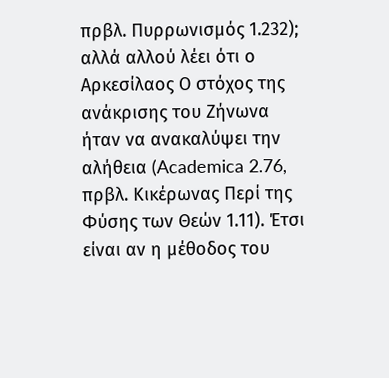πρβλ. Πυρρωνισμός 1.232); αλλά αλλού λέει ότι ο Αρκεσίλαος Ο στόχος της ανάκρισης του Ζήνωνα ήταν να ανακαλύψει την αλήθεια (Academica 2.76, πρβλ. Κικέρωνας Περί της Φύσης των Θεών 1.11). Έτσι είναι αν η μέθοδος του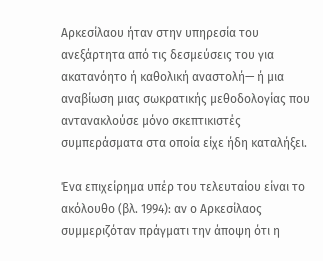Αρκεσίλαου ήταν στην υπηρεσία του ανεξάρτητα από τις δεσμεύσεις του για ακατανόητο ή καθολική αναστολή— ή μια αναβίωση μιας σωκρατικής μεθοδολογίας που αντανακλούσε μόνο σκεπτικιστές συμπεράσματα στα οποία είχε ήδη καταλήξει.

Ένα επιχείρημα υπέρ του τελευταίου είναι το ακόλουθο (βλ. 1994): αν ο Αρκεσίλαος συμμεριζόταν πράγματι την άποψη ότι η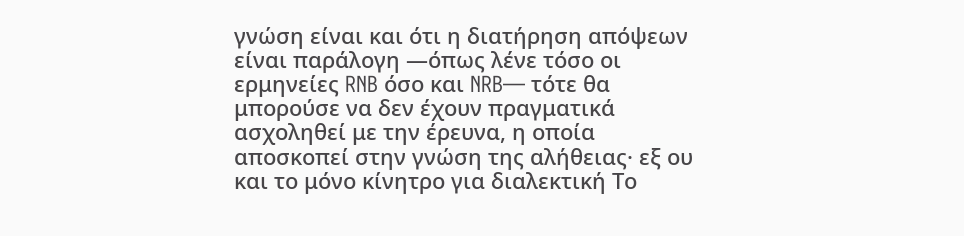γνώση είναι και ότι η διατήρηση απόψεων είναι παράλογη —όπως λένε τόσο οι ερμηνείες RNB όσο και NRB— τότε θα μπορούσε να δεν έχουν πραγματικά ασχοληθεί με την έρευνα, η οποία αποσκοπεί στην γνώση της αλήθειας· εξ ου και το μόνο κίνητρο για διαλεκτική Το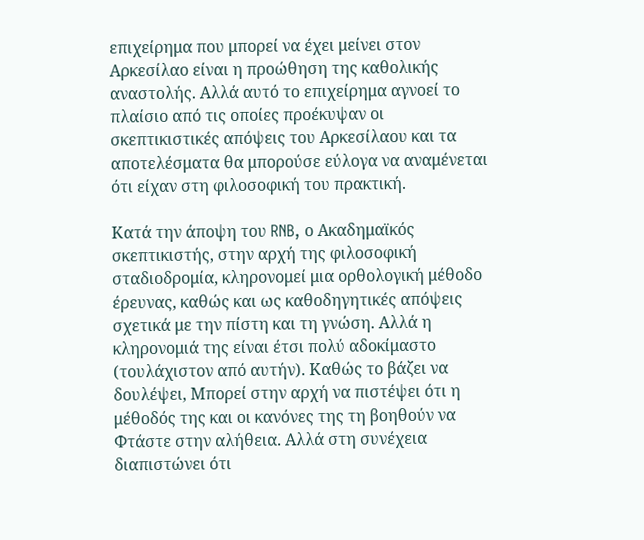επιχείρημα που μπορεί να έχει μείνει στον Αρκεσίλαο είναι η προώθηση της καθολικής αναστολής. Αλλά αυτό το επιχείρημα αγνοεί το πλαίσιο από τις οποίες προέκυψαν οι σκεπτικιστικές απόψεις του Αρκεσίλαου και τα αποτελέσματα θα μπορούσε εύλογα να αναμένεται ότι είχαν στη φιλοσοφική του πρακτική.

Κατά την άποψη του RNB, ο Ακαδημαϊκός σκεπτικιστής, στην αρχή της φιλοσοφική σταδιοδρομία, κληρονομεί μια ορθολογική μέθοδο έρευνας, καθώς και ως καθοδηγητικές απόψεις σχετικά με την πίστη και τη γνώση. Αλλά η κληρονομιά της είναι έτσι πολύ αδοκίμαστο (τουλάχιστον από αυτήν). Καθώς το βάζει να δουλέψει, Μπορεί στην αρχή να πιστέψει ότι η μέθοδός της και οι κανόνες της τη βοηθούν να Φτάστε στην αλήθεια. Αλλά στη συνέχεια διαπιστώνει ότι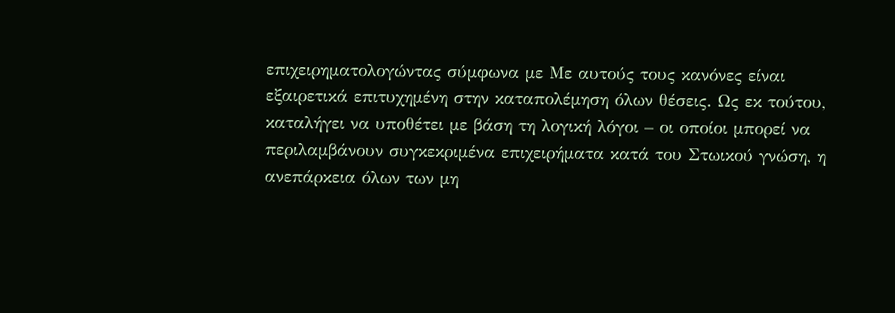επιχειρηματολογώντας σύμφωνα με Με αυτούς τους κανόνες είναι εξαιρετικά επιτυχημένη στην καταπολέμηση όλων θέσεις. Ως εκ τούτου, καταλήγει να υποθέτει με βάση τη λογική λόγοι – οι οποίοι μπορεί να περιλαμβάνουν συγκεκριμένα επιχειρήματα κατά του Στωικού γνώση, η ανεπάρκεια όλων των μη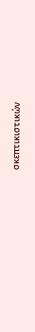σκεπτικιστικών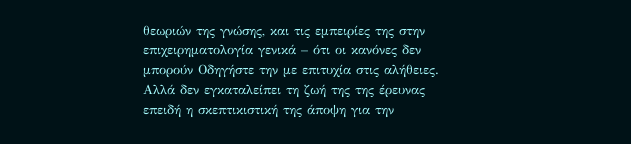θεωριών της γνώσης, και τις εμπειρίες της στην επιχειρηματολογία γενικά – ότι οι κανόνες δεν μπορούν Οδηγήστε την με επιτυχία στις αλήθειες. Αλλά δεν εγκαταλείπει τη ζωή της της έρευνας επειδή η σκεπτικιστική της άποψη για την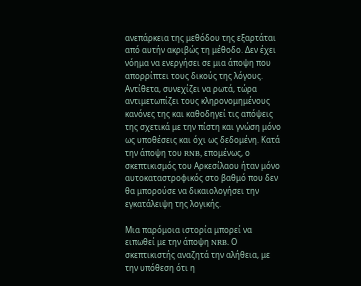ανεπάρκεια της μεθόδου της εξαρτάται από αυτήν ακριβώς τη μέθοδο. Δεν έχει νόημα να ενεργήσει σε μια άποψη που απορρίπτει τους δικούς της λόγους. Αντίθετα, συνεχίζει να ρωτά, τώρα αντιμετωπίζει τους κληρονομημένους κανόνες της και καθοδηγεί τις απόψεις της σχετικά με την πίστη και γνώση μόνο ως υποθέσεις και όχι ως δεδομένη. Κατά την άποψη του RNB, επομένως, ο σκεπτικισμός του Αρκεσίλαου ήταν μόνο αυτοκαταστροφικός στο βαθμό που δεν θα μπορούσε να δικαιολογήσει την εγκατάλειψη της λογικής.

Μια παρόμοια ιστορία μπορεί να ειπωθεί με την άποψη NRB. Ο σκεπτικιστής αναζητά την αλήθεια, με την υπόθεση ότι η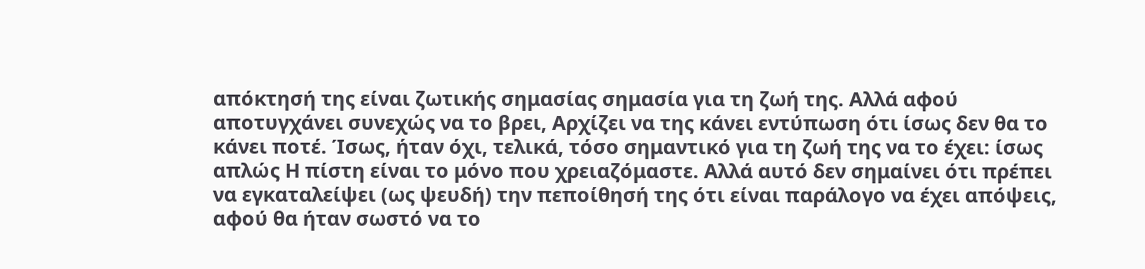απόκτησή της είναι ζωτικής σημασίας σημασία για τη ζωή της. Αλλά αφού αποτυγχάνει συνεχώς να το βρει, Αρχίζει να της κάνει εντύπωση ότι ίσως δεν θα το κάνει ποτέ. Ίσως, ήταν όχι, τελικά, τόσο σημαντικό για τη ζωή της να το έχει: ίσως απλώς Η πίστη είναι το μόνο που χρειαζόμαστε. Αλλά αυτό δεν σημαίνει ότι πρέπει να εγκαταλείψει (ως ψευδή) την πεποίθησή της ότι είναι παράλογο να έχει απόψεις, αφού θα ήταν σωστό να το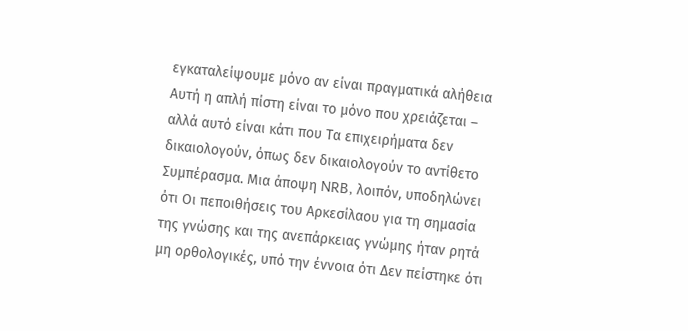εγκαταλείψουμε μόνο αν είναι πραγματικά αλήθεια Αυτή η απλή πίστη είναι το μόνο που χρειάζεται – αλλά αυτό είναι κάτι που Τα επιχειρήματα δεν δικαιολογούν, όπως δεν δικαιολογούν το αντίθετο Συμπέρασμα. Μια άποψη NRB, λοιπόν, υποδηλώνει ότι Οι πεποιθήσεις του Αρκεσίλαου για τη σημασία της γνώσης και της ανεπάρκειας γνώμης ήταν ρητά μη ορθολογικές, υπό την έννοια ότι Δεν πείστηκε ότι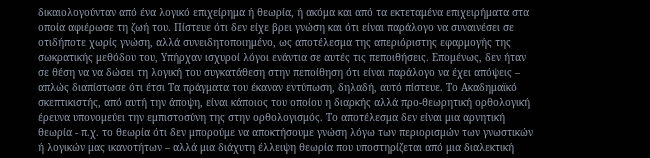δικαιολογούνταν από ένα λογικό επιχείρημα ή θεωρία, ή ακόμα και από τα εκτεταμένα επιχειρήματα στα οποία αφιέρωσε τη ζωή του. Πίστευε ότι δεν είχε βρει γνώση και ότι είναι παράλογο να συναινέσει σε οτιδήποτε χωρίς γνώση, αλλά συνειδητοποιημένο, ως αποτέλεσμα της απεριόριστης εφαρμογής της σωκρατικής μεθόδου του, Υπήρχαν ισχυροί λόγοι ενάντια σε αυτές τις πεποιθήσεις. Επομένως, δεν ήταν σε θέση να να δώσει τη λογική του συγκατάθεση στην πεποίθηση ότι είναι παράλογο να έχει απόψεις – απλώς διαπίστωσε ότι έτσι Τα πράγματα του έκαναν εντύπωση, δηλαδή, αυτό πίστευε. Το Ακαδημαϊκό σκεπτικιστής, από αυτή την άποψη, είναι κάποιος του οποίου η διαρκής αλλά προ-θεωρητική ορθολογική έρευνα υπονομεύει την εμπιστοσύνη της στην ορθολογισμός. Το αποτέλεσμα δεν είναι μια αρνητική θεωρία - π.χ. το θεωρία ότι δεν μπορούμε να αποκτήσουμε γνώση λόγω των περιορισμών των γνωστικών ή λογικών μας ικανοτήτων – αλλά μια διάχυτη έλλειψη θεωρία που υποστηρίζεται από μια διαλεκτική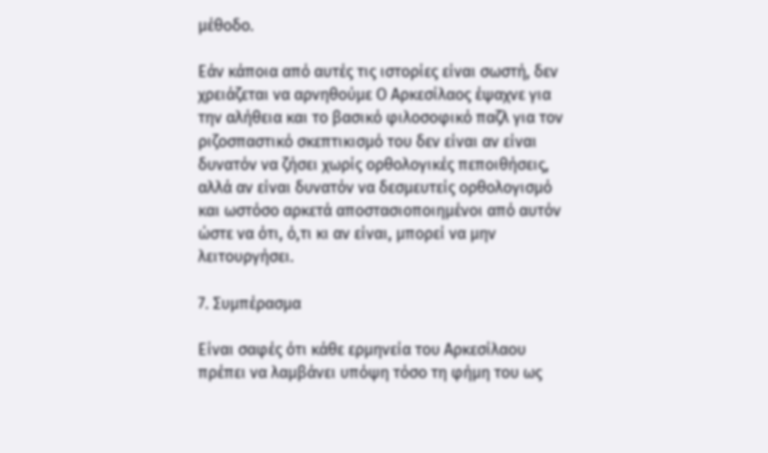μέθοδο.

Εάν κάποια από αυτές τις ιστορίες είναι σωστή, δεν χρειάζεται να αρνηθούμε Ο Αρκεσίλαος έψαχνε για την αλήθεια και το βασικό φιλοσοφικό παζλ για τον ριζοσπαστικό σκεπτικισμό του δεν είναι αν είναι δυνατόν να ζήσει χωρίς ορθολογικές πεποιθήσεις, αλλά αν είναι δυνατόν να δεσμευτείς ορθολογισμό και ωστόσο αρκετά αποστασιοποιημένοι από αυτόν ώστε να ότι, ό,τι κι αν είναι, μπορεί να μην λειτουργήσει.

7. Συμπέρασμα

Είναι σαφές ότι κάθε ερμηνεία του Αρκεσίλαου πρέπει να λαμβάνει υπόψη τόσο τη φήμη του ως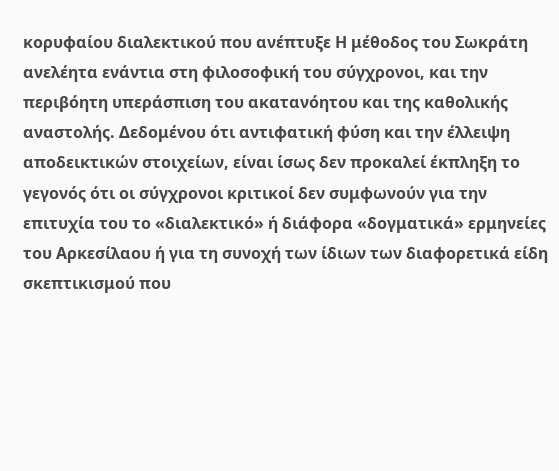κορυφαίου διαλεκτικού που ανέπτυξε Η μέθοδος του Σωκράτη ανελέητα ενάντια στη φιλοσοφική του σύγχρονοι, και την περιβόητη υπεράσπιση του ακατανόητου και της καθολικής αναστολής. Δεδομένου ότι αντιφατική φύση και την έλλειψη αποδεικτικών στοιχείων, είναι ίσως δεν προκαλεί έκπληξη το γεγονός ότι οι σύγχρονοι κριτικοί δεν συμφωνούν για την επιτυχία του το «διαλεκτικό» ή διάφορα «δογματικά» ερμηνείες του Αρκεσίλαου ή για τη συνοχή των ίδιων των διαφορετικά είδη σκεπτικισμού που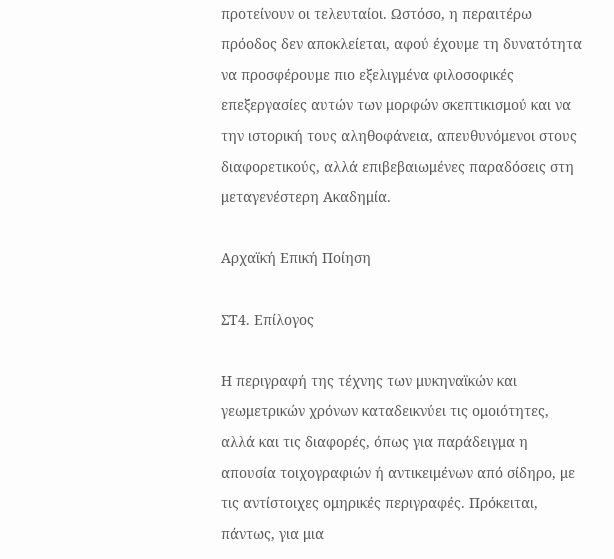προτείνουν οι τελευταίοι. Ωστόσο, η περαιτέρω πρόοδος δεν αποκλείεται, αφού έχουμε τη δυνατότητα να προσφέρουμε πιο εξελιγμένα φιλοσοφικές επεξεργασίες αυτών των μορφών σκεπτικισμού και να την ιστορική τους αληθοφάνεια, απευθυνόμενοι στους διαφορετικούς, αλλά επιβεβαιωμένες παραδόσεις στη μεταγενέστερη Ακαδημία.

Αρχαϊκή Επική Ποίηση

ΣΤ4. Επίλογος

Η περιγραφή της τέχνης των μυκηναϊκών και γεωμετρικών χρόνων καταδεικνύει τις ομοιότητες, αλλά και τις διαφορές, όπως για παράδειγμα η απουσία τοιχογραφιών ή αντικειμένων από σίδηρο, με τις αντίστοιχες ομηρικές περιγραφές. Πρόκειται, πάντως, για μια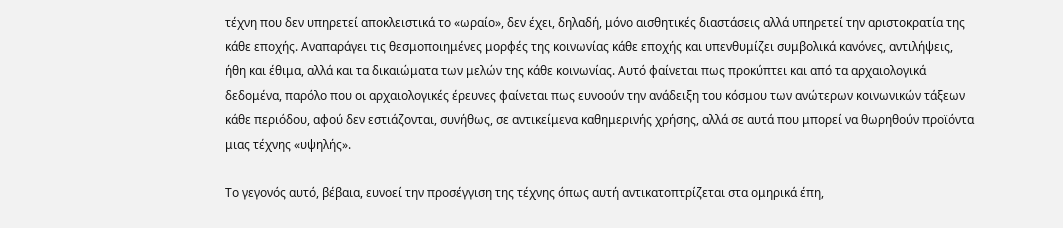τέχνη που δεν υπηρετεί αποκλειστικά το «ωραίο», δεν έχει, δηλαδή, μόνο αισθητικές διαστάσεις αλλά υπηρετεί την αριστοκρατία της κάθε εποχής. Αναπαράγει τις θεσμοποιημένες μορφές της κοινωνίας κάθε εποχής και υπενθυμίζει συμβολικά κανόνες, αντιλήψεις, ήθη και έθιμα, αλλά και τα δικαιώματα των μελών της κάθε κοινωνίας. Αυτό φαίνεται πως προκύπτει και από τα αρχαιολογικά δεδομένα, παρόλο που οι αρχαιολογικές έρευνες φαίνεται πως ευνοούν την ανάδειξη του κόσμου των ανώτερων κοινωνικών τάξεων κάθε περιόδου, αφού δεν εστιάζονται, συνήθως, σε αντικείμενα καθημερινής χρήσης, αλλά σε αυτά που μπορεί να θωρηθούν προϊόντα μιας τέχνης «υψηλής».

Το γεγονός αυτό, βέβαια, ευνοεί την προσέγγιση της τέχνης όπως αυτή αντικατοπτρίζεται στα ομηρικά έπη,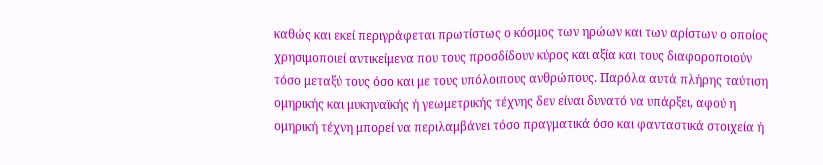καθώς και εκεί περιγράφεται πρωτίστως ο κόσμος των ηρώων και των αρίστων ο οποίος χρησιμοποιεί αντικείμενα που τους προσδίδουν κύρος και αξία και τους διαφοροποιούν τόσο μεταξύ τους όσο και με τους υπόλοιπους ανθρώπους. Παρόλα αυτά πλήρης ταύτιση ομηρικής και μυκηναϊκής ή γεωμετρικής τέχνης δεν είναι δυνατό να υπάρξει, αφού η ομηρική τέχνη μπορεί να περιλαμβάνει τόσο πραγματικά όσο και φανταστικά στοιχεία ή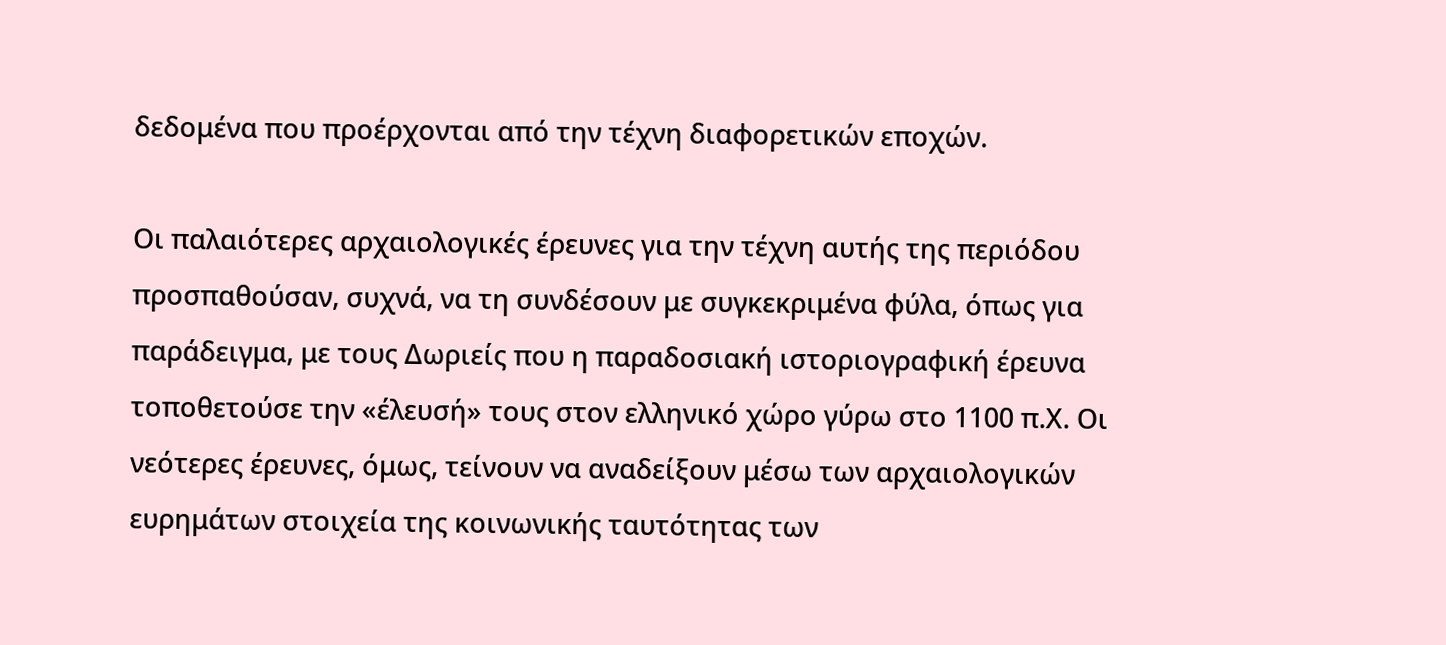δεδομένα που προέρχονται από την τέχνη διαφορετικών εποχών.

Οι παλαιότερες αρχαιολογικές έρευνες για την τέχνη αυτής της περιόδου προσπαθούσαν, συχνά, να τη συνδέσουν με συγκεκριμένα φύλα, όπως για παράδειγμα, με τους Δωριείς που η παραδοσιακή ιστοριογραφική έρευνα τοποθετούσε την «έλευσή» τους στον ελληνικό χώρο γύρω στο 1100 π.Χ. Οι νεότερες έρευνες, όμως, τείνουν να αναδείξουν μέσω των αρχαιολογικών ευρημάτων στοιχεία της κοινωνικής ταυτότητας των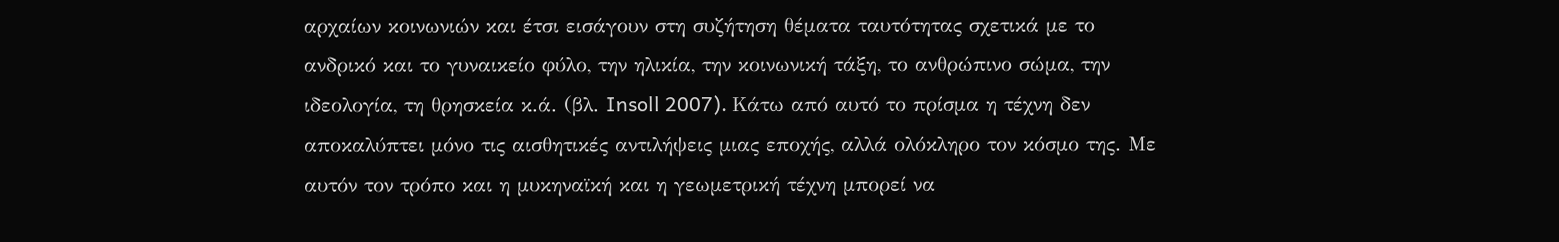αρχαίων κοινωνιών και έτσι εισάγουν στη συζήτηση θέματα ταυτότητας σχετικά με το ανδρικό και το γυναικείο φύλο, την ηλικία, την κοινωνική τάξη, το ανθρώπινο σώμα, την ιδεολογία, τη θρησκεία κ.ά. (βλ. Insoll 2007). Κάτω από αυτό το πρίσμα η τέχνη δεν αποκαλύπτει μόνο τις αισθητικές αντιλήψεις μιας εποχής, αλλά ολόκληρο τον κόσμο της. Με αυτόν τον τρόπο και η μυκηναϊκή και η γεωμετρική τέχνη μπορεί να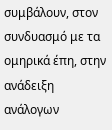συμβάλουν, στον συνδυασμό με τα ομηρικά έπη, στην ανάδειξη ανάλογων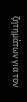ζητημάτων για τον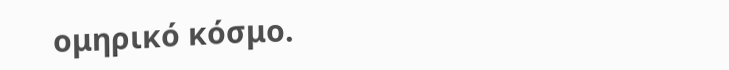ομηρικό κόσμο.